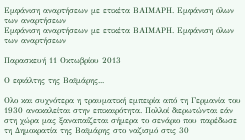Εμφάνιση αναρτήσεων με ετικέτα ΒΑΙΜΑΡΗ. Εμφάνιση όλων των αναρτήσεων
Εμφάνιση αναρτήσεων με ετικέτα ΒΑΙΜΑΡΗ. Εμφάνιση όλων των αναρτήσεων

Παρασκευή 11 Οκτωβρίου 2013

Ο εφιάλτης της Βαϊμάρης...

Ολο και συχνότερα η τραυματική εμπειρία από τη Γερμανία του 1930 ανακαλείται στην επικαιρότητα. Πολλοί διερωτώνται εάν στη χώρα μας ξαναπαίζεται σήμερα το σενάριο που παρέδωσε τη Δημοκρατία της Βαϊμάρης στο ναζισμό στις 30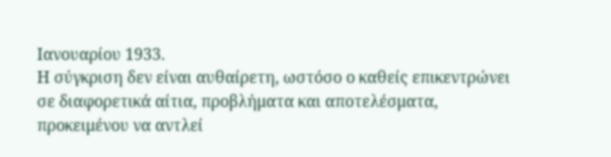Ιανουαρίου 1933.
Η σύγκριση δεν είναι αυθαίρετη, ωστόσο ο καθείς επικεντρώνει σε διαφορετικά αίτια, προβλήματα και αποτελέσματα, προκειμένου να αντλεί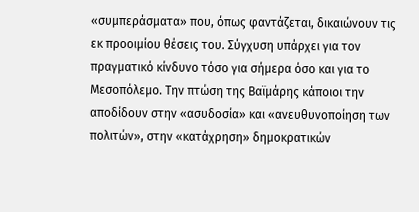«συμπεράσματα» που, όπως φαντάζεται, δικαιώνουν τις εκ προοιμίου θέσεις του. Σύγχυση υπάρχει για τον πραγματικό κίνδυνο τόσο για σήμερα όσο και για το Μεσοπόλεμο. Την πτώση της Βαϊμάρης κάποιοι την αποδίδουν στην «ασυδοσία» και «ανευθυνοποίηση των πολιτών», στην «κατάχρηση» δημοκρατικών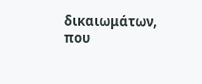δικαιωμάτων, που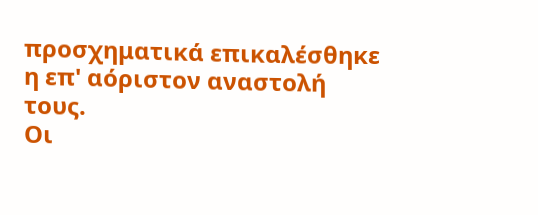προσχηματικά επικαλέσθηκε η επ' αόριστον αναστολή τους.
Οι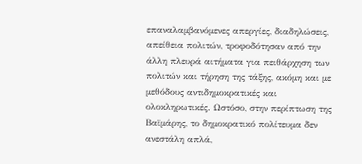επαναλαμβανόμενες απεργίες, διαδηλώσεις, απείθεια πολιτών, τροφοδότησαν από την άλλη πλευρά αιτήματα για πειθάρχηση των πολιτών και τήρηση της τάξης, ακόμη και με μεθόδους αντιδημοκρατικές και ολοκληρωτικές. Ωστόσο, στην περίπτωση της Βαϊμάρης, το δημοκρατικό πολίτευμα δεν ανεστάλη απλά,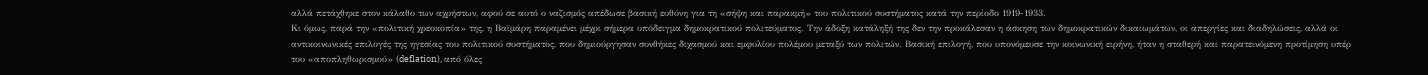αλλά πετάχθηκε στον κάλαθο των αχρήστων, αφού σε αυτό ο ναζισμός απέδωσε βασική ευθύνη για τη «σήψη και παρακμή» του πολιτικού συστήματος κατά την περίοδο 1919-1933.
Κι όμως, παρά την «πολιτική χρεοκοπία» της, η Βαϊμάρη παραμένει μέχρι σήμερα υπόδειγμα δημοκρατικού πολιτεύματος. Την άδοξη κατάληξή της δεν την προκάλεσαν η άσκηση των δημοκρατικών δικαιωμάτων, οι απεργίες και διαδηλώσεις, αλλά οι αντικοινωνικές επιλογές της ηγεσίας του πολιτικού συστήματος, που δημιούργησαν συνθήκες διχασμού και εμφυλίου πολέμου μεταξύ των πολιτών. Βασική επιλογή, που υπονόμευσε την κοινωνική ειρήνη, ήταν η σταθερή και παρατεινόμενη προτίμηση υπέρ του «αποπληθωρισμού» (deflation), από όλες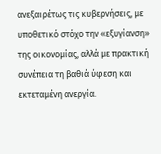ανεξαιρέτως τις κυβερνήσεις, με υποθετικό στόχο την «εξυγίανση» της οικονομίας, αλλά με πρακτική συνέπεια τη βαθιά ύφεση και εκτεταμένη ανεργία.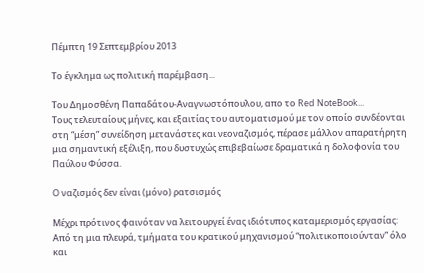Πέμπτη 19 Σεπτεμβρίου 2013

Το έγκλημα ως πολιτική παρέμβαση...

Του Δημοσθένη Παπαδάτου-Αναγνωστόπουλου, απο το Red NoteBook...
Τους τελευταίους μήνες, και εξαιτίας του αυτοματισμού με τον οποίο συνδέονται στη “μέση” συνείδηση μετανάστες και νεοναζισμός, πέρασε μάλλον απαρατήρητη μια σημαντική εξέλιξη, που δυστυχώς επιβεβαίωσε δραματικά η δολοφονία του Παύλου Φύσσα.

O ναζισμός δεν είναι (μόνο) ρατσισμός

Μέχρι πρότινος φαινόταν να λειτουργεί ένας ιδιότυπος καταμερισμός εργασίας: Από τη μια πλευρά, τμήματα του κρατικού μηχανισμού “πολιτικοποιούνταν” όλο και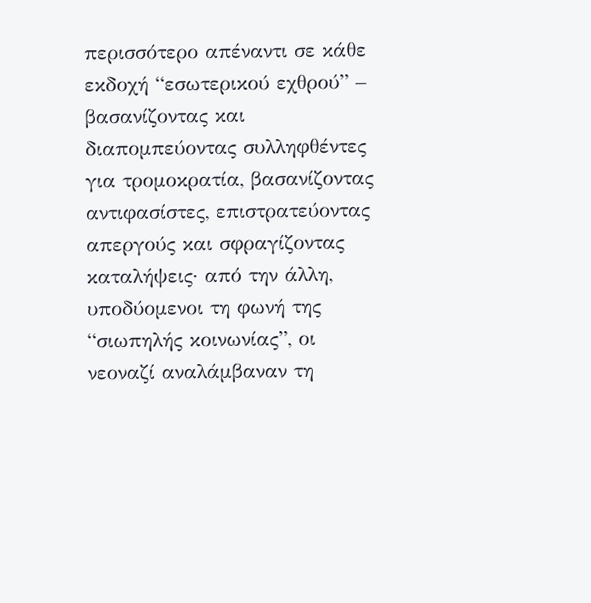περισσότερο απέναντι σε κάθε εκδοχή “εσωτερικού εχθρού” – βασανίζοντας και διαπομπεύοντας συλληφθέντες για τρομοκρατία, βασανίζοντας αντιφασίστες, επιστρατεύοντας απεργούς και σφραγίζοντας καταλήψεις· από την άλλη, υποδύομενοι τη φωνή της “σιωπηλής κοινωνίας”, οι νεοναζί αναλάμβαναν τη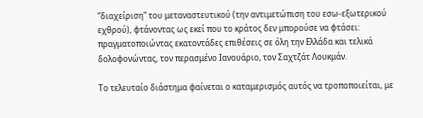“διαχείριση” του μεταναστευτικού (την αντιμετώπιση του εσω-εξωτερικού εχθρού), φτάνοντας ως εκεί που το κράτος δεν μπορούσε να φτάσει: πραγματοποιώντας εκατοντάδες επιθέσεις σε όλη την Ελλάδα και τελικά δολοφονώντας, τον περασμένο Ιανουάριο, τον Σαχτζάτ Λουκμάν.

Το τελευταίο διάστημα φαίνεται ο καταμερισμός αυτός να τροποποιείται, με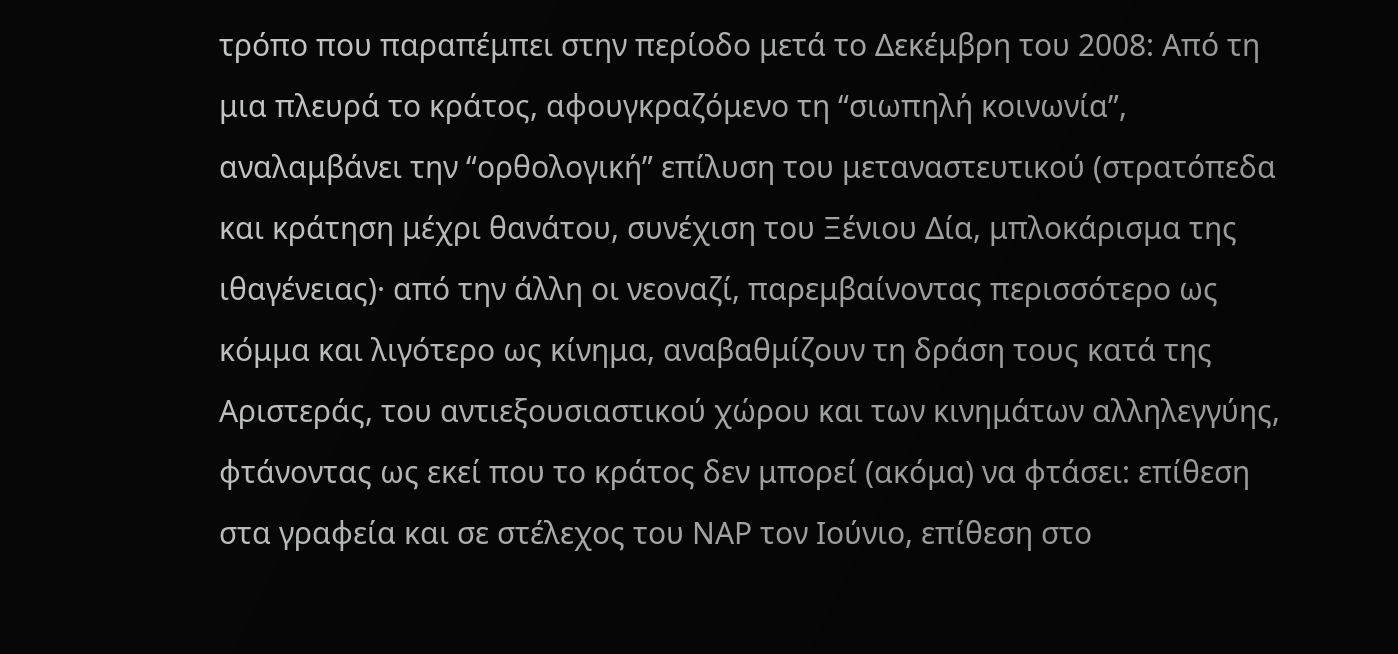τρόπο που παραπέμπει στην περίοδο μετά το Δεκέμβρη του 2008: Από τη μια πλευρά το κράτος, αφουγκραζόμενο τη “σιωπηλή κοινωνία”, αναλαμβάνει την “ορθολογική” επίλυση του μεταναστευτικού (στρατόπεδα και κράτηση μέχρι θανάτου, συνέχιση του Ξένιου Δία, μπλοκάρισμα της ιθαγένειας)· από την άλλη οι νεοναζί, παρεμβαίνοντας περισσότερο ως κόμμα και λιγότερο ως κίνημα, αναβαθμίζουν τη δράση τους κατά της Αριστεράς, του αντιεξουσιαστικού χώρου και των κινημάτων αλληλεγγύης, φτάνοντας ως εκεί που το κράτος δεν μπορεί (ακόμα) να φτάσει: επίθεση στα γραφεία και σε στέλεχος του ΝΑΡ τον Ιούνιο, επίθεση στο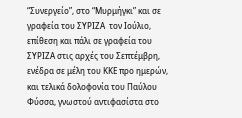“Συνεργείο”, στο “Μυρμήγκι” και σε γραφεία του ΣΥΡΙΖΑ  τον Ιούλιο, επίθεση και πάλι σε γραφεία του ΣΥΡΙΖΑ στις αρχές του Σεπτέμβρη, ενέδρα σε μέλη του ΚΚΕ προ ημερών, και τελικά δολοφονία του Παύλου Φύσσα, γνωστού αντιφασίστα στο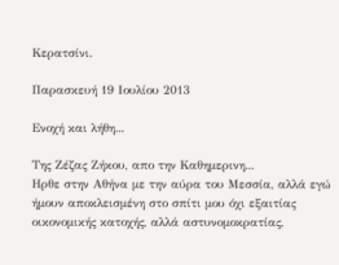Κερατσίνι.

Παρασκευή 19 Ιουλίου 2013

Ενοχή και λήθη...

Της Ζέζας Ζήκου, απο την Καθημερινη...
Ηρθε στην Αθήνα με την αύρα του Μεσσία, αλλά εγώ ήμουν αποκλεισμένη στο σπίτι μου όχι εξαιτίας οικονομικής κατοχής, αλλά αστυνομοκρατίας,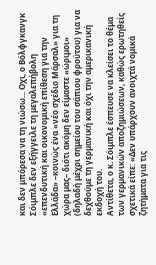και δεν μπόρεσα να τη νιώσω... Οχι, ο Βόλφγκανγκ Σόιμπλε δεν εξήγγειλε τη μεγαλεπήβολη «επενδυτική και οικονομική επίθεση για την Ελλάδα» –κοινώς ένα «νέο σχέδιο Μάρσαλ» για τη χώρα μας– διότι ακόμη δεν είμαστε «ώριμοι» (δηλαδή μέχρι σημείου του σάπιου φρούτου) για να δεχθούμε τη γερμανική και όχι την αμερικανική εκδοχή του.
Αντίθετα, ο κ. Σόιμπλε έσπευσε να κλείσει το θέμα των γερμανικών αποζημιώσεων, καθώς ερωτηθείς σχετικά είπε: «Δεν υπάρχουν ανοιχτά νομικά ζητήματα για τις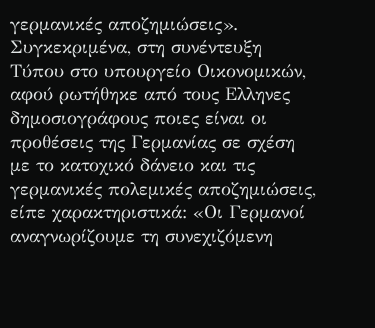γερμανικές αποζημιώσεις». Συγκεκριμένα, στη συνέντευξη Τύπου στο υπουργείο Οικονομικών, αφού ρωτήθηκε από τους Ελληνες δημοσιογράφους ποιες είναι οι προθέσεις της Γερμανίας σε σχέση με το κατοχικό δάνειο και τις γερμανικές πολεμικές αποζημιώσεις, είπε χαρακτηριστικά: «Οι Γερμανοί αναγνωρίζουμε τη συνεχιζόμενη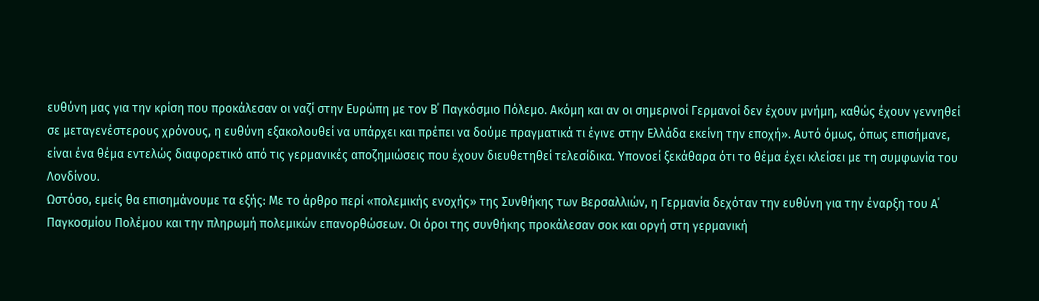ευθύνη μας για την κρίση που προκάλεσαν οι ναζί στην Ευρώπη με τον Β΄ Παγκόσμιο Πόλεμο. Ακόμη και αν οι σημερινοί Γερμανοί δεν έχουν μνήμη, καθώς έχουν γεννηθεί σε μεταγενέστερους χρόνους, η ευθύνη εξακολουθεί να υπάρχει και πρέπει να δούμε πραγματικά τι έγινε στην Ελλάδα εκείνη την εποχή». Αυτό όμως, όπως επισήμανε, είναι ένα θέμα εντελώς διαφορετικό από τις γερμανικές αποζημιώσεις που έχουν διευθετηθεί τελεσίδικα. Υπονοεί ξεκάθαρα ότι το θέμα έχει κλείσει με τη συμφωνία του Λονδίνου.
Ωστόσο, εμείς θα επισημάνουμε τα εξής: Με το άρθρο περί «πολεμικής ενοχής» της Συνθήκης των Βερσαλλιών, η Γερμανία δεχόταν την ευθύνη για την έναρξη του Α΄ Παγκοσμίου Πολέμου και την πληρωμή πολεμικών επανορθώσεων. Οι όροι της συνθήκης προκάλεσαν σοκ και οργή στη γερμανική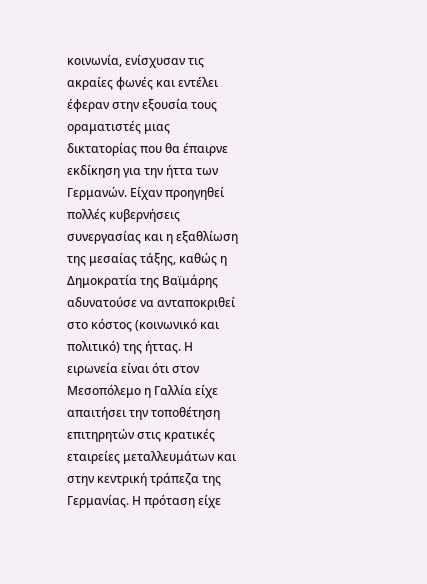κοινωνία, ενίσχυσαν τις ακραίες φωνές και εντέλει έφεραν στην εξουσία τους οραματιστές μιας δικτατορίας που θα έπαιρνε εκδίκηση για την ήττα των Γερμανών. Είχαν προηγηθεί πολλές κυβερνήσεις συνεργασίας και η εξαθλίωση της μεσαίας τάξης, καθώς η Δημοκρατία της Βαϊμάρης αδυνατούσε να ανταποκριθεί στο κόστος (κοινωνικό και πολιτικό) της ήττας. Η ειρωνεία είναι ότι στον Μεσοπόλεμο η Γαλλία είχε απαιτήσει την τοποθέτηση επιτηρητών στις κρατικές εταιρείες μεταλλευμάτων και στην κεντρική τράπεζα της Γερμανίας. Η πρόταση είχε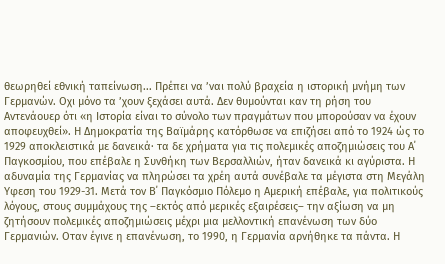θεωρηθεί εθνική ταπείνωση... Πρέπει να ’ναι πολύ βραχεία η ιστορική μνήμη των Γερμανών. Οχι μόνο τα ’χουν ξεχάσει αυτά. Δεν θυμούνται καν τη ρήση του Αντενάουερ ότι «η Ιστορία είναι το σύνολο των πραγμάτων που μπορούσαν να έχουν αποφευχθεί». Η Δημοκρατία της Βαϊμάρης κατόρθωσε να επιζήσει από το 1924 ώς το 1929 αποκλειστικά με δανεικά· τα δε χρήματα για τις πολεμικές αποζημιώσεις του Α΄ Παγκοσμίου, που επέβαλε η Συνθήκη των Βερσαλλιών, ήταν δανεικά κι αγύριστα. Η αδυναμία της Γερμανίας να πληρώσει τα χρέη αυτά συνέβαλε τα μέγιστα στη Μεγάλη Υφεση του 1929-31. Μετά τον Β΄ Παγκόσμιο Πόλεμο η Αμερική επέβαλε, για πολιτικούς λόγους, στους συμμάχους της –εκτός από μερικές εξαιρέσεις– την αξίωση να μη ζητήσουν πολεμικές αποζημιώσεις μέχρι μια μελλοντική επανένωση των δύο Γερμανιών. Οταν έγινε η επανένωση, το 1990, η Γερμανία αρνήθηκε τα πάντα. Η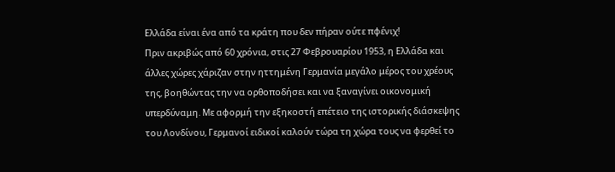Ελλάδα είναι ένα από τα κράτη που δεν πήραν ούτε πφένιχ!
Πριν ακριβώς από 60 χρόνια, στις 27 Φεβρουαρίου 1953, η Ελλάδα και άλλες χώρες χάριζαν στην ηττημένη Γερμανία μεγάλο μέρος του χρέους της, βοηθώντας την να ορθοποδήσει και να ξαναγίνει οικονομική υπερδύναμη. Με αφορμή την εξηκοστή επέτειο της ιστορικής διάσκεψης του Λονδίνου, Γερμανοί ειδικοί καλούν τώρα τη χώρα τους να φερθεί το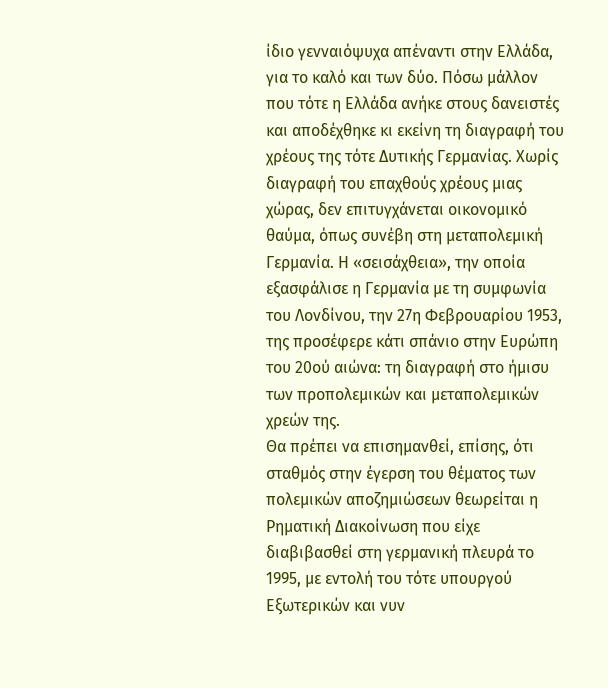ίδιο γενναιόψυχα απέναντι στην Ελλάδα, για το καλό και των δύο. Πόσω μάλλον που τότε η Ελλάδα ανήκε στους δανειστές και αποδέχθηκε κι εκείνη τη διαγραφή του χρέους της τότε Δυτικής Γερμανίας. Χωρίς διαγραφή του επαχθούς χρέους μιας χώρας, δεν επιτυγχάνεται οικονομικό θαύμα, όπως συνέβη στη μεταπολεμική Γερμανία. Η «σεισάχθεια», την οποία εξασφάλισε η Γερμανία με τη συμφωνία του Λονδίνου, την 27η Φεβρουαρίου 1953, της προσέφερε κάτι σπάνιο στην Ευρώπη του 20ού αιώνα: τη διαγραφή στο ήμισυ των προπολεμικών και μεταπολεμικών χρεών της.
Θα πρέπει να επισημανθεί, επίσης, ότι σταθμός στην έγερση του θέματος των πολεμικών αποζημιώσεων θεωρείται η Ρηματική Διακοίνωση που είχε διαβιβασθεί στη γερμανική πλευρά το 1995, με εντολή του τότε υπουργού Εξωτερικών και νυν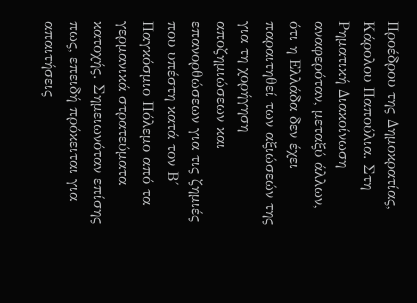Προέδρου της Δημοκρατίας, Κάρολου Παπούλια. Στη Ρηματική Διακοίνωση αναφερόταν, μεταξύ άλλων, ότι η Ελλάδα δεν έχει παραιτηθεί των αξιώσεών της για τη χορήγηση αποζημιώσεων και επανορθώσεων για τις ζημιές που υπέστη κατά τον Β΄ Παγκόσμιο Πόλεμο από τα γερμανικά στρατεύματα κατοχής. Σημειωνόταν επίσης πως, επειδή πρόκειται για απαιτήσεις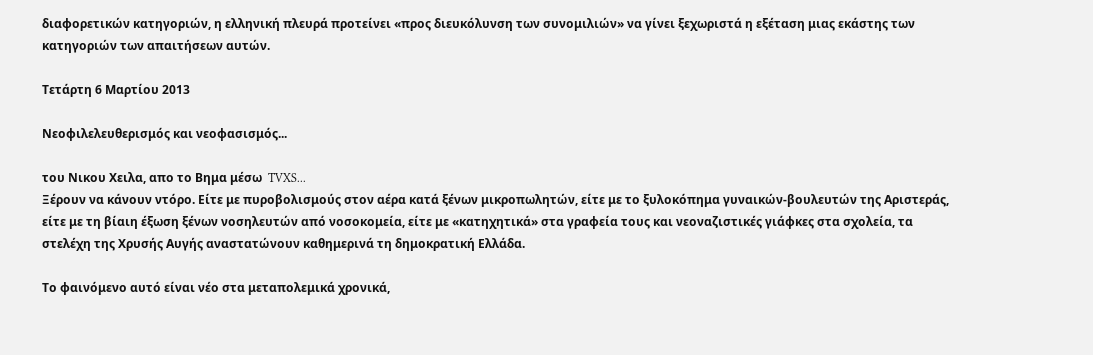διαφορετικών κατηγοριών, η ελληνική πλευρά προτείνει «προς διευκόλυνση των συνομιλιών» να γίνει ξεχωριστά η εξέταση μιας εκάστης των κατηγοριών των απαιτήσεων αυτών.

Τετάρτη 6 Μαρτίου 2013

Νεοφιλελευθερισμός και νεοφασισμός...

του Νικου Χειλα, απο το Βημα μέσω  TVXS...
Ξέρουν να κάνουν ντόρο. Είτε με πυροβολισμούς στον αέρα κατά ξένων μικροπωλητών, είτε με το ξυλοκόπημα γυναικών-βουλευτών της Αριστεράς, είτε με τη βίαιη έξωση ξένων νοσηλευτών από νοσοκομεία, είτε με «κατηχητικά» στα γραφεία τους και νεοναζιστικές γιάφκες στα σχολεία, τα στελέχη της Χρυσής Αυγής αναστατώνουν καθημερινά τη δημοκρατική Ελλάδα.

Το φαινόμενο αυτό είναι νέο στα μεταπολεμικά χρονικά,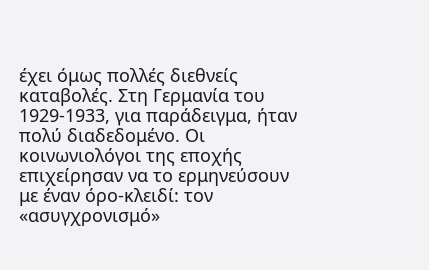έχει όμως πολλές διεθνείς καταβολές. Στη Γερμανία του 1929-1933, για παράδειγμα, ήταν πολύ διαδεδομένο. Οι κοινωνιολόγοι της εποχής επιχείρησαν να το ερμηνεύσουν με έναν όρο-κλειδί: τον «ασυγχρονισμό»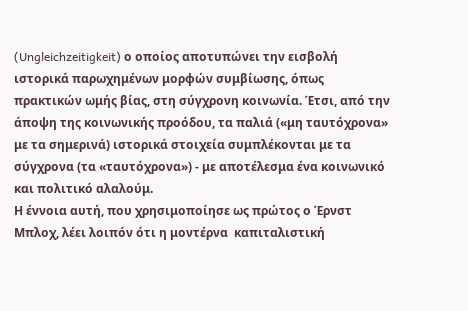(Ungleichzeitigkeit) ο οποίος αποτυπώνει την εισβολή ιστορικά παρωχημένων μορφών συμβίωσης, όπως πρακτικών ωμής βίας, στη σύγχρονη κοινωνία. Έτσι, από την άποψη της κοινωνικής προόδου, τα παλιά («μη ταυτόχρονα» με τα σημερινά) ιστορικά στοιχεία συμπλέκονται με τα σύγχρονα (τα «ταυτόχρονα») - με αποτέλεσμα ένα κοινωνικό και πολιτικό αλαλούμ.
Η έννοια αυτή, που χρησιμοποίησε ως πρώτος ο Έρνστ Μπλοχ, λέει λοιπόν ότι η μοντέρνα  καπιταλιστική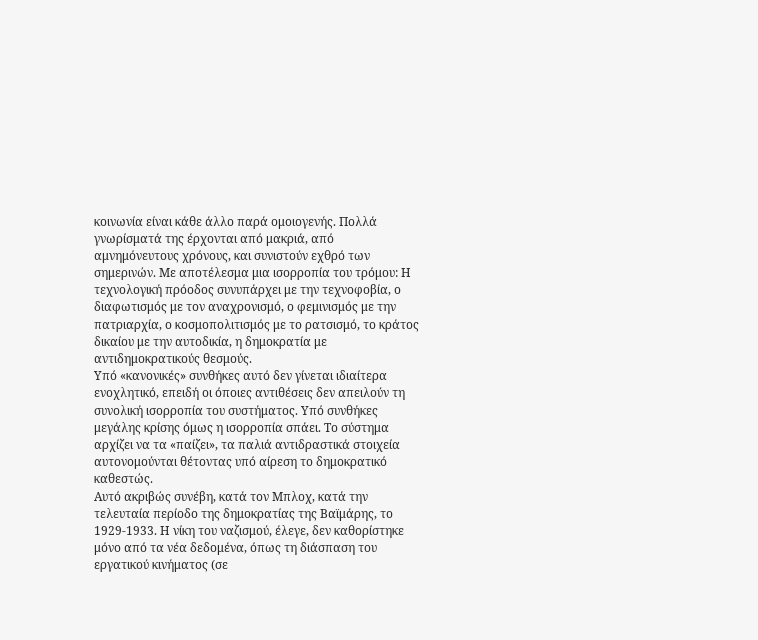κοινωνία είναι κάθε άλλο παρά ομοιογενής. Πολλά γνωρίσματά της έρχονται από μακριά, από αμνημόνευτους χρόνους, και συνιστούν εχθρό των σημερινών. Με αποτέλεσμα μια ισορροπία του τρόμου: Η τεχνολογική πρόοδος συνυπάρχει με την τεχνοφοβία, ο διαφωτισμός με τον αναχρονισμό, ο φεμινισμός με την πατριαρχία, ο κοσμοπολιτισμός με το ρατσισμό, το κράτος δικαίου με την αυτοδικία, η δημοκρατία με αντιδημοκρατικούς θεσμούς.
Υπό «κανονικές» συνθήκες αυτό δεν γίνεται ιδιαίτερα ενοχλητικό, επειδή οι όποιες αντιθέσεις δεν απειλούν τη συνολική ισορροπία του συστήματος. Υπό συνθήκες μεγάλης κρίσης όμως η ισορροπία σπάει. Το σύστημα αρχίζει να τα «παίζει», τα παλιά αντιδραστικά στοιχεία αυτονομούνται θέτοντας υπό αίρεση το δημοκρατικό καθεστώς.
Αυτό ακριβώς συνέβη, κατά τον Μπλοχ, κατά την τελευταία περίοδο της δημοκρατίας της Βαϊμάρης, το 1929-1933. Η νίκη του ναζισμού, έλεγε, δεν καθορίστηκε μόνο από τα νέα δεδομένα, όπως τη διάσπαση του εργατικού κινήματος (σε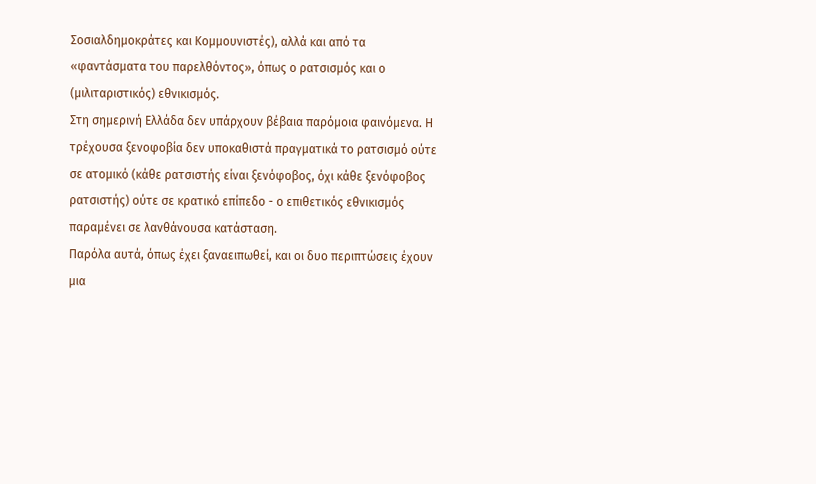Σοσιαλδημοκράτες και Κομμουνιστές), αλλά και από τα «φαντάσματα του παρελθόντος», όπως ο ρατσισμός και ο (μιλιταριστικός) εθνικισμός.
Στη σημερινή Ελλάδα δεν υπάρχουν βέβαια παρόμοια φαινόμενα. Η τρέχουσα ξενοφοβία δεν υποκαθιστά πραγματικά το ρατσισμό ούτε σε ατομικό (κάθε ρατσιστής είναι ξενόφοβος, όχι κάθε ξενόφοβος ρατσιστής) ούτε σε κρατικό επίπεδο - ο επιθετικός εθνικισμός παραμένει σε λανθάνουσα κατάσταση.
Παρόλα αυτά, όπως έχει ξαναειπωθεί, και οι δυο περιπτώσεις έχουν μια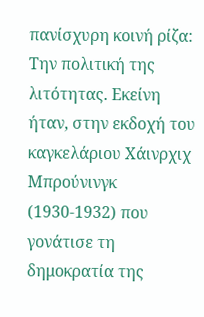πανίσχυρη κοινή ρίζα: Την πολιτική της λιτότητας. Εκείνη ήταν, στην εκδοχή του καγκελάριου Χάινρχιχ Μπρούνινγκ (1930-1932) που γονάτισε τη δημοκρατία της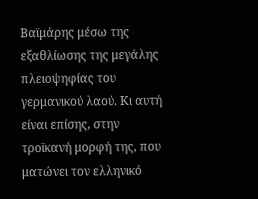Βαϊμάρης μέσω της εξαθλίωσης της μεγάλης πλειοψηφίας του γερμανικού λαού. Κι αυτή είναι επίσης, στην τροϊκανή μορφή της, που ματώνει τον ελληνικό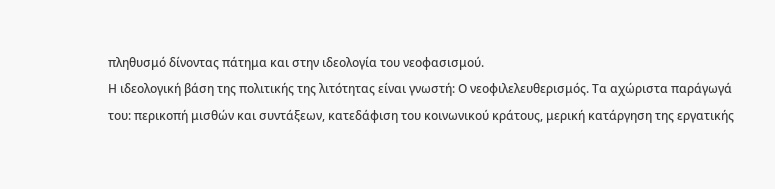πληθυσμό δίνοντας πάτημα και στην ιδεολογία του νεοφασισμού.
Η ιδεολογική βάση της πολιτικής της λιτότητας είναι γνωστή: Ο νεοφιλελευθερισμός. Τα αχώριστα παράγωγά του: περικοπή μισθών και συντάξεων, κατεδάφιση του κοινωνικού κράτους, μερική κατάργηση της εργατικής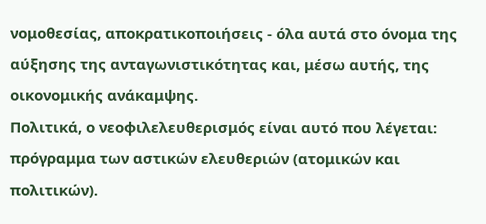νομοθεσίας, αποκρατικοποιήσεις - όλα αυτά στο όνομα της αύξησης της ανταγωνιστικότητας και, μέσω αυτής, της οικονομικής ανάκαμψης.
Πολιτικά, ο νεοφιλελευθερισμός είναι αυτό που λέγεται: πρόγραμμα των αστικών ελευθεριών (ατομικών και πολιτικών).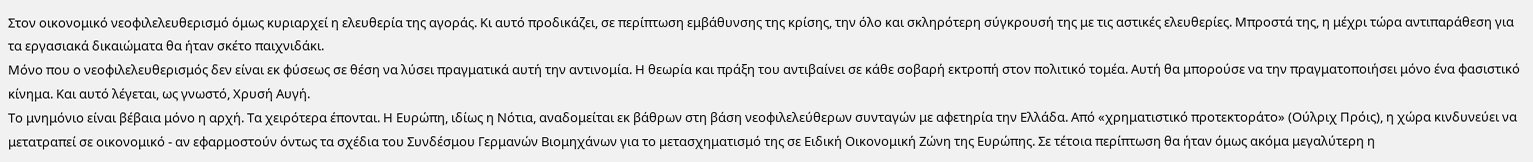Στον οικονομικό νεοφιλελευθερισμό όμως κυριαρχεί η ελευθερία της αγοράς. Κι αυτό προδικάζει, σε περίπτωση εμβάθυνσης της κρίσης, την όλο και σκληρότερη σύγκρουσή της με τις αστικές ελευθερίες. Μπροστά της, η μέχρι τώρα αντιπαράθεση για τα εργασιακά δικαιώματα θα ήταν σκέτο παιχνιδάκι.
Μόνο που ο νεοφιλελευθερισμός δεν είναι εκ φύσεως σε θέση να λύσει πραγματικά αυτή την αντινομία. Η θεωρία και πράξη του αντιβαίνει σε κάθε σοβαρή εκτροπή στον πολιτικό τομέα. Αυτή θα μπορούσε να την πραγματοποιήσει μόνο ένα φασιστικό κίνημα. Και αυτό λέγεται, ως γνωστό, Χρυσή Αυγή.
Το μνημόνιο είναι βέβαια μόνο η αρχή. Τα χειρότερα έπονται. Η Ευρώπη, ιδίως η Νότια, αναδομείται εκ βάθρων στη βάση νεοφιλελεύθερων συνταγών με αφετηρία την Ελλάδα. Από «χρηματιστικό προτεκτοράτο» (Ούλριχ Πρόις), η χώρα κινδυνεύει να μετατραπεί σε οικονομικό - αν εφαρμοστούν όντως τα σχέδια του Συνδέσμου Γερμανών Βιομηχάνων για το μετασχηματισμό της σε Ειδική Οικονομική Ζώνη της Ευρώπης. Σε τέτοια περίπτωση θα ήταν όμως ακόμα μεγαλύτερη η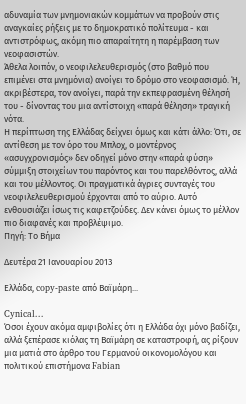αδυναμία των μνημονιακών κομμάτων να προβούν στις αναγκαίες ρήξεις με το δημοκρατικό πολίτευμα - και αντιστρόφως, ακόμη πιο απαραίτητη η παρέμβαση των νεοφασιστών.
Άθελα λοιπόν, ο νεοφιλελευθερισμός (στο βαθμό που επιμένει στα μνημόνια) ανοίγει το δρόμο στο νεοφασισμό. Ή, ακριβέστερα, τον ανοίγει, παρά την εκπεφρασμένη θέλησή του - δίνοντας του μια αντίστοιχη «παρά θέληση» τραγική νότα.
Η περίπτωση της Ελλάδας δείχνει όμως και κάτι άλλο: Ότι, σε αντίθεση με τον όρο του Μπλοχ, ο μοντέρνος «ασυγχρονισμός» δεν οδηγεί μόνο στην «παρά φύση» σύμμιξη στοιχείων του παρόντος και του παρελθόντος, αλλά και του μέλλοντος. Οι πραγματικά άγριες συνταγές του νεοφιλελευθερισμού έρχονται από το αύριο. Αυτό ενθουσιάζει ίσως τις καφετζούδες. Δεν κάνει όμως το μέλλον πιο διαφανές και προβλέψιμο.
Πηγή: Το Βήμα

Δευτέρα 21 Ιανουαρίου 2013

Ελλάδα, copy-paste από Βαϊμάρη...

Cynical...
Όσοι έχουν ακόμα αμφιβολίες ότι η Ελλάδα όχι μόνο βαδίζει, αλλά ξεπέρασε κιόλας τη Βαϊμάρη σε καταστροφή, ας ρίξουν μια ματιά στο άρθρο του Γερμανού οικονομολόγου και πολιτικού επιστήμονα Fabian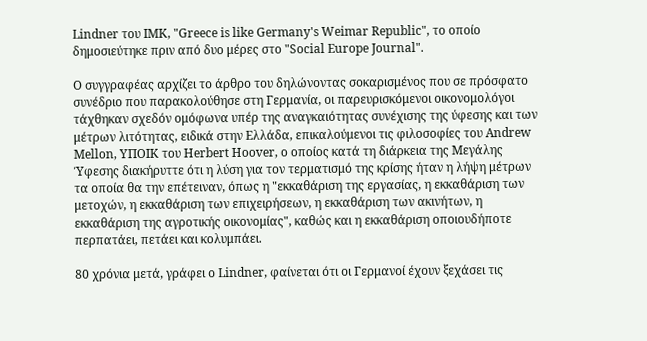Lindner του ΙΜΚ, "Greece is like Germany's Weimar Republic", το οποίο δημοσιεύτηκε πριν από δυο μέρες στο "Social Europe Journal".

Ο συγγραφέας αρχίζει το άρθρο του δηλώνοντας σοκαρισμένος που σε πρόσφατο συνέδριο που παρακολούθησε στη Γερμανία, οι παρευρισκόμενοι οικονομολόγοι τάχθηκαν σχεδόν ομόφωνα υπέρ της αναγκαιότητας συνέχισης της ύφεσης και των μέτρων λιτότητας, ειδικά στην Ελλάδα, επικαλούμενοι τις φιλοσοφίες του Andrew Mellon, ΥΠΟΙΚ του Herbert Hoover, ο οποίος κατά τη διάρκεια της Μεγάλης Ύφεσης διακήρυττε ότι η λύση για τον τερματισμό της κρίσης ήταν η λήψη μέτρων τα οποία θα την επέτειναν, όπως η "εκκαθάριση της εργασίας, η εκκαθάριση των μετοχών, η εκκαθάριση των επιχειρήσεων, η εκκαθάριση των ακινήτων, η εκκαθάριση της αγροτικής οικονομίας", καθώς και η εκκαθάριση οποιουδήποτε περπατάει, πετάει και κολυμπάει.

80 χρόνια μετά, γράφει ο Lindner, φαίνεται ότι οι Γερμανοί έχουν ξεχάσει τις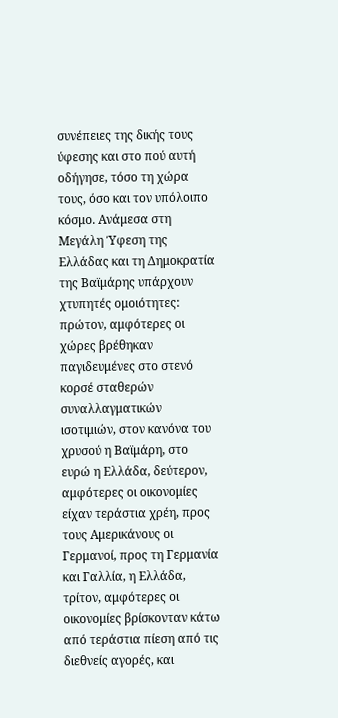συνέπειες της δικής τους ύφεσης και στο πού αυτή οδήγησε, τόσο τη χώρα τους, όσο και τον υπόλοιπο κόσμο. Ανάμεσα στη Μεγάλη Ύφεση της Ελλάδας και τη Δημοκρατία της Βαϊμάρης υπάρχουν χτυπητές ομοιότητες: πρώτον, αμφότερες οι χώρες βρέθηκαν παγιδευμένες στο στενό κορσέ σταθερών συναλλαγματικών ισοτιμιών, στον κανόνα του χρυσού η Βαϊμάρη, στο ευρώ η Ελλάδα, δεύτερον, αμφότερες οι οικονομίες είχαν τεράστια χρέη, προς τους Αμερικάνους οι Γερμανοί, προς τη Γερμανία και Γαλλία, η Ελλάδα, τρίτον, αμφότερες οι οικονομίες βρίσκονταν κάτω από τεράστια πίεση από τις διεθνείς αγορές, και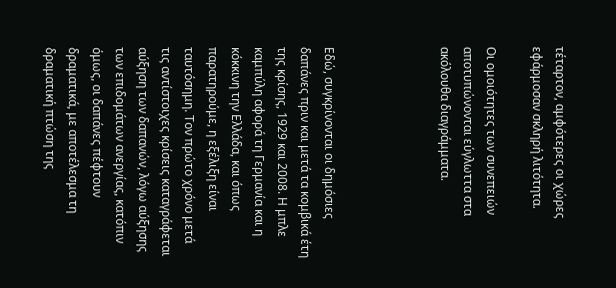τέταρτον, αμφότερες οι χώρες εφάρμοσαν σκληρή λιτότητα.

Οι ομοιότητες των συνεπειών αποτυπώνονται εύγλωττα στα ακόλουθα διαγράμματα.




Εδώ, συγκρίνονται οι δημόσιες δαπάνες πριν και μετά τα κομβικά έτη της κρίσης, 1929 και 2008. Η μπλε καμπύλη αφορά τη Γερμανία και η κόκκινη την Ελλάδα, και όπως παρατηρούμε, η εξέλιξη είναι ταυτόσημη. Τον πρώτο χρόνο μετά τις αντίστοιχες κρίσεις καταγράφεται αύξηση των δαπανών, λόγω αύξησης των επιδομάτων ανεργίας, κατόπιν όμως, οι δαπάνες πέφτουν δραματικά, με αποτέλεσμα τη δραματική πτώση της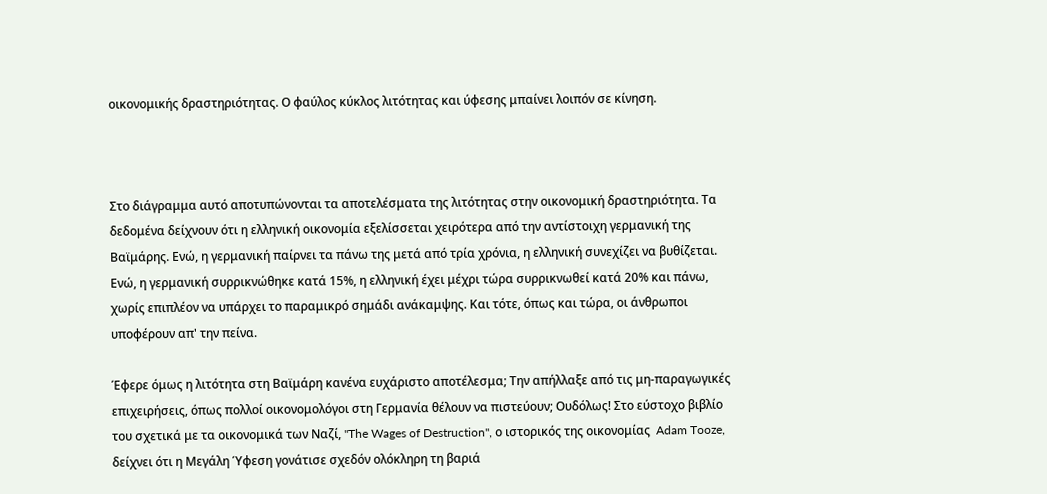οικονομικής δραστηριότητας. Ο φαύλος κύκλος λιτότητας και ύφεσης μπαίνει λοιπόν σε κίνηση.



Στο διάγραμμα αυτό αποτυπώνονται τα αποτελέσματα της λιτότητας στην οικονομική δραστηριότητα. Τα δεδομένα δείχνουν ότι η ελληνική οικονομία εξελίσσεται χειρότερα από την αντίστοιχη γερμανική της Βαϊμάρης. Ενώ, η γερμανική παίρνει τα πάνω της μετά από τρία χρόνια, η ελληνική συνεχίζει να βυθίζεται. Ενώ, η γερμανική συρρικνώθηκε κατά 15%, η ελληνική έχει μέχρι τώρα συρρικνωθεί κατά 20% και πάνω, χωρίς επιπλέον να υπάρχει το παραμικρό σημάδι ανάκαμψης. Και τότε, όπως και τώρα, οι άνθρωποι υποφέρουν απ' την πείνα.

Έφερε όμως η λιτότητα στη Βαϊμάρη κανένα ευχάριστο αποτέλεσμα; Την απήλλαξε από τις μη-παραγωγικές επιχειρήσεις, όπως πολλοί οικονομολόγοι στη Γερμανία θέλουν να πιστεύουν; Ουδόλως! Στο εύστοχο βιβλίο του σχετικά με τα οικονομικά των Ναζί, "The Wages of Destruction", ο ιστορικός της οικονομίας  Adam Tooze, δείχνει ότι η Μεγάλη Ύφεση γονάτισε σχεδόν ολόκληρη τη βαριά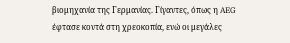βιομηχανία της Γερμανίας. Γίγαντες, όπως η AEG έφτασε κοντά στη χρεοκοπία, ενώ οι μεγάλες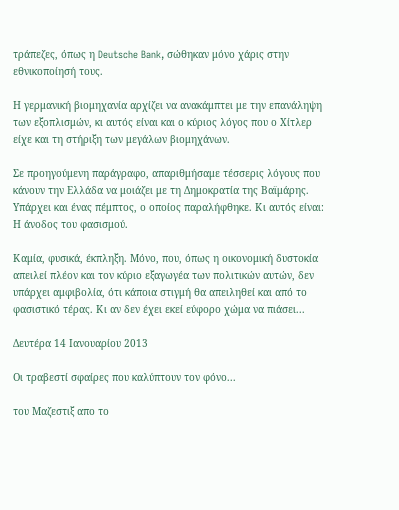τράπεζες, όπως η Deutsche Bank, σώθηκαν μόνο χάρις στην εθνικοποίησή τους.

Η γερμανική βιομηχανία αρχίζει να ανακάμπτει με την επανάληψη των εξοπλισμών, κι αυτός είναι και ο κύριος λόγος που ο Χίτλερ είχε και τη στήριξη των μεγάλων βιομηχάνων.

Σε προηγούμενη παράγραφο, απαριθμήσαμε τέσσερις λόγους που κάνουν την Ελλάδα να μοιάζει με τη Δημοκρατία της Βαϊμάρης.  Υπάρχει και ένας πέμπτος, ο οποίος παραλήφθηκε. Κι αυτός είναι: Η άνοδος του φασισμού.

Καμία, φυσικά, έκπληξη. Μόνο, που, όπως η οικονομική δυστοκία απειλεί πλέον και τον κύριο εξαγωγέα των πολιτικών αυτών, δεν υπάρχει αμφιβολία, ότι κάποια στιγμή θα απειληθεί και από το φασιστικό τέρας. Κι αν δεν έχει εκεί εύφορο χώμα να πιάσει...

Δευτέρα 14 Ιανουαρίου 2013

Οι τραβεστί σφαίρες που καλύπτουν τον φόνο...

του Μαζεστιξ απο το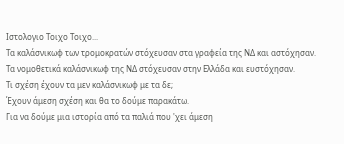Ιστολογιο Τοιχο Τοιχο...
Τα καλάσνικωφ των τρομοκρατών στόχευσαν στα γραφεία της ΝΔ και αστόχησαν.
Τα νομοθετικά καλάσνικωφ της ΝΔ στόχευσαν στην Ελλάδα και ευστόχησαν.
Τι σχέση έχουν τα μεν καλάσνικωφ με τα δε;
Έχουν άμεση σχέση και θα το δούμε παρακάτω.
Για να δούμε μια ιστορία από τα παλιά που 'χει άμεση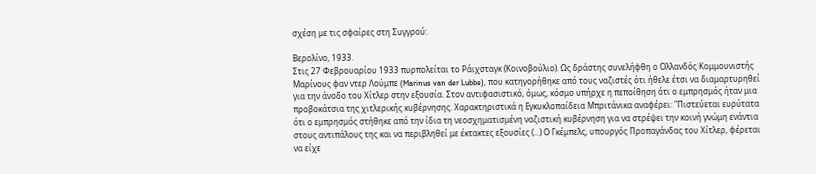σχέση με τις σφαίρες στη Συγγρού:

Βερολίνο, 1933.
Στις 27 Φεβρουαρίου 1933 πυρπολείται το Ράιχσταγκ (Κοινοβούλιο). Ως δράστης συνελήφθη ο Ολλανδός Κομμουνιστής Μαρίνους φαν ντερ Λούμπε (Marinus van der Lubbe), που κατηγορήθηκε από τους ναζιστές ότι ήθελε έτσι να διαμαρτυρηθεί για την άνοδο του Χίτλερ στην εξουσία. Στον αντιφασιστικό, όμως, κόσμο υπήρχε η πεποίθηση ότι ο εμπρησμός ήταν μια προβοκάτσια της χιτλερικής κυβέρνησης. Χαρακτηριστικά η Εγκυκλοπαίδεια Μπριτάνικα αναφέρει: "Πιστεύεται ευρύτατα ότι ο εμπρησμός στήθηκε από την ίδια τη νεοσχηματισμένη ναζιστική κυβέρνηση για να στρέψει την κοινή γνώμη ενάντια στους αντιπάλους της και να περιβληθεί με έκτακτες εξουσίες (...) Ο Γκέμπελς, υπουργός Προπαγάνδας του Χίτλερ, φέρεται να είχε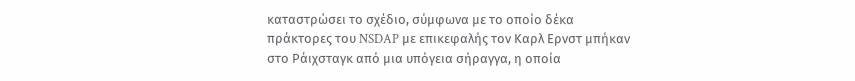καταστρώσει το σχέδιο, σύμφωνα με το οποίο δέκα πράκτορες του NSDAP με επικεφαλής τον Καρλ Ερνστ μπήκαν στο Ράιχσταγκ από μια υπόγεια σήραγγα, η οποία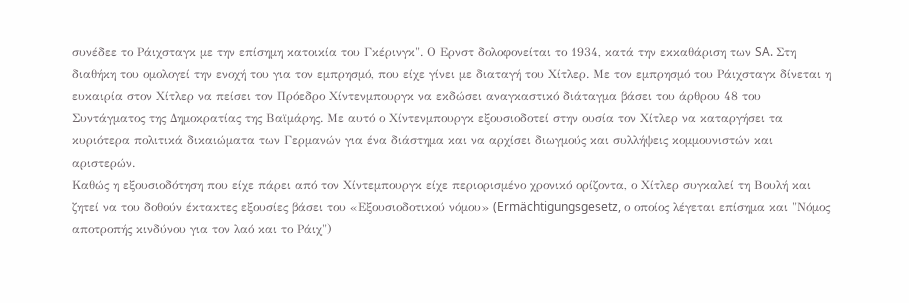συνέδεε το Ράιχσταγκ με την επίσημη κατοικία του Γκέρινγκ". Ο Ερνστ δολοφονείται το 1934, κατά την εκκαθάριση των SA. Στη διαθήκη του ομολογεί την ενοχή του για τον εμπρησμό, που είχε γίνει με διαταγή του Χίτλερ. Με τον εμπρησμό του Ράιχσταγκ δίνεται η ευκαιρία στον Χίτλερ να πείσει τον Πρόεδρο Χίντενμπουργκ να εκδώσει αναγκαστικό διάταγμα βάσει του άρθρου 48 του Συντάγματος της Δημοκρατίας της Βαϊμάρης. Με αυτό ο Χίντενμπουργκ εξουσιοδοτεί στην ουσία τον Χίτλερ να καταργήσει τα κυριότερα πολιτικά δικαιώματα των Γερμανών για ένα διάστημα και να αρχίσει διωγμούς και συλλήψεις κομμουνιστών και αριστερών.
Καθώς η εξουσιοδότηση που είχε πάρει από τον Χίντεμπουργκ είχε περιορισμένο χρονικό ορίζοντα, ο Χίτλερ συγκαλεί τη Βουλή και ζητεί να του δοθούν έκτακτες εξουσίες βάσει του «Εξουσιοδοτικού νόμου» (Ermächtigungsgesetz, ο οποίος λέγεται επίσημα και "Νόμος αποτροπής κινδύνου για τον λαό και το Ράιχ")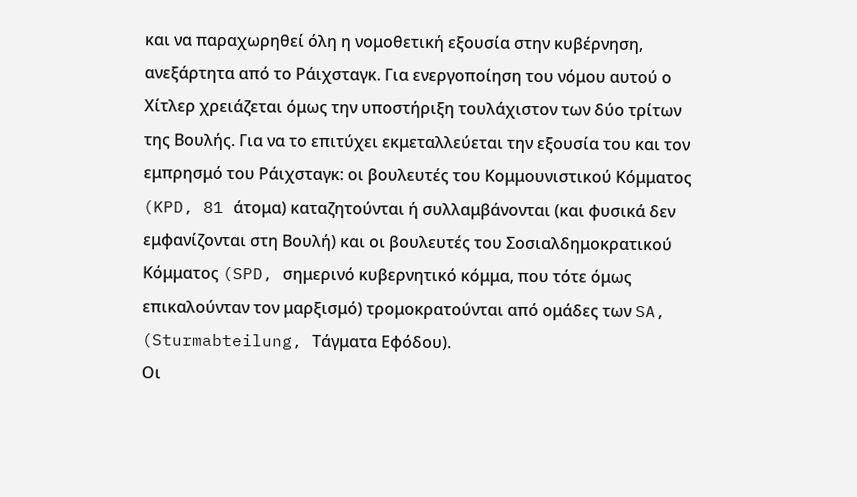και να παραχωρηθεί όλη η νομοθετική εξουσία στην κυβέρνηση, ανεξάρτητα από το Ράιχσταγκ. Για ενεργοποίηση του νόμου αυτού ο Χίτλερ χρειάζεται όμως την υποστήριξη τουλάχιστον των δύο τρίτων της Βουλής. Για να το επιτύχει εκμεταλλεύεται την εξουσία του και τον εμπρησμό του Ράιχσταγκ: οι βουλευτές του Κομμουνιστικού Κόμματος (KPD, 81 άτομα) καταζητούνται ή συλλαμβάνονται (και φυσικά δεν εμφανίζονται στη Βουλή) και οι βουλευτές του Σοσιαλδημοκρατικού Κόμματος (SPD, σημερινό κυβερνητικό κόμμα, που τότε όμως επικαλούνταν τον μαρξισμό) τρομοκρατούνται από ομάδες των SA, (Sturmabteilung, Τάγματα Εφόδου).
Οι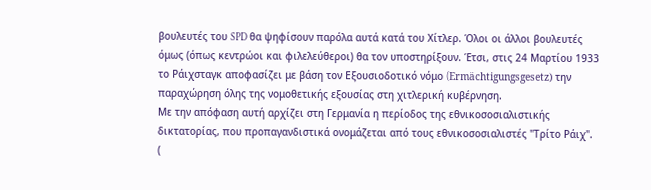βουλευτές του SPD θα ψηφίσουν παρόλα αυτά κατά του Χίτλερ. Όλοι οι άλλοι βουλευτές όμως (όπως κεντρώοι και φιλελεύθεροι) θα τον υποστηρίξουν. Έτσι, στις 24 Μαρτίου 1933 το Ράιχσταγκ αποφασίζει με βάση τον Εξουσιοδοτικό νόμο (Ermächtigungsgesetz) την παραχώρηση όλης της νομοθετικής εξουσίας στη χιτλερική κυβέρνηση.
Με την απόφαση αυτή αρχίζει στη Γερμανία η περίοδος της εθνικοσοσιαλιστικής δικτατορίας, που προπαγανδιστικά ονομάζεται από τους εθνικοσοσιαλιστές "Τρίτο Ράιχ".
(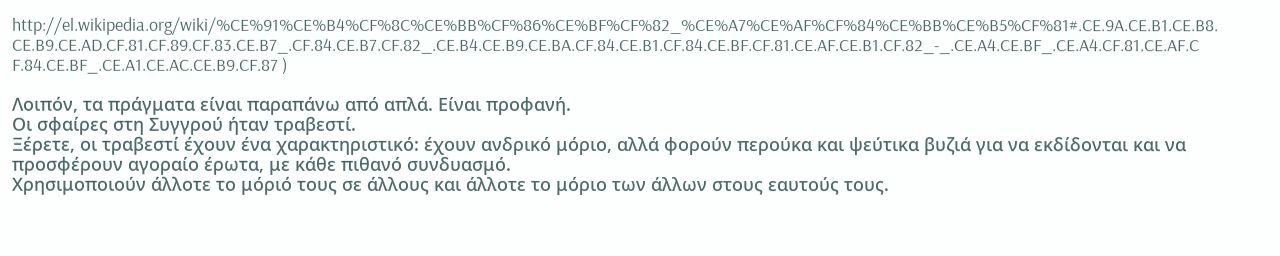http://el.wikipedia.org/wiki/%CE%91%CE%B4%CF%8C%CE%BB%CF%86%CE%BF%CF%82_%CE%A7%CE%AF%CF%84%CE%BB%CE%B5%CF%81#.CE.9A.CE.B1.CE.B8.CE.B9.CE.AD.CF.81.CF.89.CF.83.CE.B7_.CF.84.CE.B7.CF.82_.CE.B4.CE.B9.CE.BA.CF.84.CE.B1.CF.84.CE.BF.CF.81.CE.AF.CE.B1.CF.82_-_.CE.A4.CE.BF_.CE.A4.CF.81.CE.AF.CF.84.CE.BF_.CE.A1.CE.AC.CE.B9.CF.87 )

Λοιπόν, τα πράγματα είναι παραπάνω από απλά. Είναι προφανή.
Οι σφαίρες στη Συγγρού ήταν τραβεστί.
Ξέρετε, οι τραβεστί έχουν ένα χαρακτηριστικό: έχουν ανδρικό μόριο, αλλά φορούν περούκα και ψεύτικα βυζιά για να εκδίδονται και να προσφέρουν αγοραίο έρωτα, με κάθε πιθανό συνδυασμό.
Χρησιμοποιούν άλλοτε το μόριό τους σε άλλους και άλλοτε το μόριο των άλλων στους εαυτούς τους.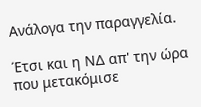Ανάλογα την παραγγελία.

Έτσι και η ΝΔ απ' την ώρα που μετακόμισε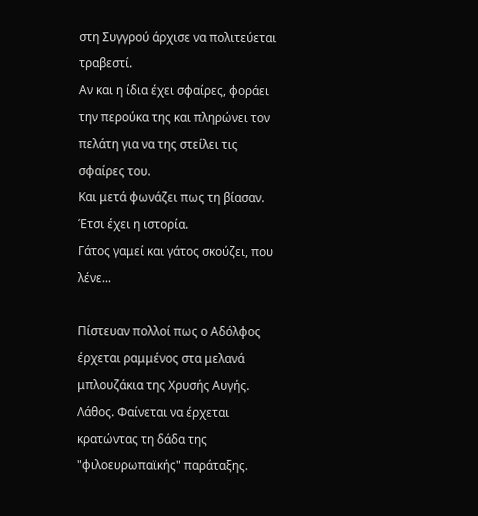στη Συγγρού άρχισε να πολιτεύεται τραβεστί.
Αν και η ίδια έχει σφαίρες, φοράει την περούκα της και πληρώνει τον πελάτη για να της στείλει τις σφαίρες του.
Και μετά φωνάζει πως τη βίασαν.
Έτσι έχει η ιστορία.
Γάτος γαμεί και γάτος σκούζει, που λένε...

Πίστευαν πολλοί πως ο Αδόλφος έρχεται ραμμένος στα μελανά μπλουζάκια της Χρυσής Αυγής.
Λάθος. Φαίνεται να έρχεται κρατώντας τη δάδα της "φιλοευρωπαϊκής" παράταξης.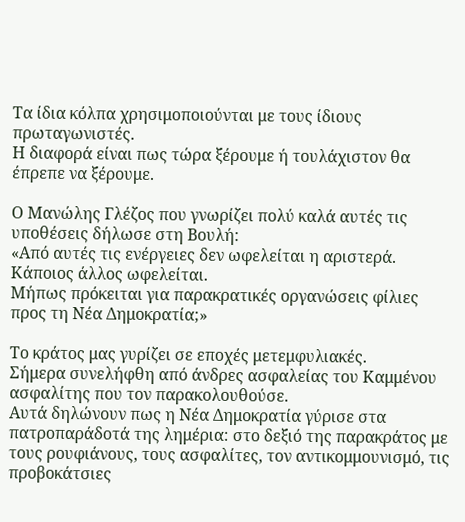Τα ίδια κόλπα χρησιμοποιούνται με τους ίδιους πρωταγωνιστές.
Η διαφορά είναι πως τώρα ξέρουμε ή τουλάχιστον θα έπρεπε να ξέρουμε.

Ο Μανώλης Γλέζος που γνωρίζει πολύ καλά αυτές τις υποθέσεις δήλωσε στη Βουλή:
«Από αυτές τις ενέργειες δεν ωφελείται η αριστερά. Κάποιος άλλος ωφελείται.
Mήπως πρόκειται για παρακρατικές οργανώσεις φίλιες προς τη Νέα Δημοκρατία;»

Το κράτος μας γυρίζει σε εποχές μετεμφυλιακές.
Σήμερα συνελήφθη από άνδρες ασφαλείας του Καμμένου ασφαλίτης που τον παρακολουθούσε.
Αυτά δηλώνουν πως η Νέα Δημοκρατία γύρισε στα πατροπαράδοτά της λημέρια: στο δεξιό της παρακράτος με τους ρουφιάνους, τους ασφαλίτες, τον αντικομμουνισμό, τις προβοκάτσιες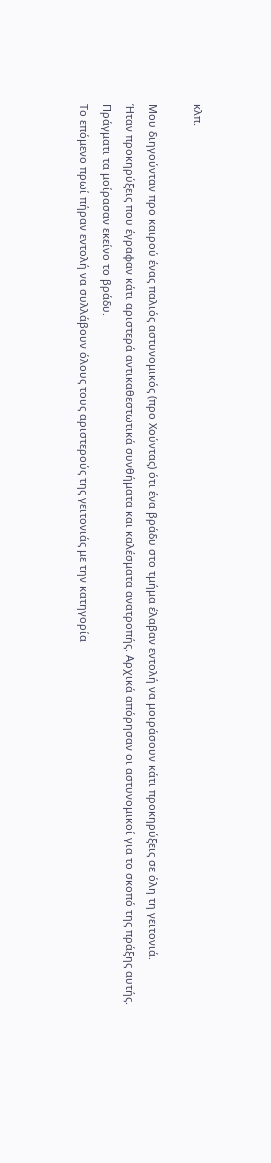κλπ.

Μου διηγούνταν προ καιρού ένας παλιός αστυνομικός (προ Χούντας) ότι ένα βράδυ στο τμήμα έλαβαν εντολή να μοιράσουν κάτι προκηρύξεις σε όλη τη γειτονιά.
Ήταν προκηρύξεις που έγραφαν κάτι αριστερά αντικαθεστωτικά συνθήματα και καλέσματα ανατροπής. Αρχικά απόρησαν οι αστυνομικοί για το σκοπό της πράξης αυτής.
Πράγματι τα μοίρασαν εκείνο το βράδυ.
Το επόμενο πρωί πήραν εντολή να συλλάβουν όλους τους αριστερούς της γειτονιάς με την κατηγορία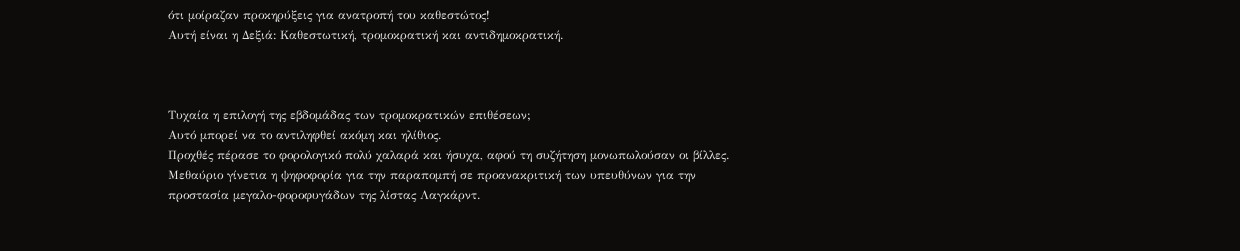ότι μοίραζαν προκηρύξεις για ανατροπή του καθεστώτος!
Αυτή είναι η Δεξιά: Καθεστωτική, τρομοκρατική και αντιδημοκρατική.



Τυχαία η επιλογή της εβδομάδας των τρομοκρατικών επιθέσεων;
Αυτό μπορεί να το αντιληφθεί ακόμη και ηλίθιος.
Προχθές πέρασε το φορολογικό πολύ χαλαρά και ήσυχα, αφού τη συζήτηση μονωπωλούσαν οι βίλλες.
Μεθαύριο γίνετια η ψηφοφορία για την παραπομπή σε προανακριτική των υπευθύνων για την προστασία μεγαλο-φοροφυγάδων της λίστας Λαγκάρντ.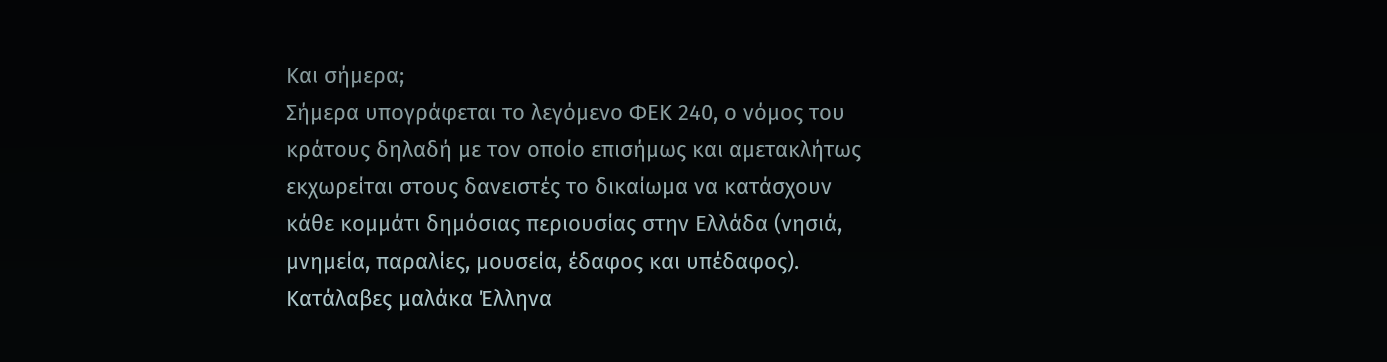Και σήμερα;
Σήμερα υπογράφεται το λεγόμενο ΦΕΚ 240, ο νόμος του κράτους δηλαδή με τον οποίο επισήμως και αμετακλήτως εκχωρείται στους δανειστές το δικαίωμα να κατάσχουν κάθε κομμάτι δημόσιας περιουσίας στην Ελλάδα (νησιά, μνημεία, παραλίες, μουσεία, έδαφος και υπέδαφος).
Κατάλαβες μαλάκα Έλληνα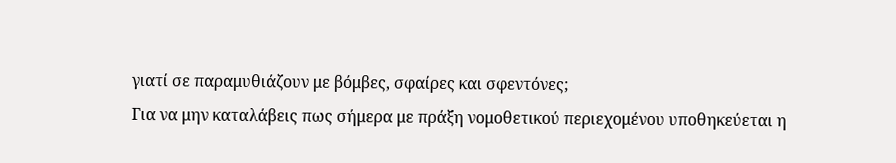γιατί σε παραμυθιάζουν με βόμβες, σφαίρες και σφεντόνες;
Για να μην καταλάβεις πως σήμερα με πράξη νομοθετικού περιεχομένου υποθηκεύεται η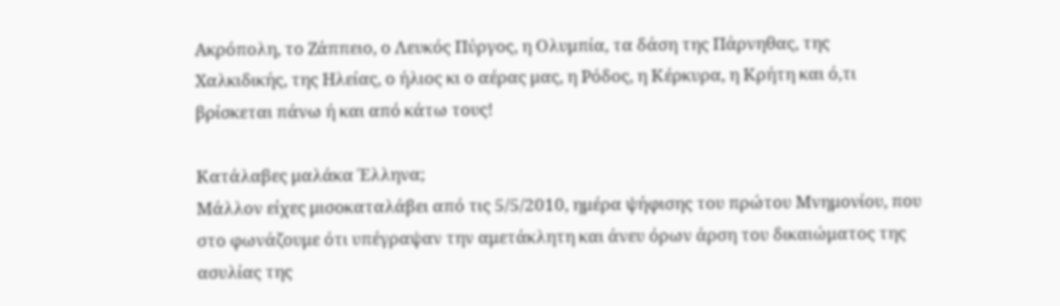Ακρόπολη, το Ζάππειο, ο Λευκός Πύργος, η Ολυμπία, τα δάση της Πάρνηθας, της Χαλκιδικής, της Ηλείας, ο ήλιος κι ο αέρας μας, η Ρόδος, η Κέρκυρα, η Κρήτη και ό,τι βρίσκεται πάνω ή και από κάτω τους!

Κατάλαβες μαλάκα Έλληνα;
Μάλλον είχες μισοκαταλάβει από τις 5/5/2010, ημέρα ψήφισης του πρώτου Μνημονίου, που στο φωνάζουμε ότι υπέγραψαν την αμετάκλητη και άνευ όρων άρση του δικαιώματος της ασυλίας της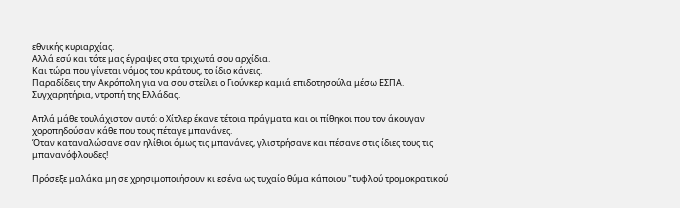εθνικής κυριαρχίας.
Αλλά εσύ και τότε μας έγραψες στα τριχωτά σου αρχίδια.
Και τώρα που γίνεται νόμος του κράτους, το ίδιο κάνεις.
Παραδίδεις την Ακρόπολη για να σου στείλει ο Γιούνκερ καμιά επιδοτησούλα μέσω ΕΣΠΑ.
Συγχαρητήρια, ντροπή της Ελλάδας.

Απλά μάθε τουλάχιστον αυτό: ο Χίτλερ έκανε τέτοια πράγματα και οι πίθηκοι που τον άκουγαν χοροπηδούσαν κάθε που τους πέταγε μπανάνες.
Όταν καταναλώσανε σαν ηλίθιοι όμως τις μπανάνες, γλιστρήσανε και πέσανε στις ίδιες τους τις μπανανόφλουδες!

Πρόσεξε μαλάκα μη σε χρησιμοποιήσουν κι εσένα ως τυχαίο θύμα κάποιου "τυφλού τρομοκρατικού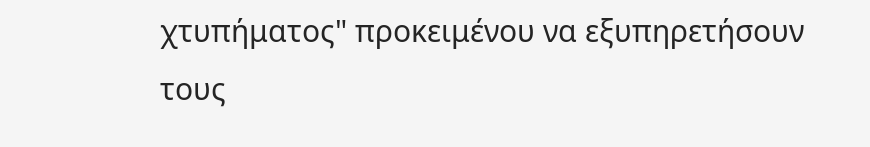χτυπήματος" προκειμένου να εξυπηρετήσουν τους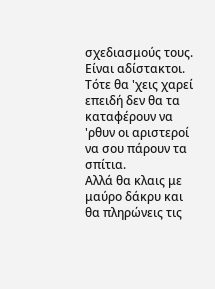σχεδιασμούς τους. Είναι αδίστακτοι.
Τότε θα 'χεις χαρεί επειδή δεν θα τα καταφέρουν να 'ρθυν οι αριστεροί να σου πάρουν τα σπίτια.
Αλλά θα κλαις με μαύρο δάκρυ και θα πληρώνεις τις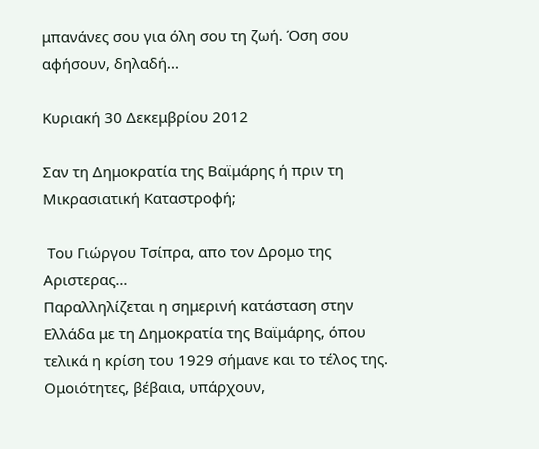μπανάνες σου για όλη σου τη ζωή. Όση σου αφήσουν, δηλαδή...

Κυριακή 30 Δεκεμβρίου 2012

Σαν τη Δημοκρατία της Βαϊμάρης ή πριν τη Μικρασιατική Καταστροφή;

 Του Γιώργου Τσίπρα, απο τον Δρομο της Αριστερας...
Παραλληλίζεται η σημερινή κατάσταση στην Ελλάδα με τη Δημοκρατία της Βαϊμάρης, όπου τελικά η κρίση του 1929 σήμανε και το τέλος της. Ομοιότητες, βέβαια, υπάρχουν,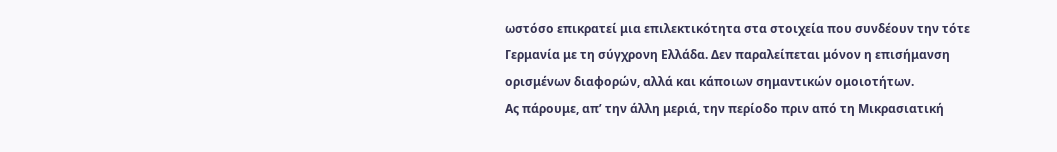ωστόσο επικρατεί μια επιλεκτικότητα στα στοιχεία που συνδέουν την τότε Γερμανία με τη σύγχρονη Ελλάδα. Δεν παραλείπεται μόνον η επισήμανση ορισμένων διαφορών, αλλά και κάποιων σημαντικών ομοιοτήτων.
Ας πάρουμε, απ’ την άλλη μεριά, την περίοδο πριν από τη Μικρασιατική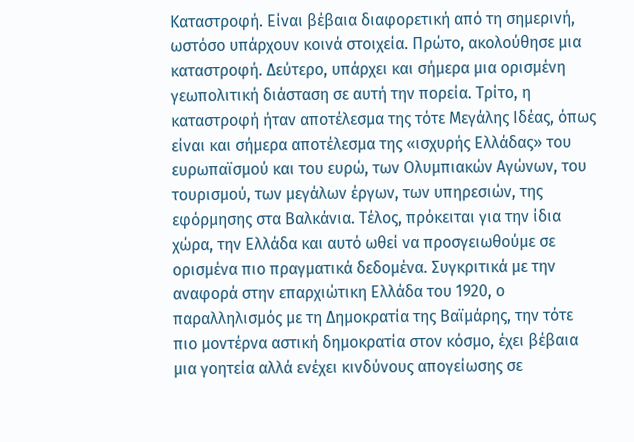Καταστροφή. Είναι βέβαια διαφορετική από τη σημερινή, ωστόσο υπάρχουν κοινά στοιχεία. Πρώτο, ακολούθησε μια καταστροφή. Δεύτερο, υπάρχει και σήμερα μια ορισμένη γεωπολιτική διάσταση σε αυτή την πορεία. Τρίτο, η καταστροφή ήταν αποτέλεσμα της τότε Μεγάλης Ιδέας, όπως είναι και σήμερα αποτέλεσμα της «ισχυρής Ελλάδας» του ευρωπαϊσμού και του ευρώ, των Ολυμπιακών Αγώνων, του τουρισμού, των μεγάλων έργων, των υπηρεσιών, της εφόρμησης στα Βαλκάνια. Τέλος, πρόκειται για την ίδια χώρα, την Ελλάδα και αυτό ωθεί να προσγειωθούμε σε ορισμένα πιο πραγματικά δεδομένα. Συγκριτικά με την αναφορά στην επαρχιώτικη Ελλάδα του 1920, ο παραλληλισμός με τη Δημοκρατία της Βαϊμάρης, την τότε πιο μοντέρνα αστική δημοκρατία στον κόσμο, έχει βέβαια μια γοητεία αλλά ενέχει κινδύνους απογείωσης σε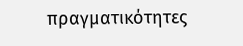πραγματικότητες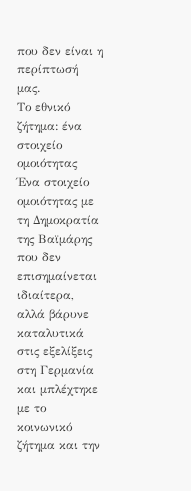που δεν είναι η περίπτωσή μας.
Το εθνικό ζήτημα: ένα στοιχείο ομοιότητας
Ένα στοιχείο ομοιότητας με τη Δημοκρατία της Βαϊμάρης που δεν επισημαίνεται ιδιαίτερα, αλλά βάρυνε καταλυτικά στις εξελίξεις στη Γερμανία και μπλέχτηκε με το κοινωνικό ζήτημα και την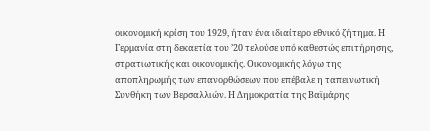οικονομική κρίση του 1929, ήταν ένα ιδιαίτερο εθνικό ζήτημα. Η Γερμανία στη δεκαετία του ’20 τελούσε υπό καθεστώς επιτήρησης, στρατιωτικής και οικονομικής. Οικονομικής λόγω της αποπληρωμής των επανορθώσεων που επέβαλε η ταπεινωτική Συνθήκη των Βερσαλλιών. Η Δημοκρατία της Βαϊμάρης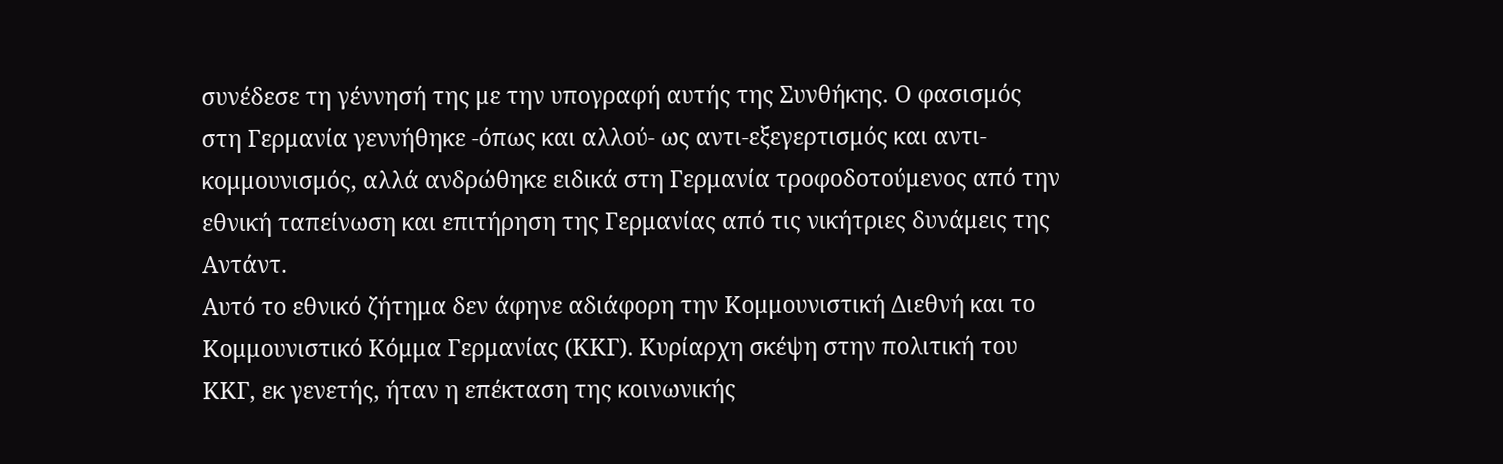συνέδεσε τη γέννησή της με την υπογραφή αυτής της Συνθήκης. Ο φασισμός στη Γερμανία γεννήθηκε -όπως και αλλού- ως αντι-εξεγερτισμός και αντι-κομμουνισμός, αλλά ανδρώθηκε ειδικά στη Γερμανία τροφοδοτούμενος από την εθνική ταπείνωση και επιτήρηση της Γερμανίας από τις νικήτριες δυνάμεις της Αντάντ.
Αυτό το εθνικό ζήτημα δεν άφηνε αδιάφορη την Κομμουνιστική Διεθνή και το Κομμουνιστικό Κόμμα Γερμανίας (ΚΚΓ). Κυρίαρχη σκέψη στην πολιτική του ΚΚΓ, εκ γενετής, ήταν η επέκταση της κοινωνικής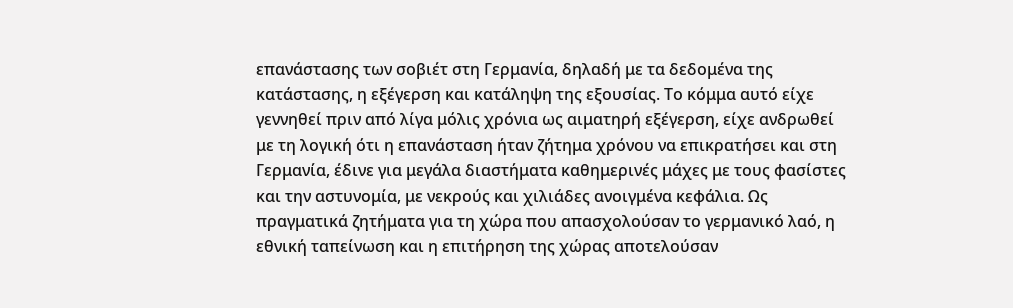επανάστασης των σοβιέτ στη Γερμανία, δηλαδή με τα δεδομένα της κατάστασης, η εξέγερση και κατάληψη της εξουσίας. Το κόμμα αυτό είχε γεννηθεί πριν από λίγα μόλις χρόνια ως αιματηρή εξέγερση, είχε ανδρωθεί με τη λογική ότι η επανάσταση ήταν ζήτημα χρόνου να επικρατήσει και στη Γερμανία, έδινε για μεγάλα διαστήματα καθημερινές μάχες με τους φασίστες και την αστυνομία, με νεκρούς και χιλιάδες ανοιγμένα κεφάλια. Ως πραγματικά ζητήματα για τη χώρα που απασχολούσαν το γερμανικό λαό, η εθνική ταπείνωση και η επιτήρηση της χώρας αποτελούσαν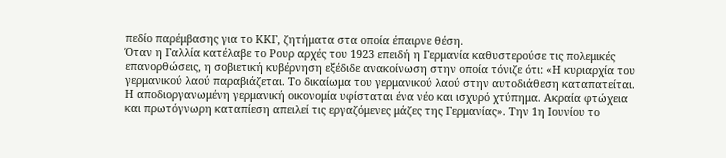πεδίο παρέμβασης για το ΚΚΓ, ζητήματα στα οποία έπαιρνε θέση.
Όταν η Γαλλία κατέλαβε το Ρουρ αρχές του 1923 επειδή η Γερμανία καθυστερούσε τις πολεμικές επανορθώσεις, η σοβιετική κυβέρνηση εξέδιδε ανακοίνωση στην οποία τόνιζε ότι: «Η κυριαρχία του γερμανικού λαού παραβιάζεται. Το δικαίωμα του γερμανικού λαού στην αυτοδιάθεση καταπατείται. Η αποδιοργανωμένη γερμανική οικονομία υφίσταται ένα νέο και ισχυρό χτύπημα. Ακραία φτώχεια και πρωτόγνωρη καταπίεση απειλεί τις εργαζόμενες μάζες της Γερμανίας». Την 1η Ιουνίου το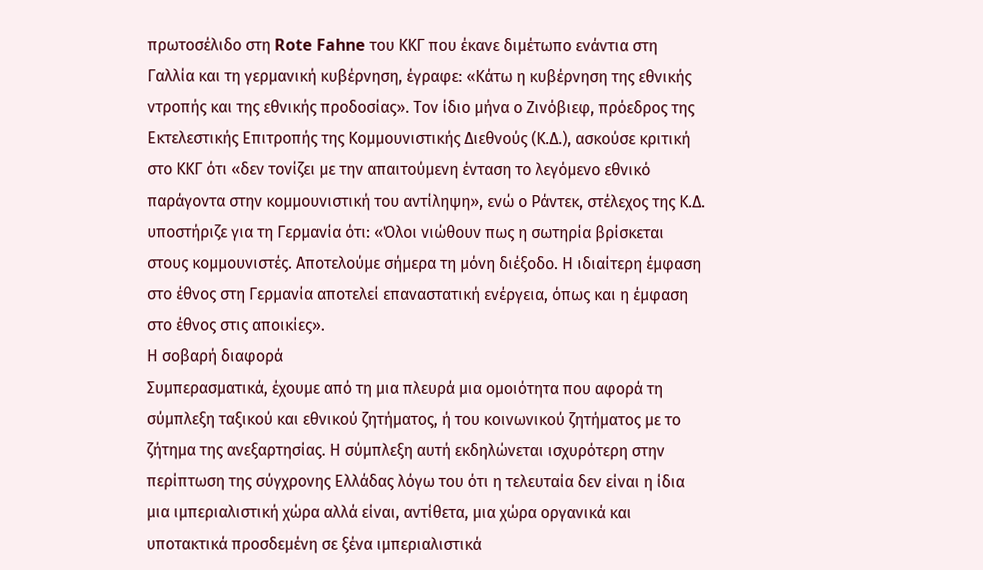πρωτοσέλιδο στη Rote Fahne του ΚΚΓ που έκανε διμέτωπο ενάντια στη Γαλλία και τη γερμανική κυβέρνηση, έγραφε: «Κάτω η κυβέρνηση της εθνικής ντροπής και της εθνικής προδοσίας». Τον ίδιο μήνα ο Ζινόβιεφ, πρόεδρος της Εκτελεστικής Επιτροπής της Κομμουνιστικής Διεθνούς (Κ.Δ.), ασκούσε κριτική στο ΚΚΓ ότι «δεν τονίζει με την απαιτούμενη ένταση το λεγόμενο εθνικό παράγοντα στην κομμουνιστική του αντίληψη», ενώ ο Ράντεκ, στέλεχος της Κ.Δ. υποστήριζε για τη Γερμανία ότι: «Όλοι νιώθουν πως η σωτηρία βρίσκεται στους κομμουνιστές. Αποτελούμε σήμερα τη μόνη διέξοδο. Η ιδιαίτερη έμφαση στο έθνος στη Γερμανία αποτελεί επαναστατική ενέργεια, όπως και η έμφαση στο έθνος στις αποικίες».
Η σοβαρή διαφορά
Συμπερασματικά, έχουμε από τη μια πλευρά μια ομοιότητα που αφορά τη σύμπλεξη ταξικού και εθνικού ζητήματος, ή του κοινωνικού ζητήματος με το ζήτημα της ανεξαρτησίας. Η σύμπλεξη αυτή εκδηλώνεται ισχυρότερη στην περίπτωση της σύγχρονης Ελλάδας λόγω του ότι η τελευταία δεν είναι η ίδια μια ιμπεριαλιστική χώρα αλλά είναι, αντίθετα, μια χώρα οργανικά και υποτακτικά προσδεμένη σε ξένα ιμπεριαλιστικά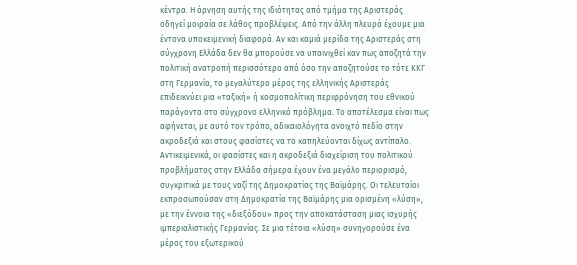κέντρα. Η άρνηση αυτής της ιδιότητας από τμήμα της Αριστεράς οδηγεί μοιραία σε λάθος προβλέψεις. Από την άλλη πλευρά έχουμε μια έντονα υποκειμενική διαφορά. Αν και καμιά μερίδα της Αριστεράς στη σύγχρονη Ελλάδα δεν θα μπορούσε να υπαινιχθεί καν πως αποζητά την πολιτική ανατροπή περισσότερο από όσο την αποζητούσε το τότε ΚΚΓ στη Γερμανία, το μεγαλύτερο μέρος της ελληνικής Αριστεράς επιδεικνύει μια «ταξική» ή κοσμοπολίτικη περιφρόνηση του εθνικού παράγοντα στο σύγχρονο ελληνικό πρόβλημα. Το αποτέλεσμα είναι πως αφήνεται, με αυτό τον τρόπο, αδικαιολόγητα ανοιχτό πεδίο στην ακροδεξιά και στους φασίστες να το καπηλεύονται δίχως αντίπαλο.
Αντικειμενικά, οι φασίστες και η ακροδεξιά διαχείριση του πολιτικού προβλήματος στην Ελλάδα σήμερα έχουν ένα μεγάλο περιορισμό, συγκριτικά με τους ναζί της Δημοκρατίας της Βαϊμάρης. Οι τελευταίοι εκπροσωπούσαν στη Δημοκρατία της Βαϊμάρης μια ορισμένη «λύση», με την έννοια της «διεξόδου» προς την αποκατάσταση μιας ισχυρής ιμπεριαλιστικής Γερμανίας. Σε μια τέτοια «λύση» συνηγορούσε ένα μέρος του εξωτερικού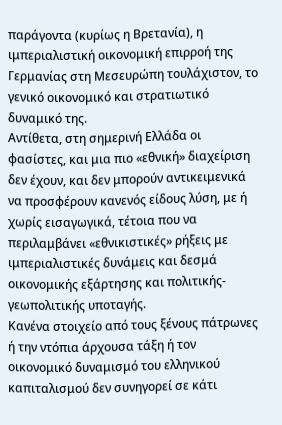παράγοντα (κυρίως η Βρετανία), η ιμπεριαλιστική οικονομική επιρροή της Γερμανίας στη Μεσευρώπη τουλάχιστον, το γενικό οικονομικό και στρατιωτικό δυναμικό της.
Αντίθετα, στη σημερινή Ελλάδα οι φασίστες, και μια πιο «εθνική» διαχείριση δεν έχουν, και δεν μπορούν αντικειμενικά να προσφέρουν κανενός είδους λύση, με ή χωρίς εισαγωγικά, τέτοια που να περιλαμβάνει «εθνικιστικές» ρήξεις με ιμπεριαλιστικές δυνάμεις και δεσμά οικονομικής εξάρτησης και πολιτικής-γεωπολιτικής υποταγής.
Κανένα στοιχείο από τους ξένους πάτρωνες ή την ντόπια άρχουσα τάξη ή τον οικονομικό δυναμισμό του ελληνικού καπιταλισμού δεν συνηγορεί σε κάτι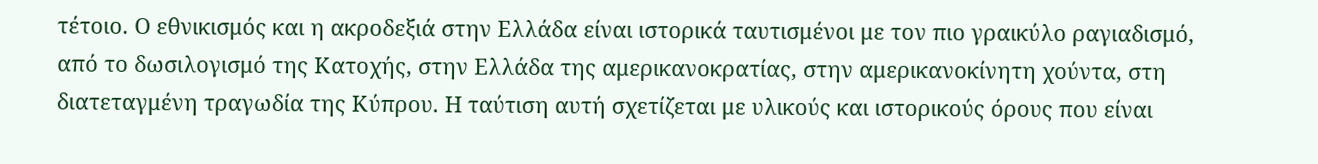τέτοιο. Ο εθνικισμός και η ακροδεξιά στην Ελλάδα είναι ιστορικά ταυτισμένοι με τον πιο γραικύλο ραγιαδισμό, από το δωσιλογισμό της Κατοχής, στην Ελλάδα της αμερικανοκρατίας, στην αμερικανοκίνητη χούντα, στη διατεταγμένη τραγωδία της Κύπρου. Η ταύτιση αυτή σχετίζεται με υλικούς και ιστορικούς όρους που είναι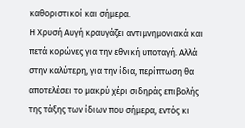καθοριστικοί και σήμερα.
Η Χρυσή Αυγή κραυγάζει αντιμνημονιακά και πετά κορώνες για την εθνική υποταγή. Αλλά στην καλύτερη, για την ίδια, περίπτωση θα αποτελέσει το μακρύ χέρι σιδηράς επιβολής της τάξης των ίδιων που σήμερα, εντός κι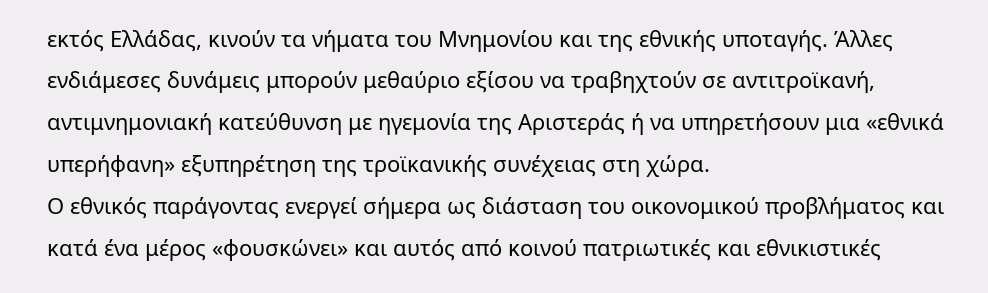εκτός Ελλάδας, κινούν τα νήματα του Μνημονίου και της εθνικής υποταγής. Άλλες ενδιάμεσες δυνάμεις μπορούν μεθαύριο εξίσου να τραβηχτούν σε αντιτροϊκανή, αντιμνημονιακή κατεύθυνση με ηγεμονία της Αριστεράς ή να υπηρετήσουν μια «εθνικά υπερήφανη» εξυπηρέτηση της τροϊκανικής συνέχειας στη χώρα.
Ο εθνικός παράγοντας ενεργεί σήμερα ως διάσταση του οικονομικού προβλήματος και κατά ένα μέρος «φουσκώνει» και αυτός από κοινού πατριωτικές και εθνικιστικές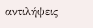αντιλήψεις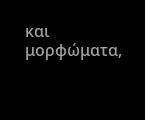και μορφώματα,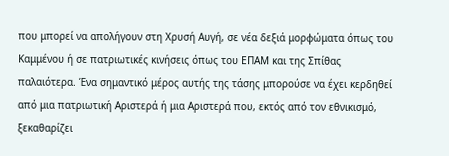που μπορεί να απολήγουν στη Χρυσή Αυγή, σε νέα δεξιά μορφώματα όπως του Καμμένου ή σε πατριωτικές κινήσεις όπως του ΕΠΑΜ και της Σπίθας παλαιότερα. Ένα σημαντικό μέρος αυτής της τάσης μπορούσε να έχει κερδηθεί από μια πατριωτική Αριστερά ή μια Αριστερά που, εκτός από τον εθνικισμό, ξεκαθαρίζει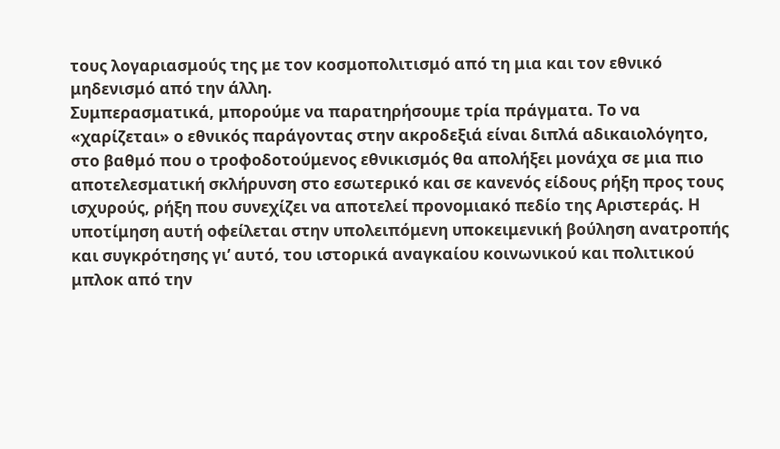τους λογαριασμούς της με τον κοσμοπολιτισμό από τη μια και τον εθνικό μηδενισμό από την άλλη.
Συμπερασματικά, μπορούμε να παρατηρήσουμε τρία πράγματα. Το να «χαρίζεται» ο εθνικός παράγοντας στην ακροδεξιά είναι διπλά αδικαιολόγητο, στο βαθμό που ο τροφοδοτούμενος εθνικισμός θα απολήξει μονάχα σε μια πιο αποτελεσματική σκλήρυνση στο εσωτερικό και σε κανενός είδους ρήξη προς τους ισχυρούς, ρήξη που συνεχίζει να αποτελεί προνομιακό πεδίο της Αριστεράς. Η υποτίμηση αυτή οφείλεται στην υπολειπόμενη υποκειμενική βούληση ανατροπής και συγκρότησης γι’ αυτό, του ιστορικά αναγκαίου κοινωνικού και πολιτικού μπλοκ από την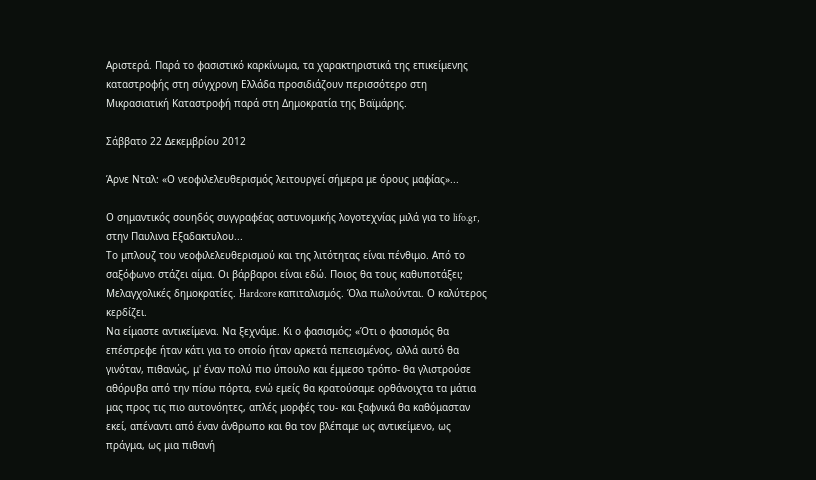Αριστερά. Παρά το φασιστικό καρκίνωμα, τα χαρακτηριστικά της επικείμενης καταστροφής στη σύγχρονη Ελλάδα προσιδιάζουν περισσότερο στη Μικρασιατική Καταστροφή παρά στη Δημοκρατία της Βαϊμάρης.

Σάββατο 22 Δεκεμβρίου 2012

Άρνε Νταλ: «Ο νεοφιλελευθερισμός λειτουργεί σήμερα με όρους μαφίας»...

Ο σημαντικός σουηδός συγγραφέας αστυνομικής λογoτεχνίας μιλά για το lifo.gr, στην Παυλινα Εξαδακτυλου...
Το μπλουζ του νεοφιλελευθερισμού και της λιτότητας είναι πένθιμο. Από το σαξόφωνο στάζει αίμα. Οι βάρβαροι είναι εδώ. Ποιος θα τους καθυποτάξει; Μελαγχολικές δημοκρατίες. Hardcore καπιταλισμός. Όλα πωλούνται. Ο καλύτερος κερδίζει.
Να είμαστε αντικείμενα. Να ξεχνάμε. Κι ο φασισμός; «Ότι ο φασισμός θα επέστρεφε ήταν κάτι για το οποίο ήταν αρκετά πεπεισμένος, αλλά αυτό θα γινόταν, πιθανώς, μ' έναν πολύ πιο ύπουλο και έμμεσο τρόπο- θα γλιστρούσε αθόρυβα από την πίσω πόρτα, ενώ εμείς θα κρατούσαμε ορθάνοιχτα τα μάτια μας προς τις πιο αυτονόητες, απλές μορφές του- και ξαφνικά θα καθόμασταν εκεί, απέναντι από έναν άνθρωπο και θα τον βλέπαμε ως αντικείμενο, ως πράγμα, ως μια πιθανή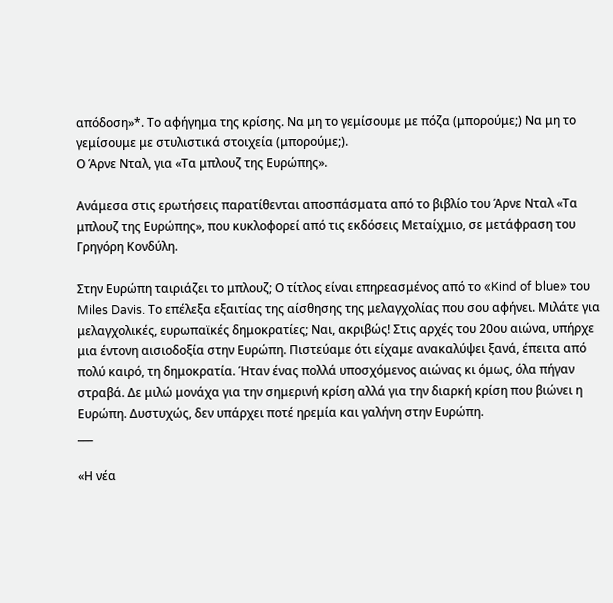απόδοση»*. Το αφήγημα της κρίσης. Να μη το γεμίσουμε με πόζα (μπορούμε;) Να μη το γεμίσουμε με στυλιστικά στοιχεία (μπορούμε;).
Ο Άρνε Νταλ, για «Τα μπλουζ της Ευρώπης».

Ανάμεσα στις ερωτήσεις παρατίθενται αποσπάσματα από το βιβλίο του Άρνε Νταλ «Τα μπλουζ της Ευρώπης», που κυκλοφορεί από τις εκδόσεις Μεταίχμιο, σε μετάφραση του Γρηγόρη Κονδύλη.

Στην Ευρώπη ταιριάζει το μπλουζ; Ο τίτλος είναι επηρεασμένος από το «Kind of blue» του Miles Davis. Το επέλεξα εξαιτίας της αίσθησης της μελαγχολίας που σου αφήνει. Μιλάτε για μελαγχολικές, ευρωπαϊκές δημοκρατίες; Ναι, ακριβώς! Στις αρχές του 20ου αιώνα, υπήρχε μια έντονη αισιοδοξία στην Ευρώπη. Πιστεύαμε ότι είχαμε ανακαλύψει ξανά, έπειτα από πολύ καιρό, τη δημοκρατία. Ήταν ένας πολλά υποσχόμενος αιώνας κι όμως, όλα πήγαν στραβά. Δε μιλώ μονάχα για την σημερινή κρίση αλλά για την διαρκή κρίση που βιώνει η Ευρώπη. Δυστυχώς, δεν υπάρχει ποτέ ηρεμία και γαλήνη στην Ευρώπη.
___

«Η νέα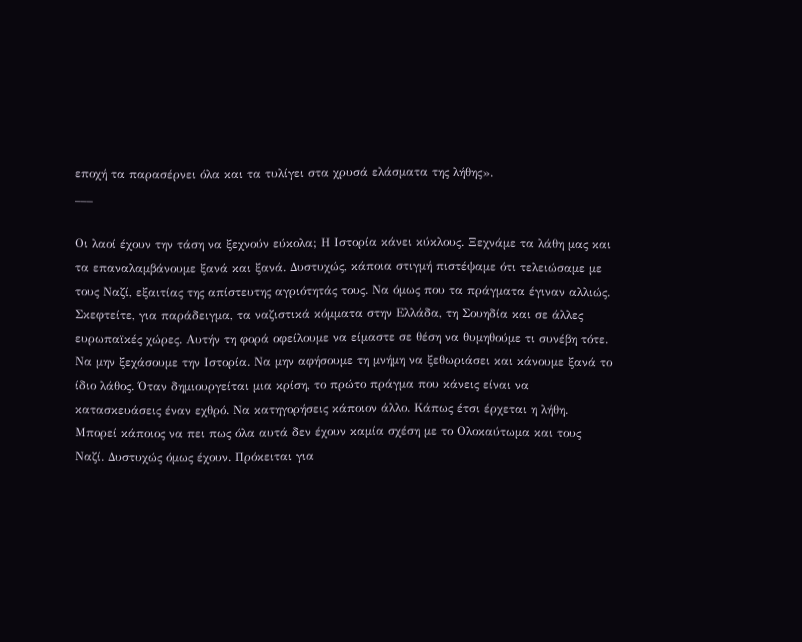εποχή τα παρασέρνει όλα και τα τυλίγει στα χρυσά ελάσματα της λήθης».
___

Οι λαοί έχουν την τάση να ξεχνούν εύκολα; Η Ιστορία κάνει κύκλους. Ξεχνάμε τα λάθη μας και τα επαναλαμβάνουμε ξανά και ξανά. Δυστυχώς, κάποια στιγμή πιστέψαμε ότι τελειώσαμε με τους Ναζί, εξαιτίας της απίστευτης αγριότητάς τους. Να όμως που τα πράγματα έγιναν αλλιώς. Σκεφτείτε, για παράδειγμα, τα ναζιστικά κόμματα στην Ελλάδα, τη Σουηδία και σε άλλες ευρωπαϊκές χώρες. Αυτήν τη φορά οφείλουμε να είμαστε σε θέση να θυμηθούμε τι συνέβη τότε. Να μην ξεχάσουμε την Ιστορία. Να μην αφήσουμε τη μνήμη να ξεθωριάσει και κάνουμε ξανά το ίδιο λάθος. Όταν δημιουργείται μια κρίση, το πρώτο πράγμα που κάνεις είναι να κατασκευάσεις έναν εχθρό. Να κατηγορήσεις κάποιον άλλο. Κάπως έτσι έρχεται η λήθη. Μπορεί κάποιος να πει πως όλα αυτά δεν έχουν καμία σχέση με το Ολοκαύτωμα και τους Ναζί. Δυστυχώς όμως έχουν. Πρόκειται για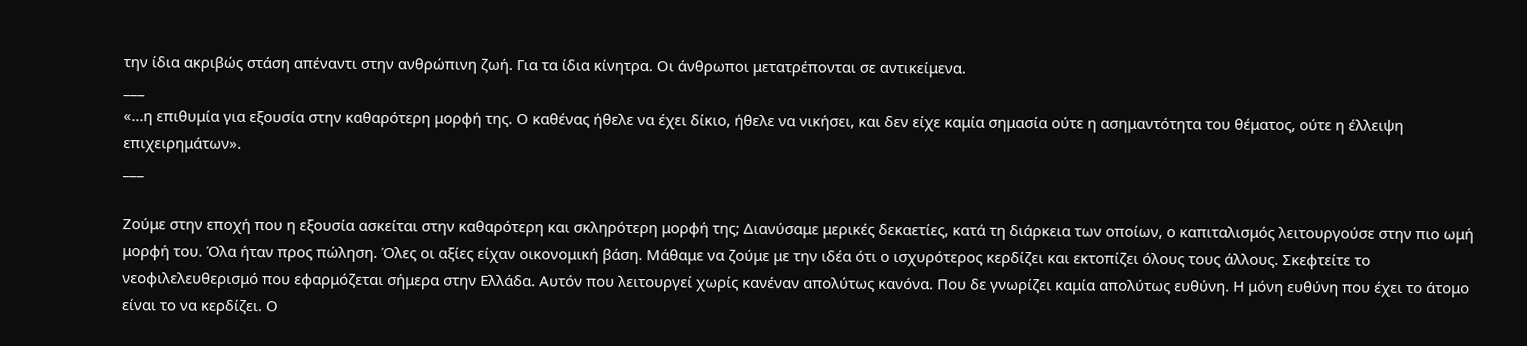την ίδια ακριβώς στάση απέναντι στην ανθρώπινη ζωή. Για τα ίδια κίνητρα. Οι άνθρωποι μετατρέπονται σε αντικείμενα.
___
«...η επιθυμία για εξουσία στην καθαρότερη μορφή της. Ο καθένας ήθελε να έχει δίκιο, ήθελε να νικήσει, και δεν είχε καμία σημασία ούτε η ασημαντότητα του θέματος, ούτε η έλλειψη επιχειρημάτων».
___

Ζούμε στην εποχή που η εξουσία ασκείται στην καθαρότερη και σκληρότερη μορφή της; Διανύσαμε μερικές δεκαετίες, κατά τη διάρκεια των οποίων, ο καπιταλισμός λειτουργούσε στην πιο ωμή μορφή του. Όλα ήταν προς πώληση. Όλες οι αξίες είχαν οικονομική βάση. Μάθαμε να ζούμε με την ιδέα ότι ο ισχυρότερος κερδίζει και εκτοπίζει όλους τους άλλους. Σκεφτείτε το νεοφιλελευθερισμό που εφαρμόζεται σήμερα στην Ελλάδα. Αυτόν που λειτουργεί χωρίς κανέναν απολύτως κανόνα. Που δε γνωρίζει καμία απολύτως ευθύνη. Η μόνη ευθύνη που έχει το άτομο είναι το να κερδίζει. Ο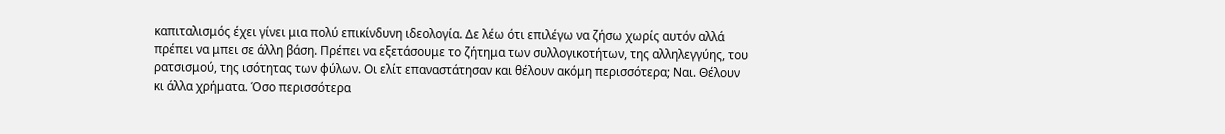καπιταλισμός έχει γίνει μια πολύ επικίνδυνη ιδεολογία. Δε λέω ότι επιλέγω να ζήσω χωρίς αυτόν αλλά πρέπει να μπει σε άλλη βάση. Πρέπει να εξετάσουμε το ζήτημα των συλλογικοτήτων, της αλληλεγγύης, του ρατσισμού, της ισότητας των φύλων. Οι ελίτ επαναστάτησαν και θέλουν ακόμη περισσότερα; Ναι. Θέλουν κι άλλα χρήματα. Όσο περισσότερα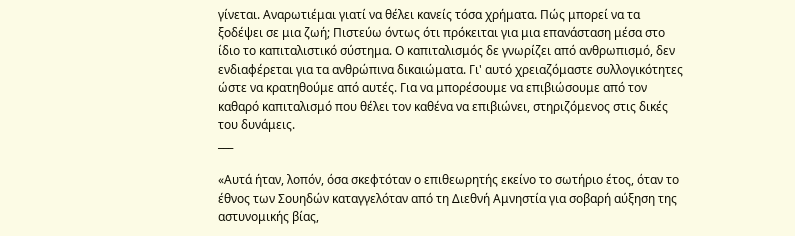γίνεται. Αναρωτιέμαι γιατί να θέλει κανείς τόσα χρήματα. Πώς μπορεί να τα ξοδέψει σε μια ζωή; Πιστεύω όντως ότι πρόκειται για μια επανάσταση μέσα στο ίδιο το καπιταλιστικό σύστημα. Ο καπιταλισμός δε γνωρίζει από ανθρωπισμό, δεν ενδιαφέρεται για τα ανθρώπινα δικαιώματα. Γι' αυτό χρειαζόμαστε συλλογικότητες ώστε να κρατηθούμε από αυτές. Για να μπορέσουμε να επιβιώσουμε από τον καθαρό καπιταλισμό που θέλει τον καθένα να επιβιώνει, στηριζόμενος στις δικές του δυνάμεις.
___

«Αυτά ήταν, λοπόν, όσα σκεφτόταν ο επιθεωρητής εκείνο το σωτήριο έτος, όταν το έθνος των Σουηδών καταγγελόταν από τη Διεθνή Αμνηστία για σοβαρή αύξηση της αστυνομικής βίας,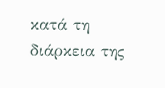κατά τη διάρκεια της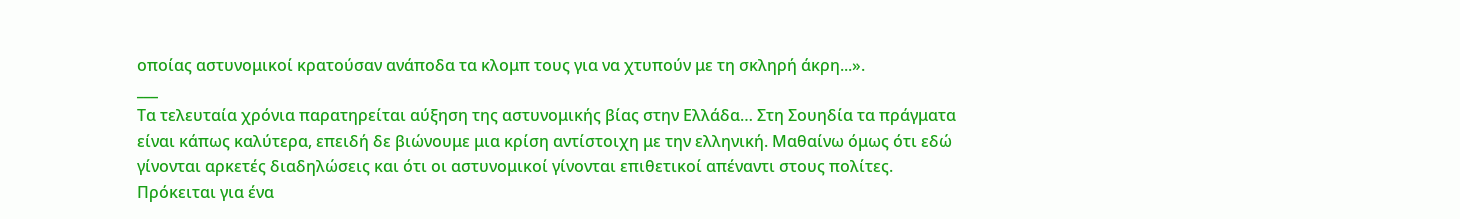οποίας αστυνομικοί κρατούσαν ανάποδα τα κλομπ τους για να χτυπούν με τη σκληρή άκρη...».
___
Τα τελευταία χρόνια παρατηρείται αύξηση της αστυνομικής βίας στην Ελλάδα… Στη Σουηδία τα πράγματα είναι κάπως καλύτερα, επειδή δε βιώνουμε μια κρίση αντίστοιχη με την ελληνική. Μαθαίνω όμως ότι εδώ γίνονται αρκετές διαδηλώσεις και ότι οι αστυνομικοί γίνονται επιθετικοί απέναντι στους πολίτες. Πρόκειται για ένα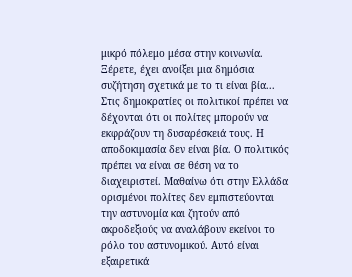μικρό πόλεμο μέσα στην κοινωνία. Ξέρετε, έχει ανοίξει μια δημόσια συζήτηση σχετικά με το τι είναι βία... Στις δημοκρατίες οι πολιτικοί πρέπει να δέχονται ότι οι πολίτες μπορούν να εκφράζουν τη δυσαρέσκειά τους. Η αποδοκιμασία δεν είναι βία. Ο πολιτικός πρέπει να είναι σε θέση να το διαχειριστεί. Μαθαίνω ότι στην Ελλάδα ορισμένοι πολίτες δεν εμπιστεύονται την αστυνομία και ζητούν από ακροδεξιούς να αναλάβουν εκείνοι το ρόλο του αστυνομικού. Αυτό είναι εξαιρετικά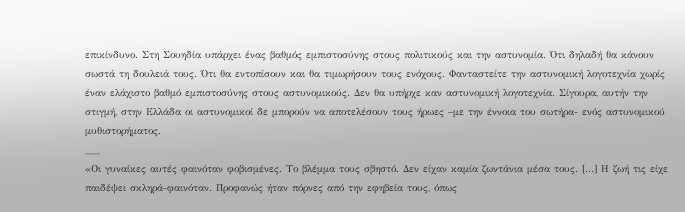επικίνδυνο. Στη Σουηδία υπάρχει ένας βαθμός εμπιστοσύνης στους πολιτικούς και την αστυνομία. Ότι δηλαδή θα κάνουν σωστά τη δουλειά τους. Ότι θα εντοπίσουν και θα τιμωρήσουν τους ενόχους. Φανταστείτε την αστυνομική λογοτεχνία χωρίς έναν ελάχιστο βαθμό εμπιστοσύνης στους αστυνομικούς. Δεν θα υπήρχε καν αστυνομική λογοτεχνία. Σίγουρα, αυτήν την στιγμή, στην Ελλάδα οι αστυνομικοί δε μπορούν να αποτελέσουν τους ήρωες –με την έννοια του σωτήρα- ενός αστυνομικού μυθιστορήματος.
___
«Οι γυναίκες αυτές φαινόταν φοβισμένες. Το βλέμμα τους σβηστό. Δεν είχαν καμία ζωντάνια μέσα τους. [...] Η ζωή τις είχε παιδέψει σκληρά-φαινόταν. Προφανώς ήταν πόρνες από την εφηβεία τους, όπως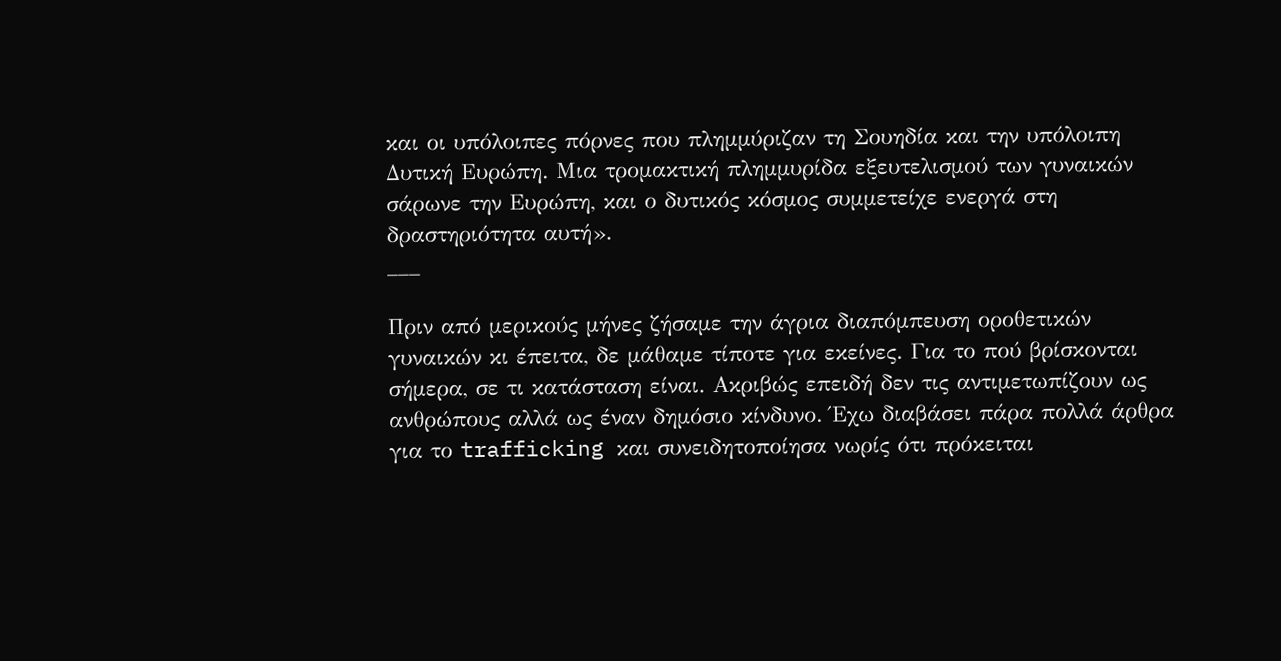και οι υπόλοιπες πόρνες που πλημμύριζαν τη Σουηδία και την υπόλοιπη Δυτική Ευρώπη. Μια τρομακτική πλημμυρίδα εξευτελισμού των γυναικών σάρωνε την Ευρώπη, και ο δυτικός κόσμος συμμετείχε ενεργά στη δραστηριότητα αυτή».
___

Πριν από μερικούς μήνες ζήσαμε την άγρια διαπόμπευση οροθετικών γυναικών κι έπειτα, δε μάθαμε τίποτε για εκείνες. Για το πού βρίσκονται σήμερα, σε τι κατάσταση είναι. Ακριβώς επειδή δεν τις αντιμετωπίζουν ως ανθρώπους αλλά ως έναν δημόσιο κίνδυνο. Έχω διαβάσει πάρα πολλά άρθρα για το trafficking και συνειδητοποίησα νωρίς ότι πρόκειται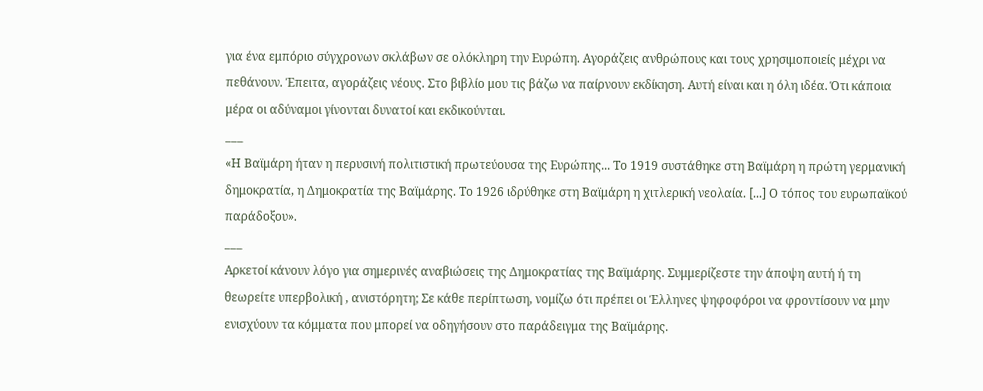για ένα εμπόριο σύγχρονων σκλάβων σε ολόκληρη την Ευρώπη. Αγοράζεις ανθρώπους και τους χρησιμοποιείς μέχρι να πεθάνουν. Έπειτα, αγοράζεις νέους. Στο βιβλίο μου τις βάζω να παίρνουν εκδίκηση. Αυτή είναι και η όλη ιδέα. Ότι κάποια μέρα οι αδύναμοι γίνονται δυνατοί και εκδικούνται.
___
«Η Βαϊμάρη ήταν η περυσινή πολιτιστική πρωτεύουσα της Ευρώπης... Το 1919 συστάθηκε στη Βαϊμάρη η πρώτη γερμανική δημοκρατία, η Δημοκρατία της Βαϊμάρης. Το 1926 ιδρύθηκε στη Βαϊμάρη η χιτλερική νεολαία. [...] Ο τόπος του ευρωπαϊκού παράδοξου».
___
Αρκετοί κάνουν λόγο για σημερινές αναβιώσεις της Δημοκρατίας της Βαϊμάρης. Συμμερίζεστε την άποψη αυτή ή τη θεωρείτε υπερβολική , ανιστόρητη; Σε κάθε περίπτωση, νομίζω ότι πρέπει οι Έλληνες ψηφοφόροι να φροντίσουν να μην ενισχύουν τα κόμματα που μπορεί να οδηγήσουν στο παράδειγμα της Βαϊμάρης.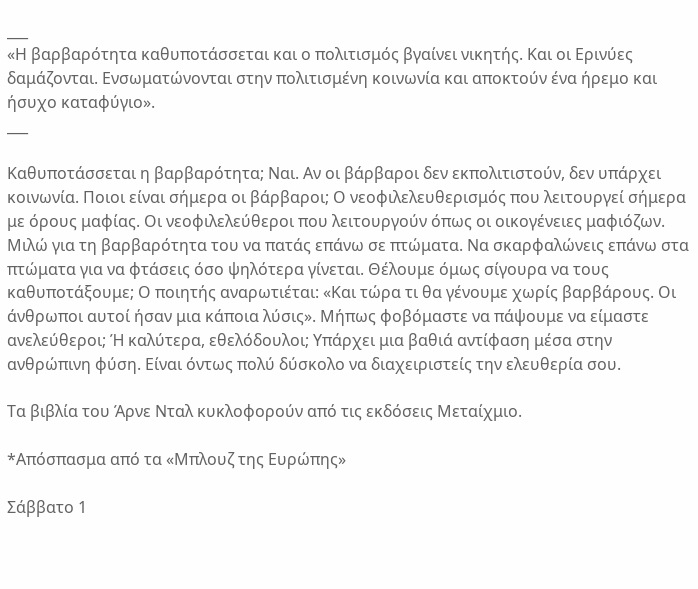___
«Η βαρβαρότητα καθυποτάσσεται και ο πολιτισμός βγαίνει νικητής. Και οι Ερινύες δαμάζονται. Ενσωματώνονται στην πολιτισμένη κοινωνία και αποκτούν ένα ήρεμο και ήσυχο καταφύγιο».
___

Καθυποτάσσεται η βαρβαρότητα; Ναι. Αν οι βάρβαροι δεν εκπολιτιστούν, δεν υπάρχει κοινωνία. Ποιοι είναι σήμερα οι βάρβαροι; Ο νεοφιλελευθερισμός που λειτουργεί σήμερα με όρους μαφίας. Οι νεοφιλελεύθεροι που λειτουργούν όπως οι οικογένειες μαφιόζων. Μιλώ για τη βαρβαρότητα του να πατάς επάνω σε πτώματα. Να σκαρφαλώνεις επάνω στα πτώματα για να φτάσεις όσο ψηλότερα γίνεται. Θέλουμε όμως σίγουρα να τους καθυποτάξουμε; Ο ποιητής αναρωτιέται: «Και τώρα τι θα γένουμε χωρίς βαρβάρους. Οι άνθρωποι αυτοί ήσαν μια κάποια λύσις». Μήπως φοβόμαστε να πάψουμε να είμαστε ανελεύθεροι; Ή καλύτερα, εθελόδουλοι; Υπάρχει μια βαθιά αντίφαση μέσα στην ανθρώπινη φύση. Είναι όντως πολύ δύσκολο να διαχειριστείς την ελευθερία σου.

Τα βιβλία του Άρνε Νταλ κυκλοφορούν από τις εκδόσεις Μεταίχμιο.

*Απόσπασμα από τα «Μπλουζ της Ευρώπης»

Σάββατο 1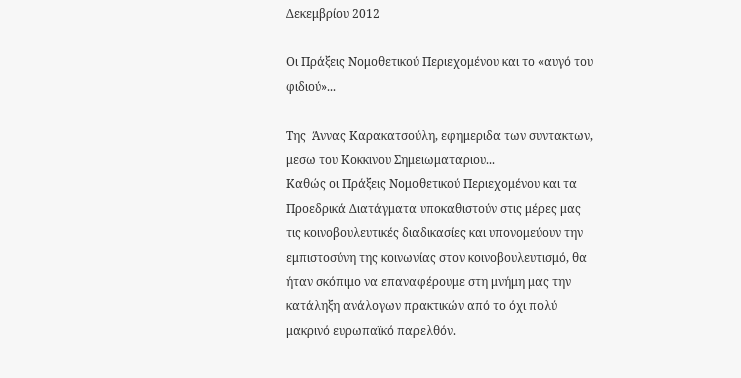Δεκεμβρίου 2012

Οι Πράξεις Νομοθετικού Περιεχομένου και το «αυγό του φιδιού»...

Της  Άννας Καρακατσούλη, εφημεριδα των συντακτων, μεσω του Κοκκινου Σημειωματαριου...
Καθώς οι Πράξεις Νομοθετικού Περιεχομένου και τα Προεδρικά Διατάγματα υποκαθιστούν στις μέρες μας τις κοινοβουλευτικές διαδικασίες και υπονομεύουν την εμπιστοσύνη της κοινωνίας στον κοινοβουλευτισμό, θα ήταν σκόπιμο να επαναφέρουμε στη μνήμη μας την κατάληξη ανάλογων πρακτικών από το όχι πολύ μακρινό ευρωπαϊκό παρελθόν.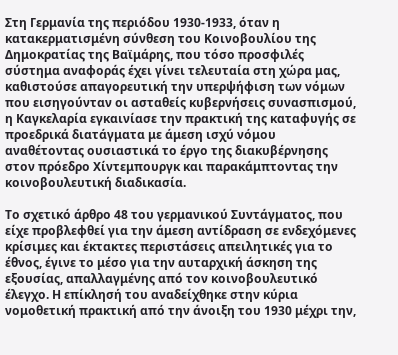Στη Γερμανία της περιόδου 1930-1933, όταν η κατακερματισμένη σύνθεση του Κοινοβουλίου της Δημοκρατίας της Βαϊμάρης, που τόσο προσφιλές σύστημα αναφοράς έχει γίνει τελευταία στη χώρα μας, καθιστούσε απαγορευτική την υπερψήφιση των νόμων που εισηγούνταν οι ασταθείς κυβερνήσεις συνασπισμού, η Καγκελαρία εγκαινίασε την πρακτική της καταφυγής σε προεδρικά διατάγματα με άμεση ισχύ νόμου αναθέτοντας ουσιαστικά το έργο της διακυβέρνησης στον πρόεδρο Χίντεμπουργκ και παρακάμπτοντας την κοινοβουλευτική διαδικασία.

Το σχετικό άρθρο 48 του γερμανικού Συντάγματος, που είχε προβλεφθεί για την άμεση αντίδραση σε ενδεχόμενες κρίσιμες και έκτακτες περιστάσεις απειλητικές για το έθνος, έγινε το μέσο για την αυταρχική άσκηση της εξουσίας, απαλλαγμένης από τον κοινοβουλευτικό έλεγχο. Η επίκλησή του αναδείχθηκε στην κύρια νομοθετική πρακτική από την άνοιξη του 1930 μέχρι την,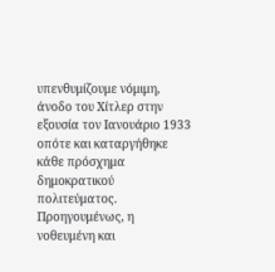υπενθυμίζουμε νόμιμη, άνοδο του Χίτλερ στην εξουσία τον Ιανουάριο 1933 οπότε και καταργήθηκε κάθε πρόσχημα δημοκρατικού πολιτεύματος. Προηγουμένως, η νοθευμένη και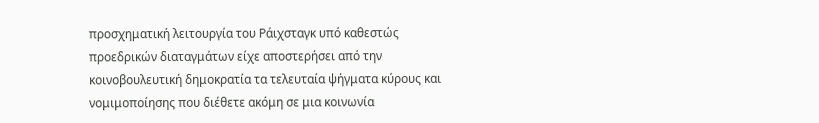προσχηματική λειτουργία του Ράιχσταγκ υπό καθεστώς προεδρικών διαταγμάτων είχε αποστερήσει από την κοινοβουλευτική δημοκρατία τα τελευταία ψήγματα κύρους και νομιμοποίησης που διέθετε ακόμη σε μια κοινωνία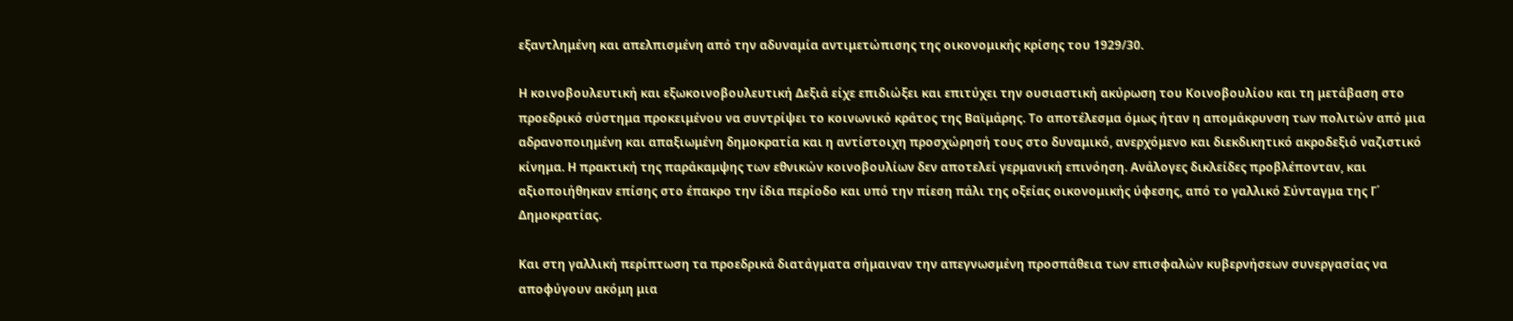εξαντλημένη και απελπισμένη από την αδυναμία αντιμετώπισης της οικονομικής κρίσης του 1929/30.

Η κοινοβουλευτική και εξωκοινοβουλευτική Δεξιά είχε επιδιώξει και επιτύχει την ουσιαστική ακύρωση του Κοινοβουλίου και τη μετάβαση στο προεδρικό σύστημα προκειμένου να συντρίψει το κοινωνικό κράτος της Βαϊμάρης. Το αποτέλεσμα όμως ήταν η απομάκρυνση των πολιτών από μια αδρανοποιημένη και απαξιωμένη δημοκρατία και η αντίστοιχη προσχώρησή τους στο δυναμικό, ανερχόμενο και διεκδικητικό ακροδεξιό ναζιστικό κίνημα. Η πρακτική της παράκαμψης των εθνικών κοινοβουλίων δεν αποτελεί γερμανική επινόηση. Ανάλογες δικλείδες προβλέπονταν, και αξιοποιήθηκαν επίσης στο έπακρο την ίδια περίοδο και υπό την πίεση πάλι της οξείας οικονομικής ύφεσης, από το γαλλικό Σύνταγμα της Γ΄ Δημοκρατίας.

Και στη γαλλική περίπτωση τα προεδρικά διατάγματα σήμαιναν την απεγνωσμένη προσπάθεια των επισφαλών κυβερνήσεων συνεργασίας να αποφύγουν ακόμη μια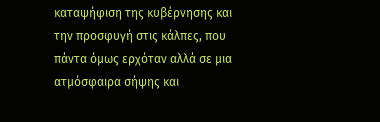καταψήφιση της κυβέρνησης και την προσφυγή στις κάλπες, που πάντα όμως ερχόταν αλλά σε μια ατμόσφαιρα σήψης και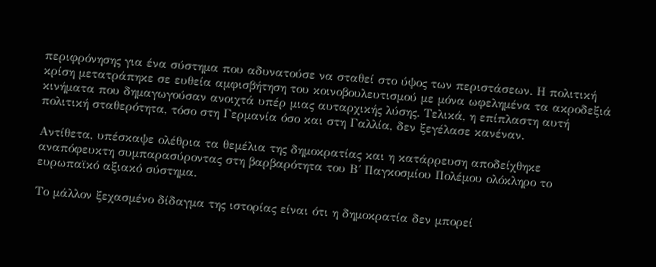περιφρόνησης για ένα σύστημα που αδυνατούσε να σταθεί στο ύψος των περιστάσεων. Η πολιτική κρίση μετατράπηκε σε ευθεία αμφισβήτηση του κοινοβουλευτισμού με μόνα ωφελημένα τα ακροδεξιά κινήματα που δημαγωγούσαν ανοιχτά υπέρ μιας αυταρχικής λύσης. Τελικά, η επίπλαστη αυτή πολιτική σταθερότητα, τόσο στη Γερμανία όσο και στη Γαλλία, δεν ξεγέλασε κανέναν.

Αντίθετα, υπέσκαψε ολέθρια τα θεμέλια της δημοκρατίας και η κατάρρευση αποδείχθηκε αναπόφευκτη συμπαρασύροντας στη βαρβαρότητα του Β΄ Παγκοσμίου Πολέμου ολόκληρο το ευρωπαϊκό αξιακό σύστημα.

Το μάλλον ξεχασμένο δίδαγμα της ιστορίας είναι ότι η δημοκρατία δεν μπορεί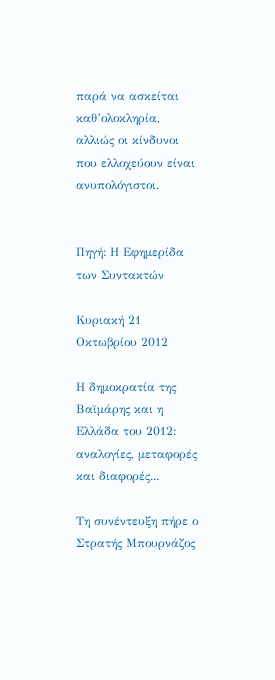παρά να ασκείται καθ’ολοκληρία, αλλιώς οι κίνδυνοι που ελλοχεύουν είναι ανυπολόγιστοι.


Πηγή: Η Εφημερίδα των Συντακτών

Κυριακή 21 Οκτωβρίου 2012

Η δημοκρατία της Βαϊμάρης και η Ελλάδα του 2012: αναλογίες, μεταφορές και διαφορές...

Τη συνέντευξη πήρε ο Στρατής Μπουρνάζος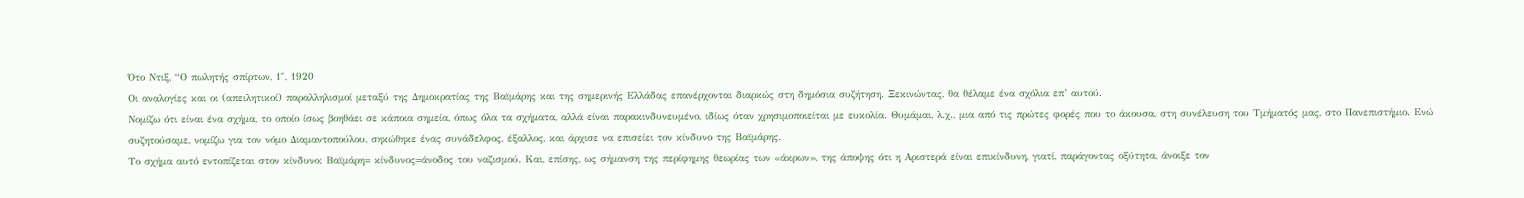Ότο Ντιξ, “Ο πωλητής σπίρτων, 1″, 1920
Οι αναλογίες και οι (απειλητικοί) παραλληλισμοί μεταξύ της Δημοκρατίας της Βαϊμάρης και της σημερινής Ελλάδας επανέρχονται διαρκώς στη δημόσια συζήτηση. Ξεκινώντας, θα θέλαμε ένα σχόλια επ’ αυτού.
Νομίζω ότι είναι ένα σχήμα, το οποίο ίσως βοηθάει σε κάποια σημεία, όπως όλα τα σχήματα, αλλά είναι παρακινδυνευμένο, ιδίως όταν χρησιμοποιείται με ευκολία. Θυμάμαι, λ.χ., μια από τις πρώτες φορές που το άκουσα, στη συνέλευση του Τμήματός μας, στο Πανεπιστήμιο. Ενώ συζητούσαμε, νομίζω για τον νόμο Διαμαντοπούλου, σηκώθηκε ένας συνάδελφος, έξαλλος, και άρχισε να επισείει τον κίνδυνο της Βαϊμάρης.
Το σχήμα αυτό εντοπίζεται στον κίνδυνο: Βαϊμάρη= κίνδυνος=άνοδος του ναζισμού. Και, επίσης, ως σήμανση της περίφημης θεωρίας των «άκρων», της άποψης ότι η Αριστερά είναι επικίνδυνη, γιατί, παράγοντας οξύτητα, άνοιξε τον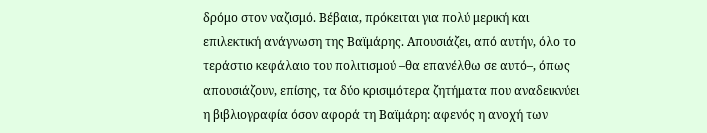δρόμο στον ναζισμό. Βέβαια, πρόκειται για πολύ μερική και επιλεκτική ανάγνωση της Βαϊμάρης. Απουσιάζει, από αυτήν, όλο το τεράστιο κεφάλαιο του πολιτισμού –θα επανέλθω σε αυτό–, όπως απουσιάζουν, επίσης, τα δύο κρισιμότερα ζητήματα που αναδεικνύει η βιβλιογραφία όσον αφορά τη Βαϊμάρη: αφενός η ανοχή των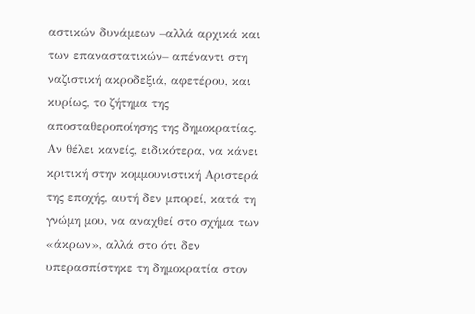αστικών δυνάμεων –αλλά αρχικά και των επαναστατικών– απέναντι στη ναζιστική ακροδεξιά, αφετέρου, και κυρίως, το ζήτημα της αποσταθεροποίησης της δημοκρατίας.
Αν θέλει κανείς, ειδικότερα, να κάνει κριτική στην κομμουνιστική Αριστερά της εποχής, αυτή δεν μπορεί, κατά τη γνώμη μου, να αναχθεί στο σχήμα των «άκρων», αλλά στο ότι δεν υπερασπίστηκε τη δημοκρατία στον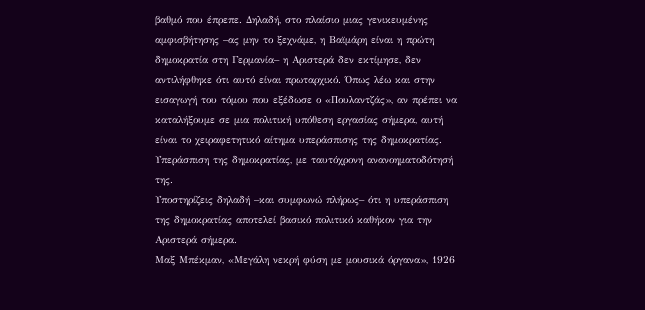βαθμό που έπρεπε. Δηλαδή, στο πλαίσιο μιας γενικευμένης αμφισβήτησης –ας μην το ξεχνάμε, η Βαϊμάρη είναι η πρώτη δημοκρατία στη Γερμανία– η Αριστερά δεν εκτίμησε, δεν αντιλήφθηκε ότι αυτό είναι πρωταρχικό. Όπως λέω και στην εισαγωγή του τόμου που εξέδωσε ο «Πουλαντζάς», αν πρέπει να καταλήξουμε σε μια πολιτική υπόθεση εργασίας σήμερα, αυτή είναι το χειραφετητικό αίτημα υπεράσπισης της δημοκρατίας. Υπεράσπιση της δημοκρατίας, με ταυτόχρονη ανανοηματοδότησή της.
Υποστηρίζεις δηλαδή –και συμφωνώ πλήρως– ότι η υπεράσπιση της δημοκρατίας αποτελεί βασικό πολιτικό καθήκον για την Αριστερά σήμερα.
Μαξ Μπέκμαν, «Μεγάλη νεκρή φύση με μουσικά όργανα», 1926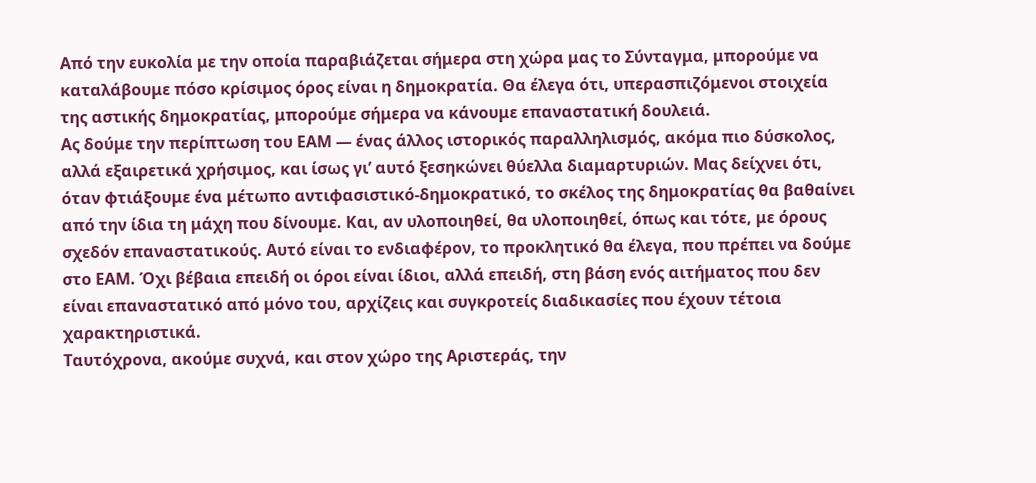Από την ευκολία με την οποία παραβιάζεται σήμερα στη χώρα μας το Σύνταγμα, μπορούμε να καταλάβουμε πόσο κρίσιμος όρος είναι η δημοκρατία. Θα έλεγα ότι, υπερασπιζόμενοι στοιχεία της αστικής δημοκρατίας, μπορούμε σήμερα να κάνουμε επαναστατική δουλειά.
Ας δούμε την περίπτωση του ΕΑΜ — ένας άλλος ιστορικός παραλληλισμός, ακόμα πιο δύσκολος, αλλά εξαιρετικά χρήσιμος, και ίσως γι’ αυτό ξεσηκώνει θύελλα διαμαρτυριών. Μας δείχνει ότι, όταν φτιάξουμε ένα μέτωπο αντιφασιστικό-δημοκρατικό, το σκέλος της δημοκρατίας θα βαθαίνει από την ίδια τη μάχη που δίνουμε. Και, αν υλοποιηθεί, θα υλοποιηθεί, όπως και τότε, με όρους σχεδόν επαναστατικούς. Αυτό είναι το ενδιαφέρον, το προκλητικό θα έλεγα, που πρέπει να δούμε στο ΕΑΜ. Όχι βέβαια επειδή οι όροι είναι ίδιοι, αλλά επειδή, στη βάση ενός αιτήματος που δεν είναι επαναστατικό από μόνο του, αρχίζεις και συγκροτείς διαδικασίες που έχουν τέτοια χαρακτηριστικά.
Ταυτόχρονα, ακούμε συχνά, και στον χώρο της Αριστεράς, την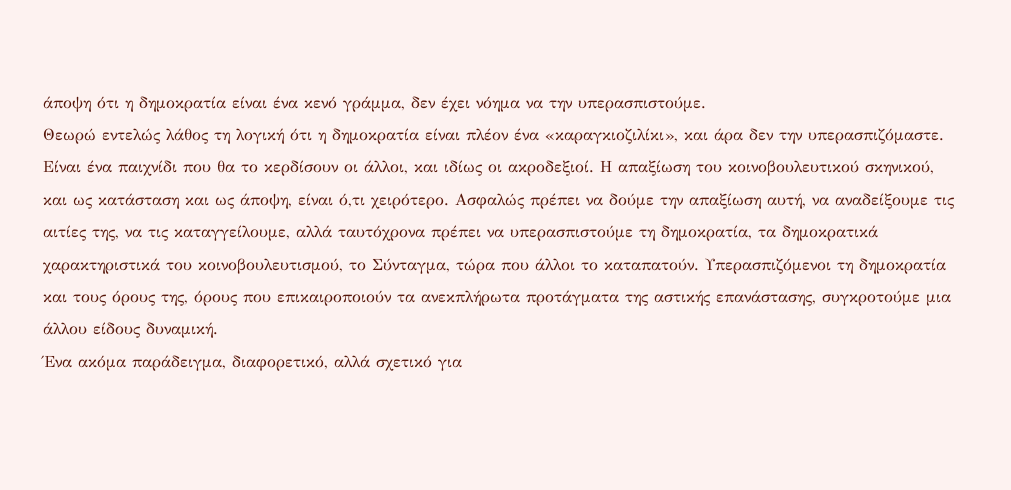άποψη ότι η δημοκρατία είναι ένα κενό γράμμα, δεν έχει νόημα να την υπερασπιστούμε.
Θεωρώ εντελώς λάθος τη λογική ότι η δημοκρατία είναι πλέον ένα «καραγκιοζιλίκι», και άρα δεν την υπερασπιζόμαστε. Είναι ένα παιχνίδι που θα το κερδίσουν οι άλλοι, και ιδίως οι ακροδεξιοί. Η απαξίωση του κοινοβουλευτικού σκηνικού, και ως κατάσταση και ως άποψη, είναι ό,τι χειρότερο. Ασφαλώς πρέπει να δούμε την απαξίωση αυτή, να αναδείξουμε τις αιτίες της, να τις καταγγείλουμε, αλλά ταυτόχρονα πρέπει να υπερασπιστούμε τη δημοκρατία, τα δημοκρατικά χαρακτηριστικά του κοινοβουλευτισμού, το Σύνταγμα, τώρα που άλλοι το καταπατούν. Υπερασπιζόμενοι τη δημοκρατία και τους όρους της, όρους που επικαιροποιούν τα ανεκπλήρωτα προτάγματα της αστικής επανάστασης, συγκροτούμε μια άλλου είδους δυναμική.
Ένα ακόμα παράδειγμα, διαφορετικό, αλλά σχετικό για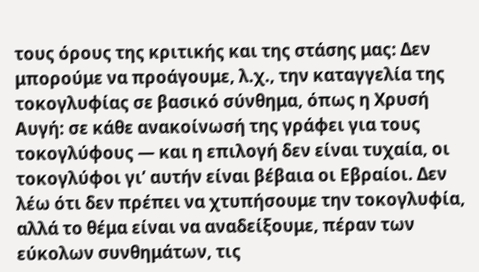τους όρους της κριτικής και της στάσης μας: Δεν μπορούμε να προάγουμε, λ.χ., την καταγγελία της τοκογλυφίας σε βασικό σύνθημα, όπως η Χρυσή Αυγή: σε κάθε ανακοίνωσή της γράφει για τους τοκογλύφους — και η επιλογή δεν είναι τυχαία, οι τοκογλύφοι γι’ αυτήν είναι βέβαια οι Εβραίοι. Δεν λέω ότι δεν πρέπει να χτυπήσουμε την τοκογλυφία, αλλά το θέμα είναι να αναδείξουμε, πέραν των εύκολων συνθημάτων, τις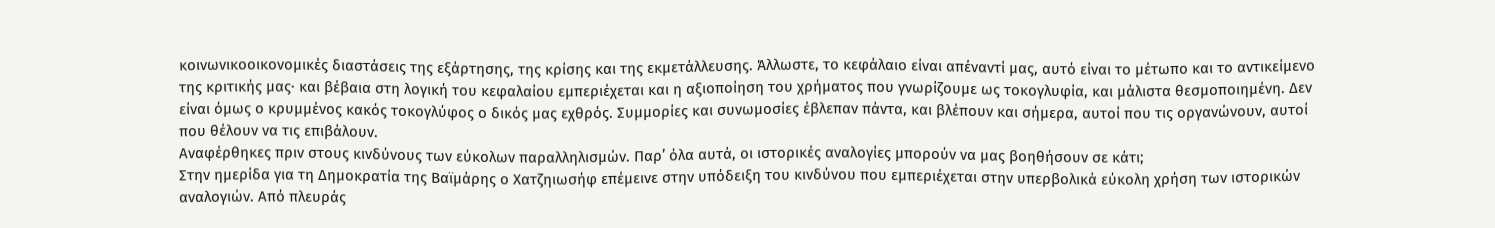κοινωνικοοικονομικές διαστάσεις της εξάρτησης, της κρίσης και της εκμετάλλευσης. Άλλωστε, το κεφάλαιο είναι απέναντί μας, αυτό είναι το μέτωπο και το αντικείμενο της κριτικής μας· και βέβαια στη λογική του κεφαλαίου εμπεριέχεται και η αξιοποίηση του χρήματος που γνωρίζουμε ως τοκογλυφία, και μάλιστα θεσμοποιημένη. Δεν είναι όμως ο κρυμμένος κακός τοκογλύφος ο δικός μας εχθρός. Συμμορίες και συνωμοσίες έβλεπαν πάντα, και βλέπουν και σήμερα, αυτοί που τις οργανώνουν, αυτοί που θέλουν να τις επιβάλουν.
Αναφέρθηκες πριν στους κινδύνους των εύκολων παραλληλισμών. Παρ’ όλα αυτά, οι ιστορικές αναλογίες μπορούν να μας βοηθήσουν σε κάτι;
Στην ημερίδα για τη Δημοκρατία της Βαϊμάρης ο Χατζηιωσήφ επέμεινε στην υπόδειξη του κινδύνου που εμπεριέχεται στην υπερβολικά εύκολη χρήση των ιστορικών αναλογιών. Από πλευράς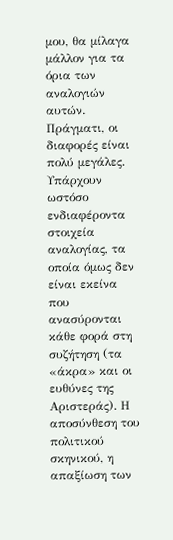μου, θα μίλαγα μάλλον για τα όρια των αναλογιών αυτών. Πράγματι, οι διαφορές είναι πολύ μεγάλες. Υπάρχουν ωστόσο ενδιαφέροντα στοιχεία αναλογίας, τα οποία όμως δεν είναι εκείνα που ανασύρονται κάθε φορά στη συζήτηση (τα «άκρα» και οι ευθύνες της Αριστεράς). Η αποσύνθεση του πολιτικού σκηνικού, η απαξίωση των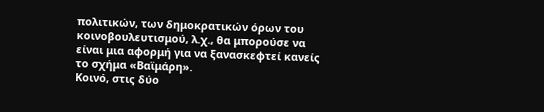πολιτικών, των δημοκρατικών όρων του κοινοβουλευτισμού, λ.χ., θα μπορούσε να είναι μια αφορμή για να ξανασκεφτεί κανείς το σχήμα «Βαϊμάρη».
Κοινό, στις δύο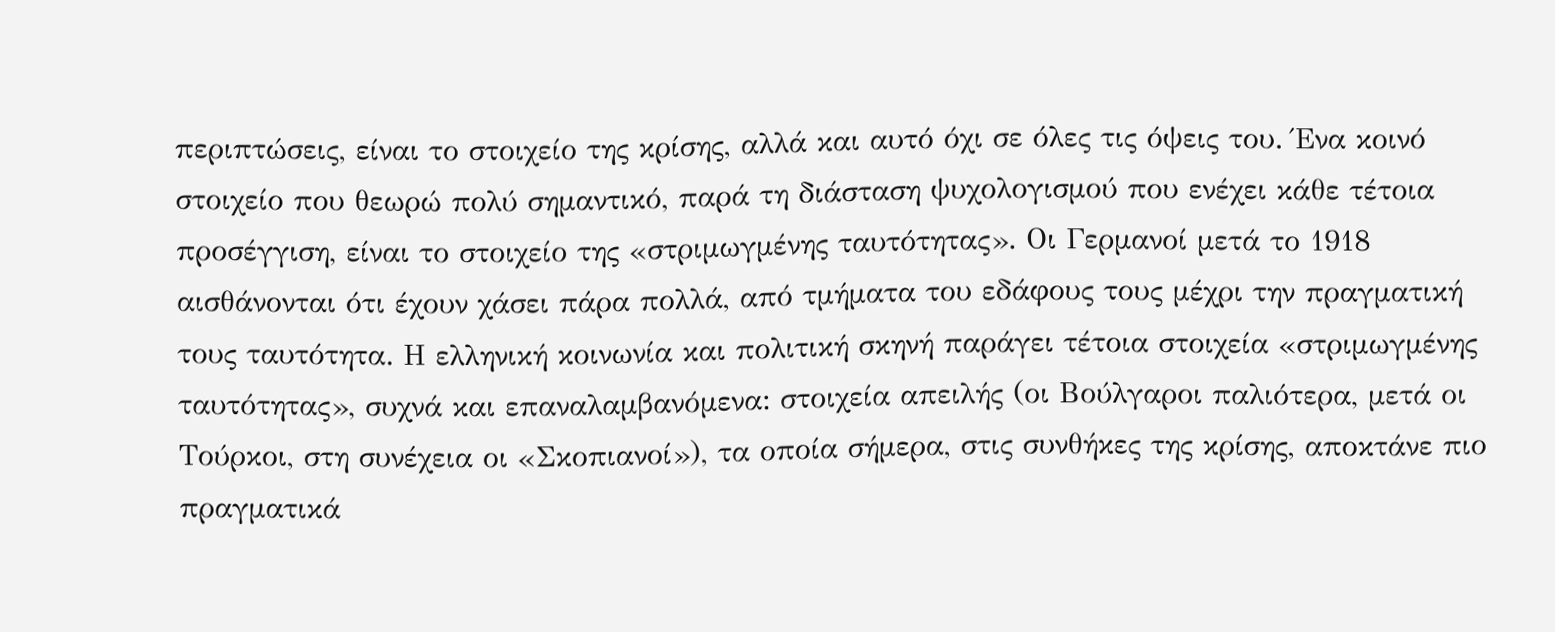περιπτώσεις, είναι το στοιχείο της κρίσης, αλλά και αυτό όχι σε όλες τις όψεις του. Ένα κοινό στοιχείο που θεωρώ πολύ σημαντικό, παρά τη διάσταση ψυχολογισμού που ενέχει κάθε τέτοια προσέγγιση, είναι το στοιχείο της «στριμωγμένης ταυτότητας». Οι Γερμανοί μετά το 1918 αισθάνονται ότι έχουν χάσει πάρα πολλά, από τμήματα του εδάφους τους μέχρι την πραγματική τους ταυτότητα. Η ελληνική κοινωνία και πολιτική σκηνή παράγει τέτοια στοιχεία «στριμωγμένης ταυτότητας», συχνά και επαναλαμβανόμενα: στοιχεία απειλής (οι Βούλγαροι παλιότερα, μετά οι Τούρκοι, στη συνέχεια οι «Σκοπιανοί»), τα οποία σήμερα, στις συνθήκες της κρίσης, αποκτάνε πιο πραγματικά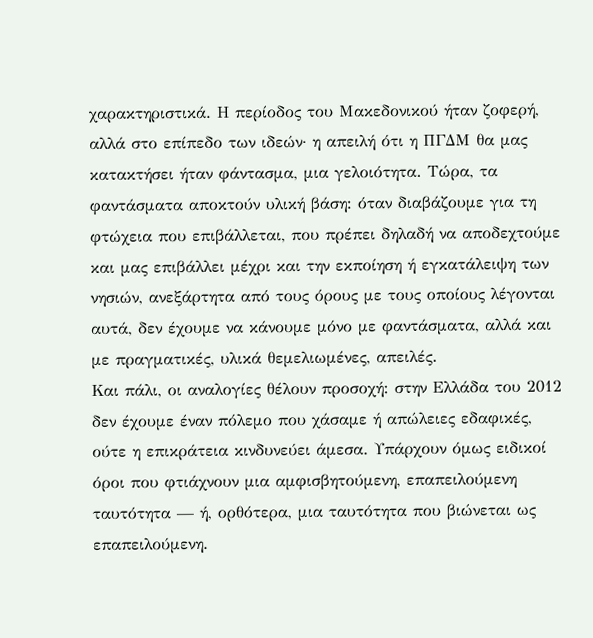χαρακτηριστικά. Η περίοδος του Μακεδονικού ήταν ζοφερή, αλλά στο επίπεδο των ιδεών· η απειλή ότι η ΠΓΔΜ θα μας κατακτήσει ήταν φάντασμα, μια γελοιότητα. Τώρα, τα φαντάσματα αποκτούν υλική βάση: όταν διαβάζουμε για τη φτώχεια που επιβάλλεται, που πρέπει δηλαδή να αποδεχτούμε και μας επιβάλλει μέχρι και την εκποίηση ή εγκατάλειψη των νησιών, ανεξάρτητα από τους όρους με τους οποίους λέγονται αυτά, δεν έχουμε να κάνουμε μόνο με φαντάσματα, αλλά και με πραγματικές, υλικά θεμελιωμένες, απειλές.
Και πάλι, οι αναλογίες θέλουν προσοχή: στην Ελλάδα του 2012 δεν έχουμε έναν πόλεμο που χάσαμε ή απώλειες εδαφικές, ούτε η επικράτεια κινδυνεύει άμεσα. Υπάρχουν όμως ειδικοί όροι που φτιάχνουν μια αμφισβητούμενη, επαπειλούμενη ταυτότητα — ή, ορθότερα, μια ταυτότητα που βιώνεται ως επαπειλούμενη.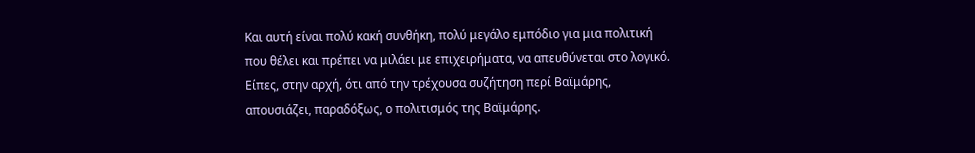Και αυτή είναι πολύ κακή συνθήκη, πολύ μεγάλο εμπόδιο για μια πολιτική που θέλει και πρέπει να μιλάει με επιχειρήματα, να απευθύνεται στο λογικό.
Είπες, στην αρχή, ότι από την τρέχουσα συζήτηση περί Βαϊμάρης, απουσιάζει, παραδόξως, ο πολιτισμός της Βαϊμάρης.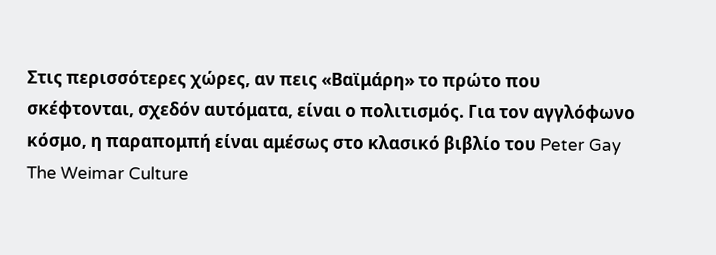Στις περισσότερες χώρες, αν πεις «Βαϊμάρη» το πρώτο που σκέφτονται, σχεδόν αυτόματα, είναι ο πολιτισμός. Για τον αγγλόφωνο κόσμο, η παραπομπή είναι αμέσως στο κλασικό βιβλίο του Peter Gay The Weimar Culture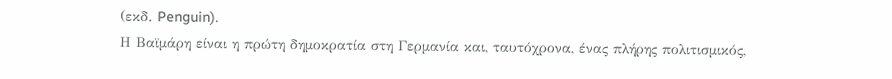(εκδ. Penguin).
Η Βαϊμάρη είναι η πρώτη δημοκρατία στη Γερμανία και, ταυτόχρονα, ένας πλήρης πολιτισμικός,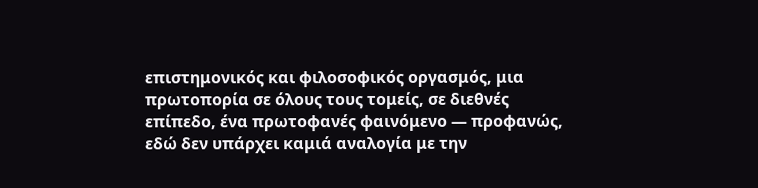επιστημονικός και φιλοσοφικός οργασμός, μια πρωτοπορία σε όλους τους τομείς, σε διεθνές επίπεδο, ένα πρωτοφανές φαινόμενο — προφανώς, εδώ δεν υπάρχει καμιά αναλογία με την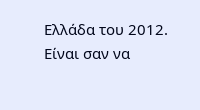Ελλάδα του 2012.
Είναι σαν να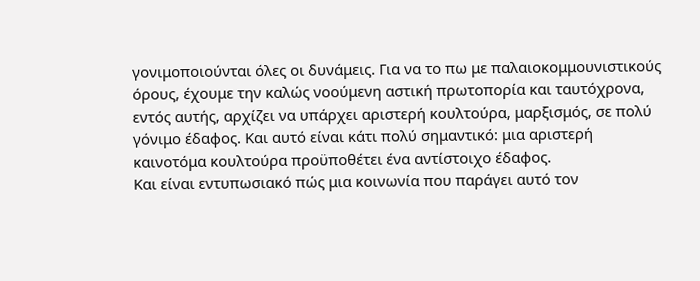γονιμοποιούνται όλες οι δυνάμεις. Για να το πω με παλαιοκομμουνιστικούς όρους, έχουμε την καλώς νοούμενη αστική πρωτοπορία και ταυτόχρονα, εντός αυτής, αρχίζει να υπάρχει αριστερή κουλτούρα, μαρξισμός, σε πολύ γόνιμο έδαφος. Και αυτό είναι κάτι πολύ σημαντικό: μια αριστερή καινοτόμα κουλτούρα προϋποθέτει ένα αντίστοιχο έδαφος.
Και είναι εντυπωσιακό πώς μια κοινωνία που παράγει αυτό τον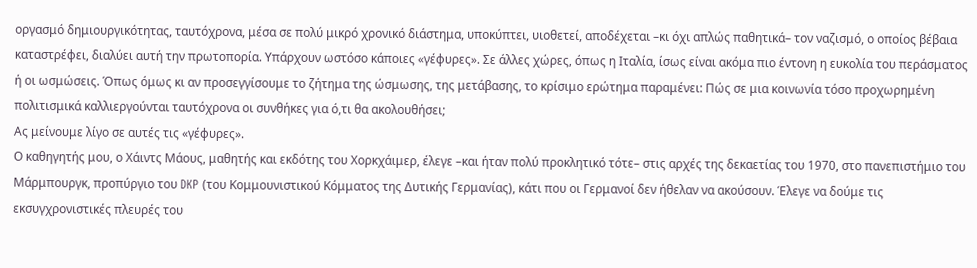οργασμό δημιουργικότητας, ταυτόχρονα, μέσα σε πολύ μικρό χρονικό διάστημα, υποκύπτει, υιοθετεί, αποδέχεται –κι όχι απλώς παθητικά– τον ναζισμό, ο οποίος βέβαια καταστρέφει, διαλύει αυτή την πρωτοπορία. Υπάρχουν ωστόσο κάποιες «γέφυρες». Σε άλλες χώρες, όπως η Ιταλία, ίσως είναι ακόμα πιο έντονη η ευκολία του περάσματος ή οι ωσμώσεις. Όπως όμως κι αν προσεγγίσουμε το ζήτημα της ώσμωσης, της μετάβασης, το κρίσιμο ερώτημα παραμένει: Πώς σε μια κοινωνία τόσο προχωρημένη πολιτισμικά καλλιεργούνται ταυτόχρονα οι συνθήκες για ό,τι θα ακολουθήσει;
Ας μείνουμε λίγο σε αυτές τις «γέφυρες».
Ο καθηγητής μου, ο Χάιντς Μάους, μαθητής και εκδότης του Χορκχάιμερ, έλεγε –και ήταν πολύ προκλητικό τότε– στις αρχές της δεκαετίας του 1970, στο πανεπιστήμιο του Μάρμπουργκ, προπύργιο του DKP (του Κομμουνιστικού Κόμματος της Δυτικής Γερμανίας), κάτι που οι Γερμανοί δεν ήθελαν να ακούσουν. Έλεγε να δούμε τις εκσυγχρονιστικές πλευρές του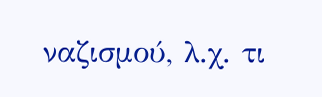ναζισμού, λ.χ. τι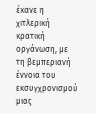έκανε η χιτλερική κρατική οργάνωση, με τη βεμπεριανή έννοια του εκσυγχρονισμού μιας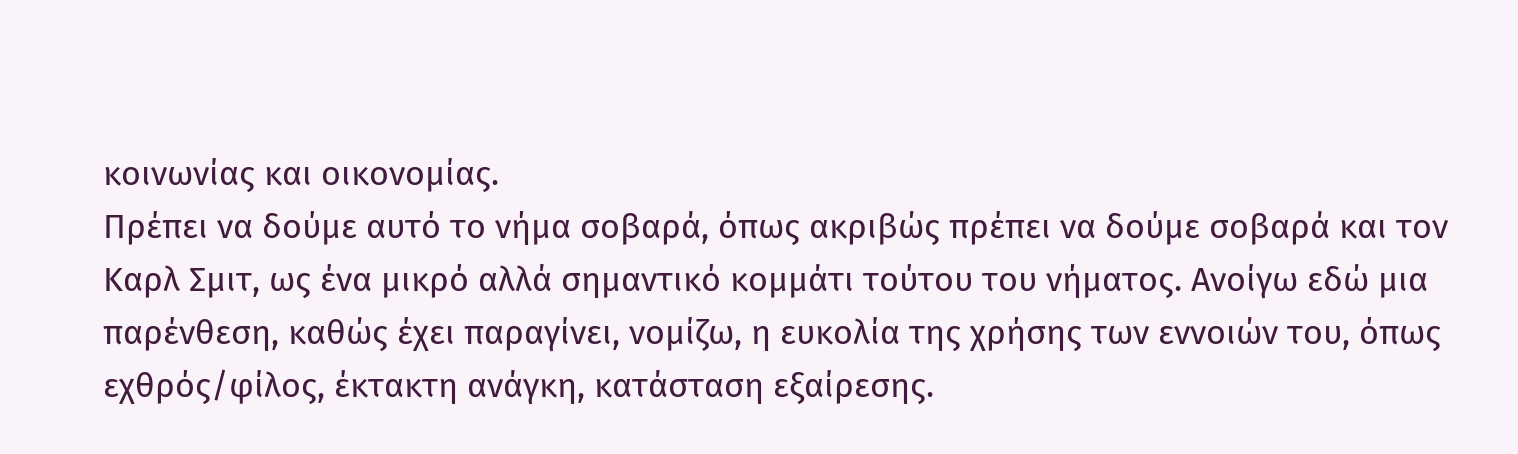κοινωνίας και οικονομίας.
Πρέπει να δούμε αυτό το νήμα σοβαρά, όπως ακριβώς πρέπει να δούμε σοβαρά και τον Καρλ Σμιτ, ως ένα μικρό αλλά σημαντικό κομμάτι τούτου του νήματος. Ανοίγω εδώ μια παρένθεση, καθώς έχει παραγίνει, νομίζω, η ευκολία της χρήσης των εννοιών του, όπως εχθρός/φίλος, έκτακτη ανάγκη, κατάσταση εξαίρεσης.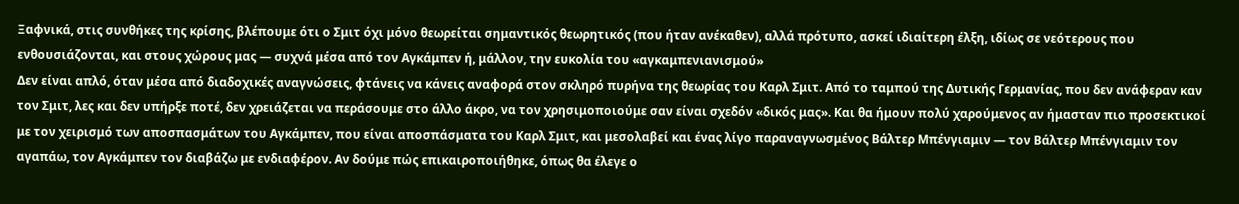Ξαφνικά, στις συνθήκες της κρίσης, βλέπουμε ότι ο Σμιτ όχι μόνο θεωρείται σημαντικός θεωρητικός (που ήταν ανέκαθεν), αλλά πρότυπο, ασκεί ιδιαίτερη έλξη, ιδίως σε νεότερους που ενθουσιάζονται, και στους χώρους μας — συχνά μέσα από τον Αγκάμπεν ή, μάλλον, την ευκολία του «αγκαμπενιανισμού»
Δεν είναι απλό, όταν μέσα από διαδοχικές αναγνώσεις, φτάνεις να κάνεις αναφορά στον σκληρό πυρήνα της θεωρίας του Καρλ Σμιτ. Από το ταμπού της Δυτικής Γερμανίας, που δεν ανάφεραν καν τον Σμιτ, λες και δεν υπήρξε ποτέ, δεν χρειάζεται να περάσουμε στο άλλο άκρο, να τον χρησιμοποιούμε σαν είναι σχεδόν «δικός μας». Και θα ήμουν πολύ χαρούμενος αν ήμασταν πιο προσεκτικοί με τον χειρισμό των αποσπασμάτων του Αγκάμπεν, που είναι αποσπάσματα του Καρλ Σμιτ, και μεσολαβεί και ένας λίγο παραναγνωσμένος Βάλτερ Μπένγιαμιν — τον Βάλτερ Μπένγιαμιν τον αγαπάω, τον Αγκάμπεν τον διαβάζω με ενδιαφέρον. Αν δούμε πώς επικαιροποιήθηκε, όπως θα έλεγε ο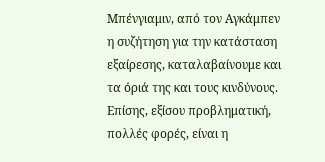Μπένγιαμιν, από τον Αγκάμπεν η συζήτηση για την κατάσταση εξαίρεσης, καταλαβαίνουμε και τα όριά της και τους κινδύνους.
Επίσης, εξίσου προβληματική, πολλές φορές, είναι η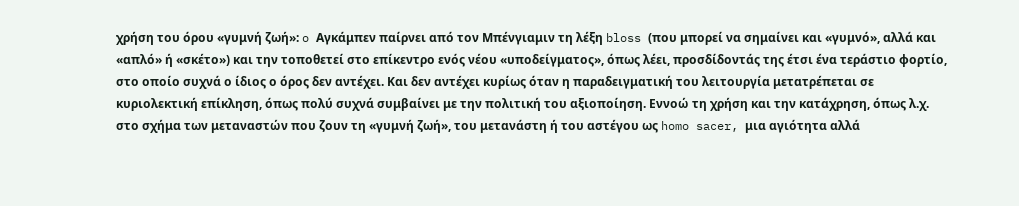χρήση του όρου «γυμνή ζωή»: o Αγκάμπεν παίρνει από τον Μπένγιαμιν τη λέξη bloss (που μπορεί να σημαίνει και «γυμνό», αλλά και «απλό» ή «σκέτο») και την τοποθετεί στο επίκεντρο ενός νέου «υποδείγματος», όπως λέει, προσδίδοντάς της έτσι ένα τεράστιο φορτίο, στο οποίο συχνά ο ίδιος ο όρος δεν αντέχει. Και δεν αντέχει κυρίως όταν η παραδειγματική του λειτουργία μετατρέπεται σε κυριολεκτική επίκληση, όπως πολύ συχνά συμβαίνει με την πολιτική του αξιοποίηση. Εννοώ τη χρήση και την κατάχρηση, όπως λ.χ. στο σχήμα των μεταναστών που ζουν τη «γυμνή ζωή», του μετανάστη ή του αστέγου ως homo sacer, μια αγιότητα αλλά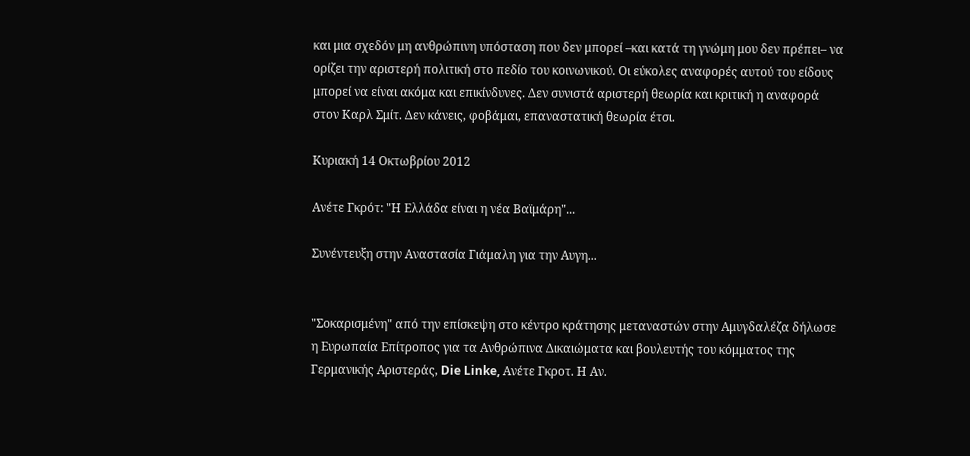και μια σχεδόν μη ανθρώπινη υπόσταση που δεν μπορεί –και κατά τη γνώμη μου δεν πρέπει– να ορίζει την αριστερή πολιτική στο πεδίο του κοινωνικού. Οι εύκολες αναφορές αυτού του είδους μπορεί να είναι ακόμα και επικίνδυνες. Δεν συνιστά αριστερή θεωρία και κριτική η αναφορά στον Καρλ Σμίτ. Δεν κάνεις, φοβάμαι, επαναστατική θεωρία έτσι.

Κυριακή 14 Οκτωβρίου 2012

Ανέτε Γκρότ: "Η Ελλάδα είναι η νέα Βαϊμάρη"...

Συνέντευξη στην Αναστασία Γιάμαλη για την Αυγη...


"Σοκαρισμένη" από την επίσκεψη στο κέντρο κράτησης μεταναστών στην Αμυγδαλέζα δήλωσε η Ευρωπαία Επίτροπος για τα Ανθρώπινα Δικαιώματα και βουλευτής του κόμματος της Γερμανικής Αριστεράς, Die Linke, Ανέτε Γκροτ. Η Αν.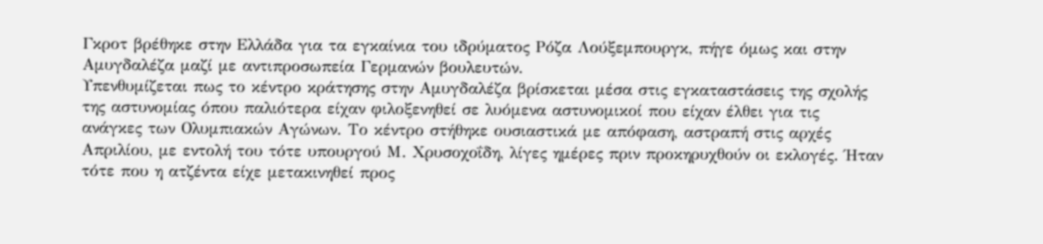Γκροτ βρέθηκε στην Ελλάδα για τα εγκαίνια του ιδρύματος Ρόζα Λούξεμπουργκ, πήγε όμως και στην Αμυγδαλέζα μαζί με αντιπροσωπεία Γερμανών βουλευτών.
Υπενθυμίζεται πως το κέντρο κράτησης στην Αμυγδαλέζα βρίσκεται μέσα στις εγκαταστάσεις της σχολής της αστυνομίας όπου παλιότερα είχαν φιλοξενηθεί σε λυόμενα αστυνομικοί που είχαν έλθει για τις ανάγκες των Ολυμπιακών Αγώνων. Το κέντρο στήθηκε ουσιαστικά με απόφαση, αστραπή στις αρχές Απριλίου, με εντολή του τότε υπουργού Μ. Χρυσοχοΐδη, λίγες ημέρες πριν προκηρυχθούν οι εκλογές. Ήταν τότε που η ατζέντα είχε μετακινηθεί προς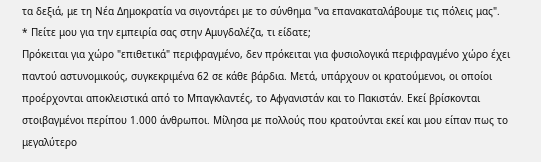τα δεξιά, με τη Νέα Δημοκρατία να σιγοντάρει με το σύνθημα "να επανακαταλάβουμε τις πόλεις μας".
* Πείτε μου για την εμπειρία σας στην Αμυγδαλέζα, τι είδατε;
Πρόκειται για χώρο "επιθετικά" περιφραγμένο, δεν πρόκειται για φυσιολογικά περιφραγμένο χώρο έχει παντού αστυνομικούς, συγκεκριμένα 62 σε κάθε βάρδια. Μετά, υπάρχουν οι κρατούμενοι, οι οποίοι προέρχονται αποκλειστικά από το Μπαγκλαντές, το Αφγανιστάν και το Πακιστάν. Εκεί βρίσκονται στοιβαγμένοι περίπου 1.000 άνθρωποι. Μίλησα με πολλούς που κρατούνται εκεί και μου είπαν πως το μεγαλύτερο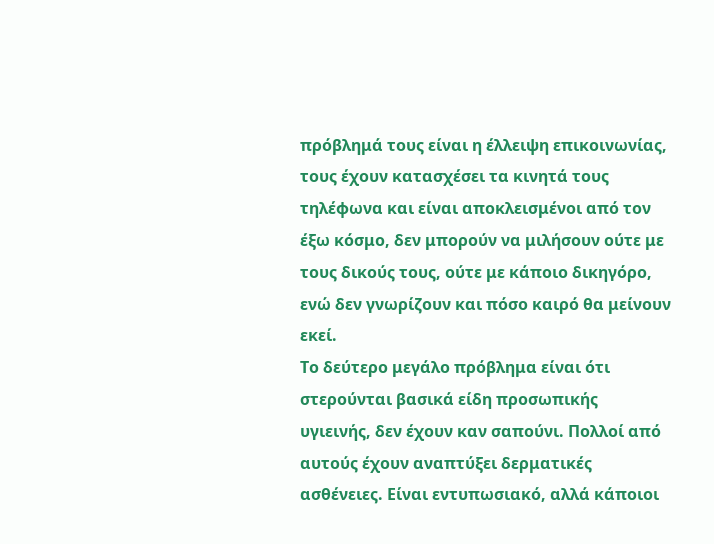πρόβλημά τους είναι η έλλειψη επικοινωνίας, τους έχουν κατασχέσει τα κινητά τους τηλέφωνα και είναι αποκλεισμένοι από τον έξω κόσμο, δεν μπορούν να μιλήσουν ούτε με τους δικούς τους, ούτε με κάποιο δικηγόρο, ενώ δεν γνωρίζουν και πόσο καιρό θα μείνουν εκεί.
Το δεύτερο μεγάλο πρόβλημα είναι ότι στερούνται βασικά είδη προσωπικής υγιεινής, δεν έχουν καν σαπούνι. Πολλοί από αυτούς έχουν αναπτύξει δερματικές ασθένειες. Είναι εντυπωσιακό, αλλά κάποιοι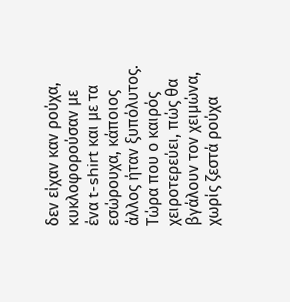δεν είχαν καν ρούχα, κυκλοφορούσαν με ένα t-shirt και με τα εσώρουχα, κάποιος άλλος ήταν ξυπόλυτος. Τώρα που ο καιρός χειροτερεύει, πώς θα βγάλουν τον χειμώνα, χωρίς ζεστά ρούχα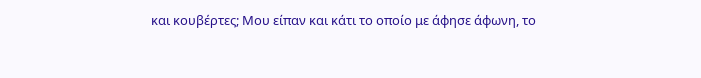και κουβέρτες; Moυ είπαν και κάτι το οποίο με άφησε άφωνη, το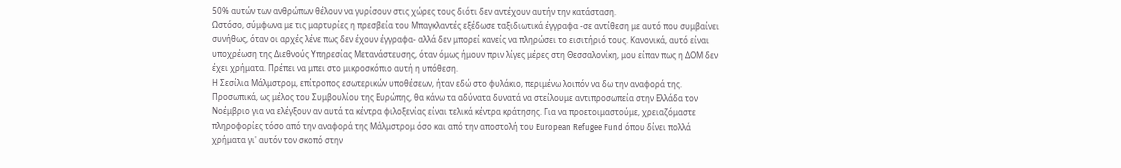50% αυτών των ανθρώπων θέλουν να γυρίσουν στις χώρες τους διότι δεν αντέχουν αυτήν την κατάσταση.
Ωστόσο, σύμφωνα με τις μαρτυρίες η πρεσβεία του Μπαγκλαντές εξέδωσε ταξιδιωτικά έγγραφα -σε αντίθεση με αυτό που συμβαίνει συνήθως, όταν οι αρχές λένε πως δεν έχουν έγγραφα- αλλά δεν μπορεί κανείς να πληρώσει το εισιτήριό τους. Κανονικά, αυτό είναι υποχρέωση της Διεθνούς Υπηρεσίας Μετανάστευσης, όταν όμως ήμουν πριν λίγες μέρες στη Θεσσαλονίκη, μου είπαν πως η ΔΟΜ δεν έχει χρήματα. Πρέπει να μπει στο μικροσκόπιο αυτή η υπόθεση.
Η Σεσίλια Μάλμστρομ, επίτροπος εσωτερικών υποθέσεων, ήταν εδώ στο φυλάκιο, περιμένω λοιπόν να δω την αναφορά της. Προσωπικά, ως μέλος του Συμβουλίου της Ευρώπης, θα κάνω τα αδύνατα δυνατά να στείλουμε αντιπροσωπεία στην Ελλάδα τον Νοέμβριο για να ελέγξουν αν αυτά τα κέντρα φιλοξενίας είναι τελικά κέντρα κράτησης. Για να προετοιμαστούμε, χρειαζόμαστε πληροφορίες τόσο από την αναφορά της Μάλμστρομ όσο και από την αποστολή του European Refugee Fund όπου δίνει πολλά χρήματα γι' αυτόν τον σκοπό στην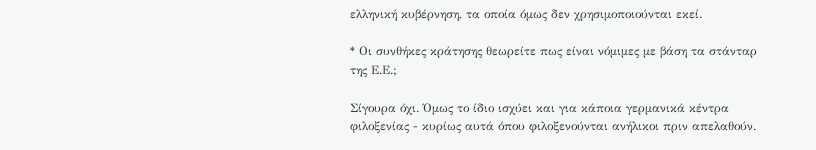ελληνική κυβέρνηση, τα οποία όμως δεν χρησιμοποιούνται εκεί.

* Οι συνθήκες κράτησης θεωρείτε πως είναι νόμιμες με βάση τα στάνταρ της Ε.Ε.;

Σίγουρα όχι. Όμως το ίδιο ισχύει και για κάποια γερμανικά κέντρα φιλοξενίας - κυρίως αυτά όπου φιλοξενούνται ανήλικοι πριν απελαθούν.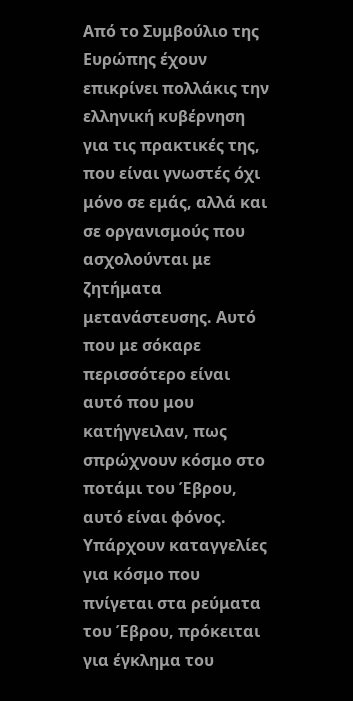Από το Συμβούλιο της Ευρώπης έχουν επικρίνει πολλάκις την ελληνική κυβέρνηση για τις πρακτικές της, που είναι γνωστές όχι μόνο σε εμάς, αλλά και σε οργανισμούς που ασχολούνται με ζητήματα μετανάστευσης. Αυτό που με σόκαρε περισσότερο είναι αυτό που μου κατήγγειλαν, πως σπρώχνουν κόσμο στο ποτάμι του Έβρου, αυτό είναι φόνος. Υπάρχουν καταγγελίες για κόσμο που πνίγεται στα ρεύματα του Έβρου, πρόκειται για έγκλημα του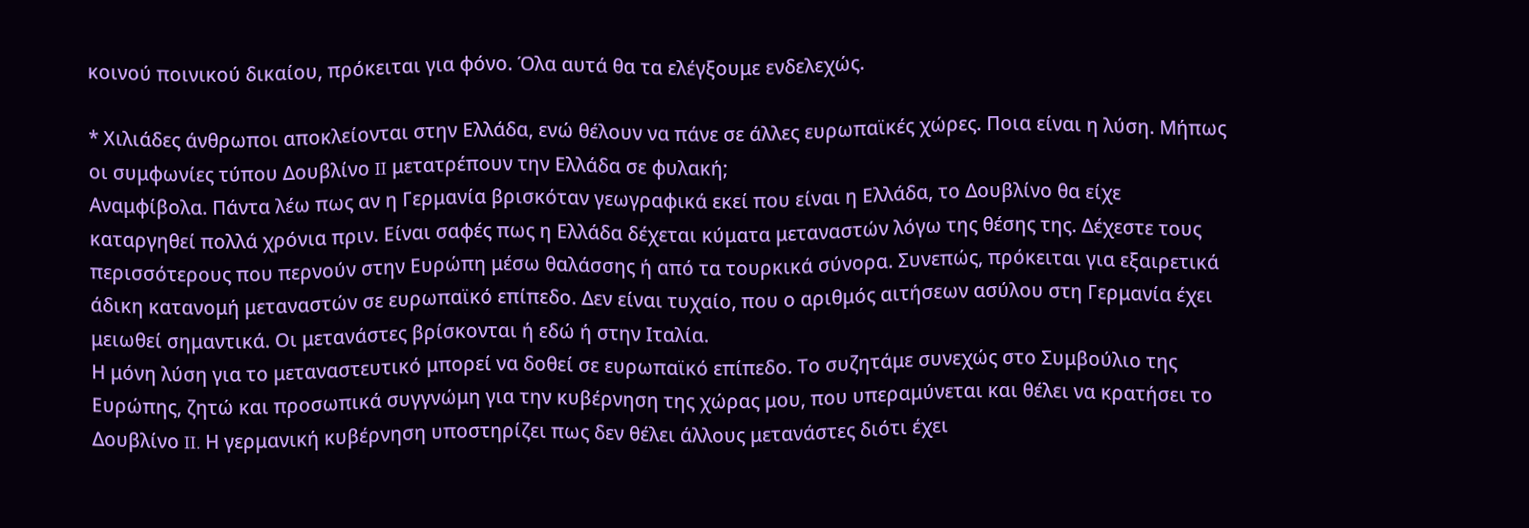κοινού ποινικού δικαίου, πρόκειται για φόνο. Όλα αυτά θα τα ελέγξουμε ενδελεχώς.

* Χιλιάδες άνθρωποι αποκλείονται στην Ελλάδα, ενώ θέλουν να πάνε σε άλλες ευρωπαϊκές χώρες. Ποια είναι η λύση. Μήπως οι συμφωνίες τύπου Δουβλίνο II μετατρέπουν την Ελλάδα σε φυλακή;
Αναμφίβολα. Πάντα λέω πως αν η Γερμανία βρισκόταν γεωγραφικά εκεί που είναι η Ελλάδα, το Δουβλίνο θα είχε καταργηθεί πολλά χρόνια πριν. Είναι σαφές πως η Ελλάδα δέχεται κύματα μεταναστών λόγω της θέσης της. Δέχεστε τους περισσότερους που περνούν στην Ευρώπη μέσω θαλάσσης ή από τα τουρκικά σύνορα. Συνεπώς, πρόκειται για εξαιρετικά άδικη κατανομή μεταναστών σε ευρωπαϊκό επίπεδο. Δεν είναι τυχαίο, που ο αριθμός αιτήσεων ασύλου στη Γερμανία έχει μειωθεί σημαντικά. Οι μετανάστες βρίσκονται ή εδώ ή στην Ιταλία.
Η μόνη λύση για το μεταναστευτικό μπορεί να δοθεί σε ευρωπαϊκό επίπεδο. Το συζητάμε συνεχώς στο Συμβούλιο της Ευρώπης, ζητώ και προσωπικά συγγνώμη για την κυβέρνηση της χώρας μου, που υπεραμύνεται και θέλει να κρατήσει το Δουβλίνο II. Η γερμανική κυβέρνηση υποστηρίζει πως δεν θέλει άλλους μετανάστες διότι έχει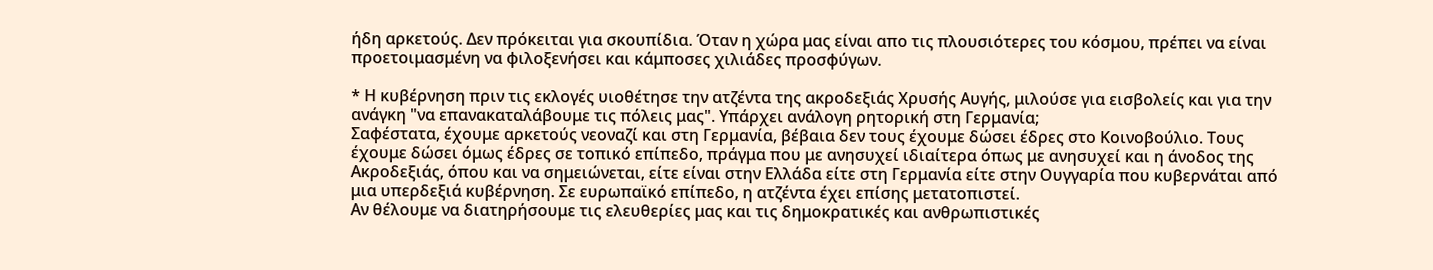ήδη αρκετούς. Δεν πρόκειται για σκουπίδια. Όταν η χώρα μας είναι απο τις πλουσιότερες του κόσμου, πρέπει να είναι προετοιμασμένη να φιλοξενήσει και κάμποσες χιλιάδες προσφύγων.

* Η κυβέρνηση πριν τις εκλογές υιοθέτησε την ατζέντα της ακροδεξιάς Χρυσής Αυγής, μιλούσε για εισβολείς και για την ανάγκη "να επανακαταλάβουμε τις πόλεις μας". Υπάρχει ανάλογη ρητορική στη Γερμανία;
Σαφέστατα, έχουμε αρκετούς νεοναζί και στη Γερμανία, βέβαια δεν τους έχουμε δώσει έδρες στο Κοινοβούλιο. Τους έχουμε δώσει όμως έδρες σε τοπικό επίπεδο, πράγμα που με ανησυχεί ιδιαίτερα όπως με ανησυχεί και η άνοδος της Ακροδεξιάς, όπου και να σημειώνεται, είτε είναι στην Ελλάδα είτε στη Γερμανία είτε στην Ουγγαρία που κυβερνάται από μια υπερδεξιά κυβέρνηση. Σε ευρωπαϊκό επίπεδο, η ατζέντα έχει επίσης μετατοπιστεί.
Αν θέλουμε να διατηρήσουμε τις ελευθερίες μας και τις δημοκρατικές και ανθρωπιστικές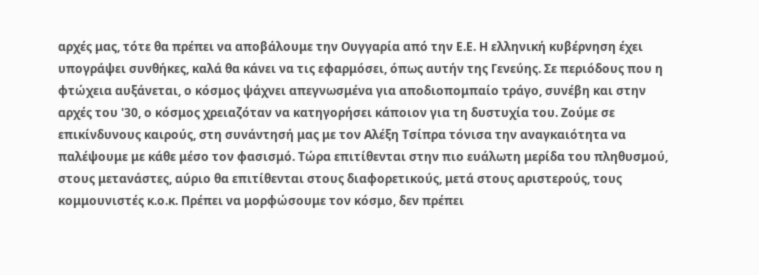αρχές μας, τότε θα πρέπει να αποβάλουμε την Ουγγαρία από την Ε.Ε. Η ελληνική κυβέρνηση έχει υπογράψει συνθήκες, καλά θα κάνει να τις εφαρμόσει, όπως αυτήν της Γενεύης. Σε περιόδους που η φτώχεια αυξάνεται, ο κόσμος ψάχνει απεγνωσμένα για αποδιοπομπαίο τράγο, συνέβη και στην αρχές του '30, ο κόσμος χρειαζόταν να κατηγορήσει κάποιον για τη δυστυχία του. Ζούμε σε επικίνδυνους καιρούς, στη συνάντησή μας με τον Αλέξη Τσίπρα τόνισα την αναγκαιότητα να παλέψουμε με κάθε μέσο τον φασισμό. Τώρα επιτίθενται στην πιο ευάλωτη μερίδα του πληθυσμού, στους μετανάστες, αύριο θα επιτίθενται στους διαφορετικούς, μετά στους αριστερούς, τους κομμουνιστές κ.ο.κ. Πρέπει να μορφώσουμε τον κόσμο, δεν πρέπει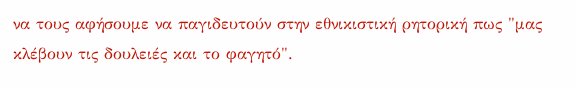να τους αφήσουμε να παγιδευτούν στην εθνικιστική ρητορική πως "μας κλέβουν τις δουλειές και το φαγητό".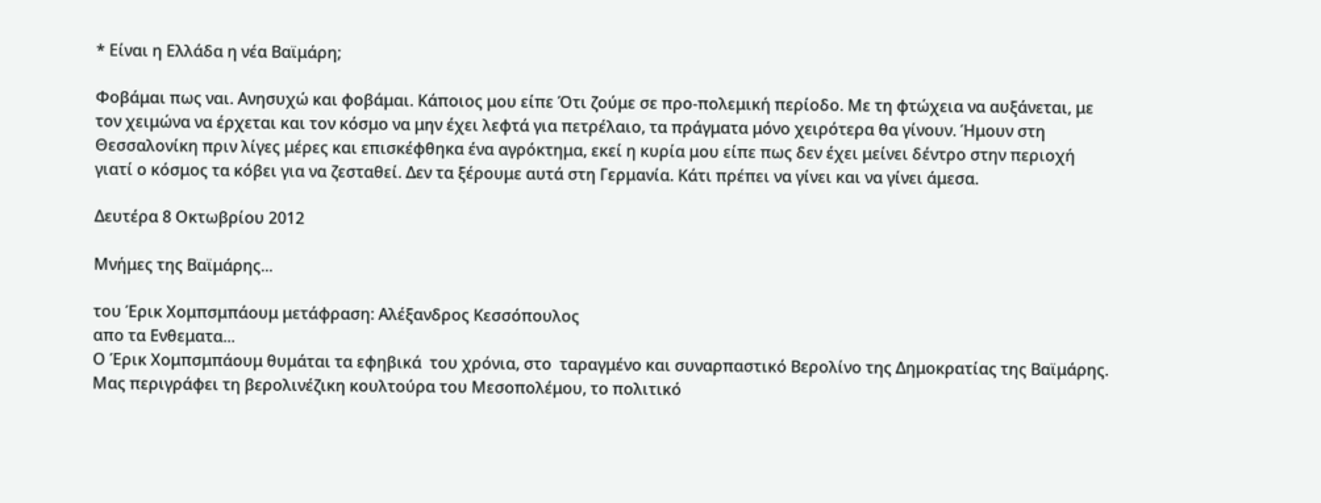* Είναι η Ελλάδα η νέα Βαϊμάρη;

Φοβάμαι πως ναι. Ανησυχώ και φοβάμαι. Κάποιος μου είπε Ότι ζούμε σε προ-πολεμική περίοδο. Με τη φτώχεια να αυξάνεται, με τον χειμώνα να έρχεται και τον κόσμο να μην έχει λεφτά για πετρέλαιο, τα πράγματα μόνο χειρότερα θα γίνουν. Ήμουν στη Θεσσαλονίκη πριν λίγες μέρες και επισκέφθηκα ένα αγρόκτημα, εκεί η κυρία μου είπε πως δεν έχει μείνει δέντρο στην περιοχή γιατί ο κόσμος τα κόβει για να ζεσταθεί. Δεν τα ξέρουμε αυτά στη Γερμανία. Κάτι πρέπει να γίνει και να γίνει άμεσα.

Δευτέρα 8 Οκτωβρίου 2012

Μνήμες της Βαϊμάρης...

του Έρικ Χομπσμπάουμ μετάφραση: Αλέξανδρος Κεσσόπουλος
απο τα Ενθεματα...
Ο Έρικ Χομπσμπάουμ θυμάται τα εφηβικά  του χρόνια, στο  ταραγμένο και συναρπαστικό Βερολίνο της Δημοκρατίας της Βαϊμάρης. Μας περιγράφει τη βερολινέζικη κουλτούρα του Μεσοπολέμου, το πολιτικό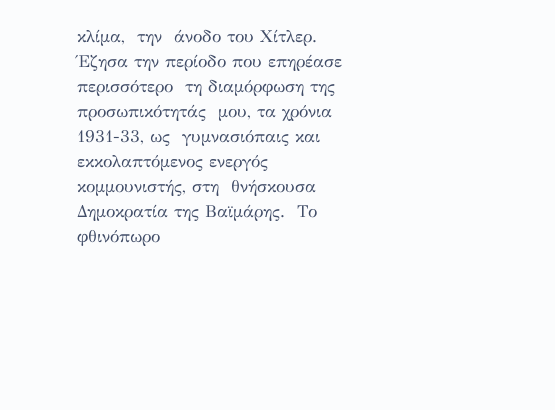κλίμα,  την  άνοδο του Χίτλερ.
Έζησα την περίοδο που επηρέασε περισσότερο  τη διαμόρφωση της προσωπικότητάς  μου, τα χρόνια 1931-33, ως  γυμνασιόπαις και εκκολαπτόμενος ενεργός κομμουνιστής, στη  θνήσκουσα Δημοκρατία της Βαϊμάρης.  Το φθινόπωρο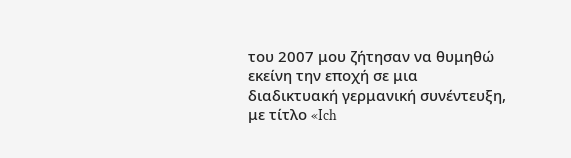του 2007 μου ζήτησαν να θυμηθώ εκείνη την εποχή σε μια διαδικτυακή γερμανική συνέντευξη, με τίτλο «Ich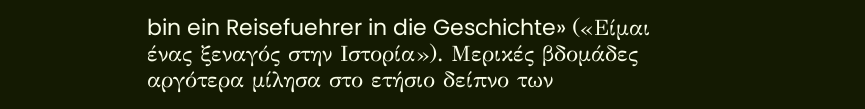bin ein Reisefuehrer in die Geschichte» («Είμαι ένας ξεναγός στην Ιστορία»). Μερικές βδομάδες αργότερα μίλησα στο ετήσιο δείπνο των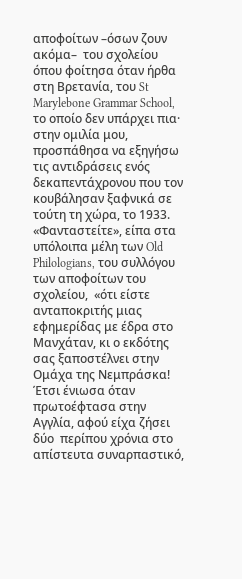αποφοίτων –όσων ζουν ακόμα–  του σχολείου όπου φοίτησα όταν ήρθα στη Βρετανία, του St Marylebone Grammar School, το οποίο δεν υπάρχει πια· στην ομιλία μου,  προσπάθησα να εξηγήσω τις αντιδράσεις ενός δεκαπεντάχρονου που τον κουβάλησαν ξαφνικά σε τούτη τη χώρα, το 1933. «Φανταστείτε», είπα στα υπόλοιπα μέλη των Old Philologians, του συλλόγου των αποφοίτων του σχολείου,  «ότι είστε  ανταποκριτής μιας εφημερίδας με έδρα στο Μανχάταν, κι ο εκδότης  σας ξαποστέλνει στην Ομάχα της Νεμπράσκα! Έτσι ένιωσα όταν πρωτοέφτασα στην Αγγλία, αφού είχα ζήσει  δύο  περίπου χρόνια στο απίστευτα συναρπαστικό,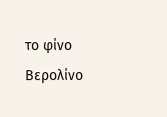το φίνο Βερολίνο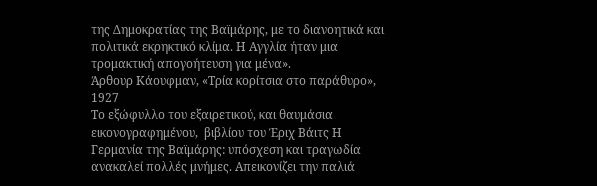της Δημοκρατίας της Βαϊμάρης, με το διανοητικά και πολιτικά εκρηκτικό κλίμα. Η Αγγλία ήταν μια τρομακτική απογοήτευση για μένα».
Άρθουρ Κάουφμαν, «Τρία κορίτσια στο παράθυρο», 1927
Το εξώφυλλο του εξαιρετικού, και θαυμάσια εικονογραφημένου,  βιβλίου του Έριχ Βάιτς Η Γερμανία της Βαϊμάρης: υπόσχεση και τραγωδία ανακαλεί πολλές μνήμες. Απεικονίζει την παλιά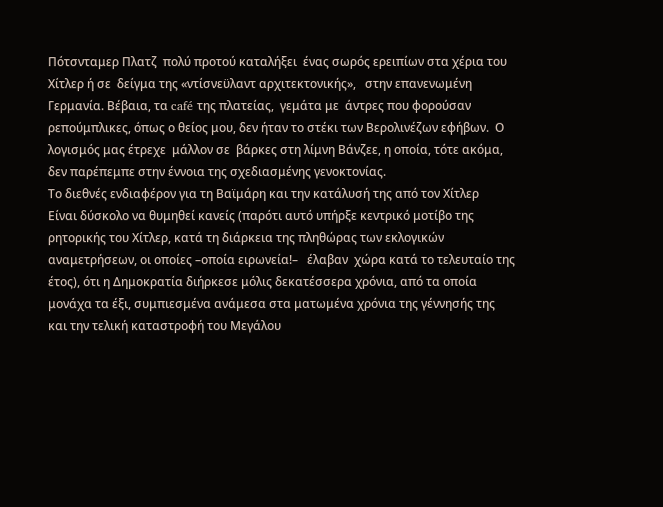Πότσνταμερ Πλατζ  πολύ προτού καταλήξει  ένας σωρός ερειπίων στα χέρια του Χίτλερ ή σε  δείγμα της «ντίσνεϋλαντ αρχιτεκτονικής»,   στην επανενωμένη Γερμανία. Βέβαια, τα café της πλατείας,  γεμάτα με  άντρες που φορούσαν ρεπούμπλικες, όπως ο θείος μου, δεν ήταν το στέκι των Βερολινέζων εφήβων.  Ο λογισμός μας έτρεχε  μάλλον σε  βάρκες στη λίμνη Βάνζεε, η οποία, τότε ακόμα, δεν παρέπεμπε στην έννοια της σχεδιασμένης γενοκτονίας.
Το διεθνές ενδιαφέρον για τη Βαϊμάρη και την κατάλυσή της από τον Χίτλερ
Είναι δύσκολο να θυμηθεί κανείς (παρότι αυτό υπήρξε κεντρικό μοτίβο της ρητορικής του Χίτλερ, κατά τη διάρκεια της πληθώρας των εκλογικών αναμετρήσεων, οι οποίες –οποία ειρωνεία!–   έλαβαν  χώρα κατά το τελευταίο της έτος), ότι η Δημοκρατία διήρκεσε μόλις δεκατέσσερα χρόνια, από τα οποία μονάχα τα έξι, συμπιεσμένα ανάμεσα στα ματωμένα χρόνια της γέννησής της και την τελική καταστροφή του Μεγάλου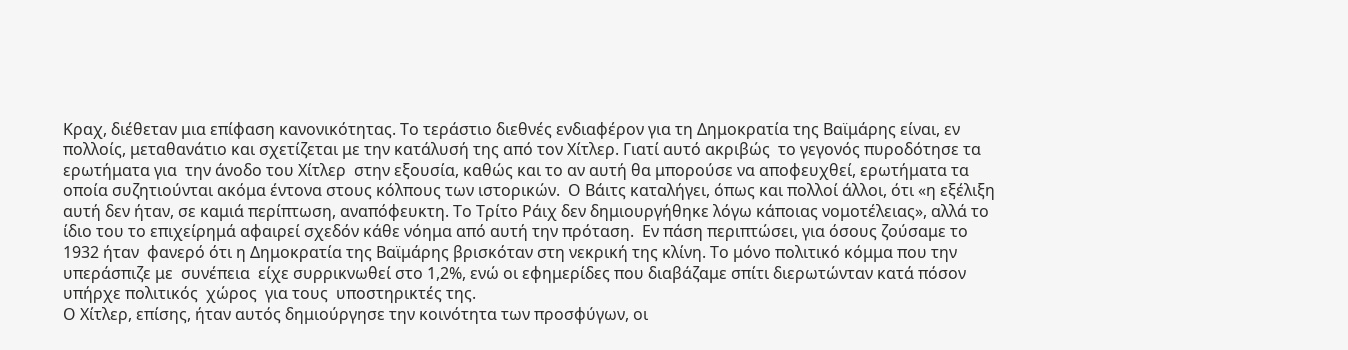Κραχ, διέθεταν μια επίφαση κανονικότητας. Το τεράστιο διεθνές ενδιαφέρον για τη Δημοκρατία της Βαϊμάρης είναι, εν πολλοίς, μεταθανάτιο και σχετίζεται με την κατάλυσή της από τον Χίτλερ. Γιατί αυτό ακριβώς  το γεγονός πυροδότησε τα ερωτήματα για  την άνοδο του Χίτλερ  στην εξουσία, καθώς και το αν αυτή θα μπορούσε να αποφευχθεί, ερωτήματα τα οποία συζητιούνται ακόμα έντονα στους κόλπους των ιστορικών.  Ο Βάιτς καταλήγει, όπως και πολλοί άλλοι, ότι «η εξέλιξη αυτή δεν ήταν, σε καμιά περίπτωση, αναπόφευκτη. Το Τρίτο Ράιχ δεν δημιουργήθηκε λόγω κάποιας νομοτέλειας», αλλά το ίδιο του το επιχείρημά αφαιρεί σχεδόν κάθε νόημα από αυτή την πρόταση.  Εν πάση περιπτώσει, για όσους ζούσαμε το 1932 ήταν  φανερό ότι η Δημοκρατία της Βαϊμάρης βρισκόταν στη νεκρική της κλίνη. Το μόνο πολιτικό κόμμα που την υπεράσπιζε με  συνέπεια  είχε συρρικνωθεί στο 1,2%, ενώ οι εφημερίδες που διαβάζαμε σπίτι διερωτώνταν κατά πόσον υπήρχε πολιτικός  χώρος  για τους  υποστηρικτές της.
Ο Χίτλερ, επίσης, ήταν αυτός δημιούργησε την κοινότητα των προσφύγων, οι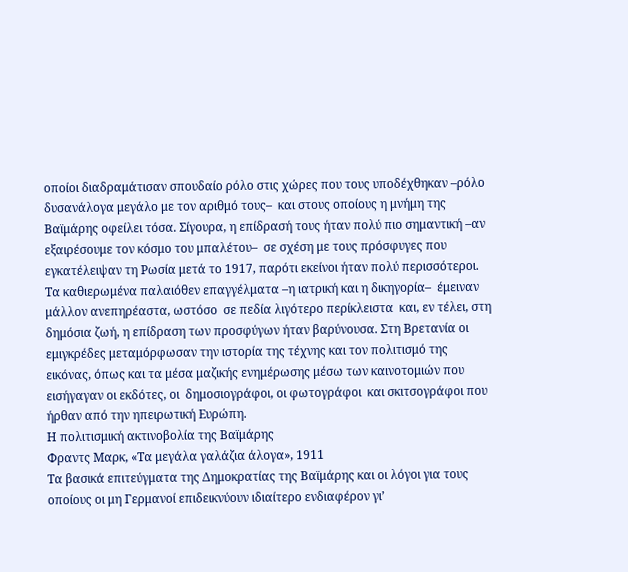οποίοι διαδραμάτισαν σπουδαίο ρόλο στις χώρες που τους υποδέχθηκαν –ρόλο δυσανάλογα μεγάλο με τον αριθμό τους–  και στους οποίους η μνήμη της Βαϊμάρης οφείλει τόσα. Σίγουρα, η επίδρασή τους ήταν πολύ πιο σημαντική –αν εξαιρέσουμε τον κόσμο του μπαλέτου–  σε σχέση με τους πρόσφυγες που εγκατέλειψαν τη Ρωσία μετά το 1917, παρότι εκείνοι ήταν πολύ περισσότεροι. Τα καθιερωμένα παλαιόθεν επαγγέλματα –η ιατρική και η δικηγορία–  έμειναν μάλλον ανεπηρέαστα, ωστόσο  σε πεδία λιγότερο περίκλειστα  και, εν τέλει, στη δημόσια ζωή, η επίδραση των προσφύγων ήταν βαρύνουσα. Στη Βρετανία οι εμιγκρέδες μεταμόρφωσαν την ιστορία της τέχνης και τον πολιτισμό της εικόνας, όπως και τα μέσα μαζικής ενημέρωσης μέσω των καινοτομιών που εισήγαγαν οι εκδότες, οι  δημοσιογράφοι, οι φωτογράφοι  και σκιτσογράφοι που ήρθαν από την ηπειρωτική Ευρώπη.
Η πολιτισμική ακτινοβολία της Βαϊμάρης
Φραντς Μαρκ, «Τα μεγάλα γαλάζια άλογα», 1911
Τα βασικά επιτεύγματα της Δημοκρατίας της Βαϊμάρης και οι λόγοι για τους οποίους οι μη Γερμανοί επιδεικνύουν ιδιαίτερο ενδιαφέρον γι’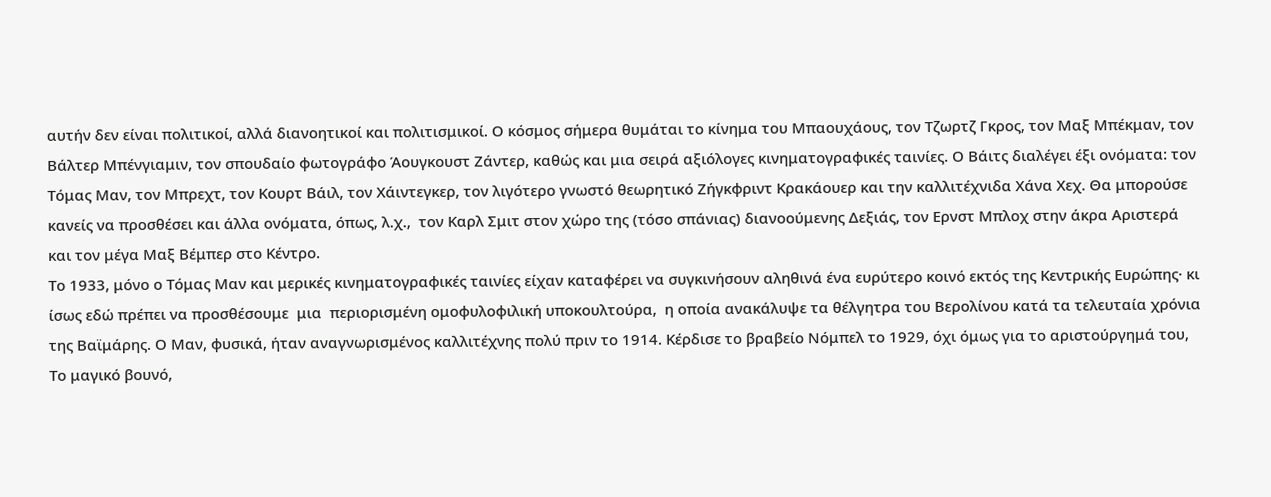αυτήν δεν είναι πολιτικοί, αλλά διανοητικοί και πολιτισμικοί. Ο κόσμος σήμερα θυμάται το κίνημα του Μπαουχάους, τον Τζωρτζ Γκρος, τον Μαξ Μπέκμαν, τον Βάλτερ Μπένγιαμιν, τον σπουδαίο φωτογράφο Άουγκουστ Ζάντερ, καθώς και μια σειρά αξιόλογες κινηματογραφικές ταινίες. Ο Βάιτς διαλέγει έξι ονόματα: τον Τόμας Μαν, τον Μπρεχτ, τον Κουρτ Βάιλ, τον Χάιντεγκερ, τον λιγότερο γνωστό θεωρητικό Ζήγκφριντ Κρακάουερ και την καλλιτέχνιδα Χάνα Χεχ. Θα μπορούσε κανείς να προσθέσει και άλλα ονόματα, όπως, λ.χ.,  τον Καρλ Σμιτ στον χώρο της (τόσο σπάνιας) διανοούμενης Δεξιάς, τον Ερνστ Μπλοχ στην άκρα Αριστερά και τον μέγα Μαξ Βέμπερ στο Κέντρο.
Το 1933, μόνο ο Τόμας Μαν και μερικές κινηματογραφικές ταινίες είχαν καταφέρει να συγκινήσουν αληθινά ένα ευρύτερο κοινό εκτός της Κεντρικής Ευρώπης· κι ίσως εδώ πρέπει να προσθέσουμε  μια  περιορισμένη ομοφυλοφιλική υποκουλτούρα,  η οποία ανακάλυψε τα θέλγητρα του Βερολίνου κατά τα τελευταία χρόνια της Βαϊμάρης. Ο Μαν, φυσικά, ήταν αναγνωρισμένος καλλιτέχνης πολύ πριν το 1914. Κέρδισε το βραβείο Νόμπελ το 1929, όχι όμως για το αριστούργημά του, Το μαγικό βουνό,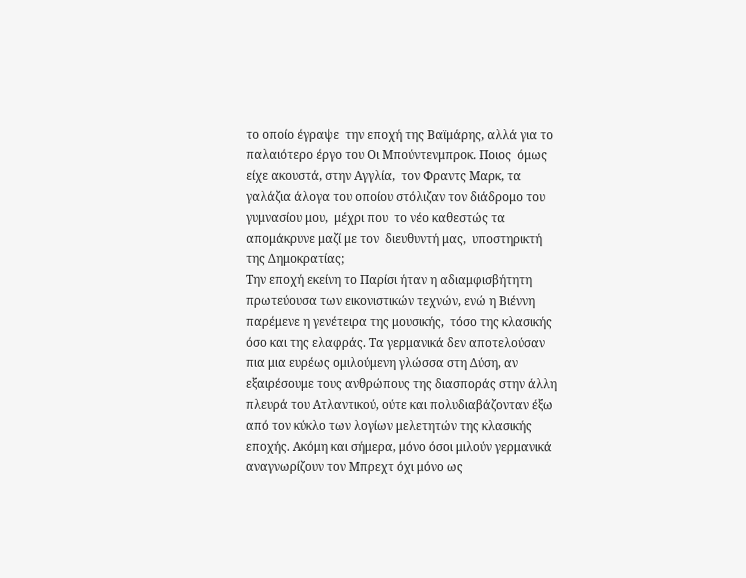το οποίο έγραψε  την εποχή της Βαϊμάρης, αλλά για το παλαιότερο έργο του Οι Μπούντενμπροκ. Ποιος  όμως είχε ακουστά, στην Αγγλία,  τον Φραντς Μαρκ, τα γαλάζια άλογα του οποίου στόλιζαν τον διάδρομο του γυμνασίου μου,  μέχρι που  το νέο καθεστώς τα απομάκρυνε μαζί με τον  διευθυντή μας,  υποστηρικτή της Δημοκρατίας;
Την εποχή εκείνη το Παρίσι ήταν η αδιαμφισβήτητη πρωτεύουσα των εικονιστικών τεχνών, ενώ η Βιέννη παρέμενε η γενέτειρα της μουσικής,  τόσο της κλασικής όσο και της ελαφράς. Τα γερμανικά δεν αποτελούσαν πια μια ευρέως ομιλούμενη γλώσσα στη Δύση, αν εξαιρέσουμε τους ανθρώπους της διασποράς στην άλλη πλευρά του Ατλαντικού, ούτε και πολυδιαβάζονταν έξω από τον κύκλο των λογίων μελετητών της κλασικής εποχής. Ακόμη και σήμερα, μόνο όσοι μιλούν γερμανικά αναγνωρίζουν τον Μπρεχτ όχι μόνο ως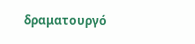δραματουργό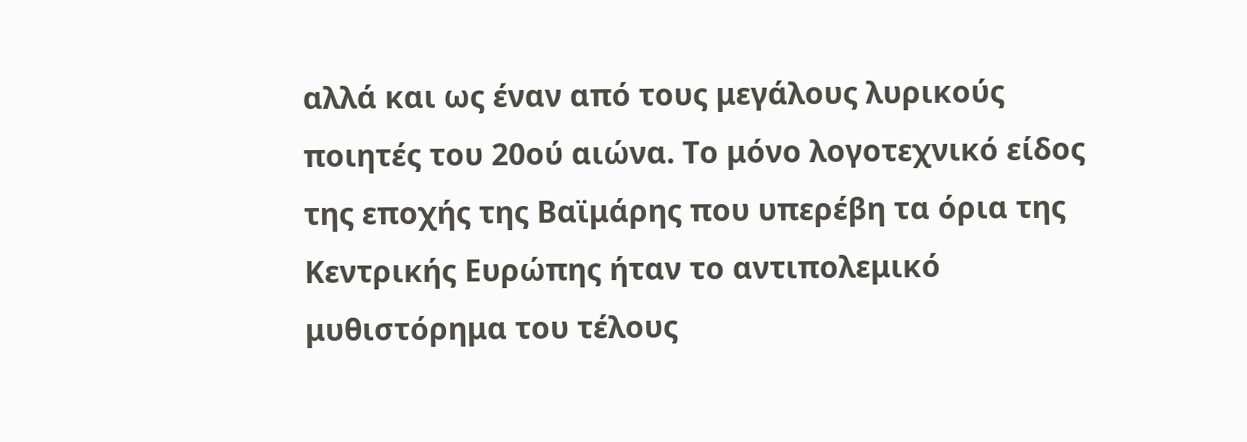αλλά και ως έναν από τους μεγάλους λυρικούς ποιητές του 20ού αιώνα. Το μόνο λογοτεχνικό είδος της εποχής της Βαϊμάρης που υπερέβη τα όρια της Κεντρικής Ευρώπης ήταν το αντιπολεμικό μυθιστόρημα του τέλους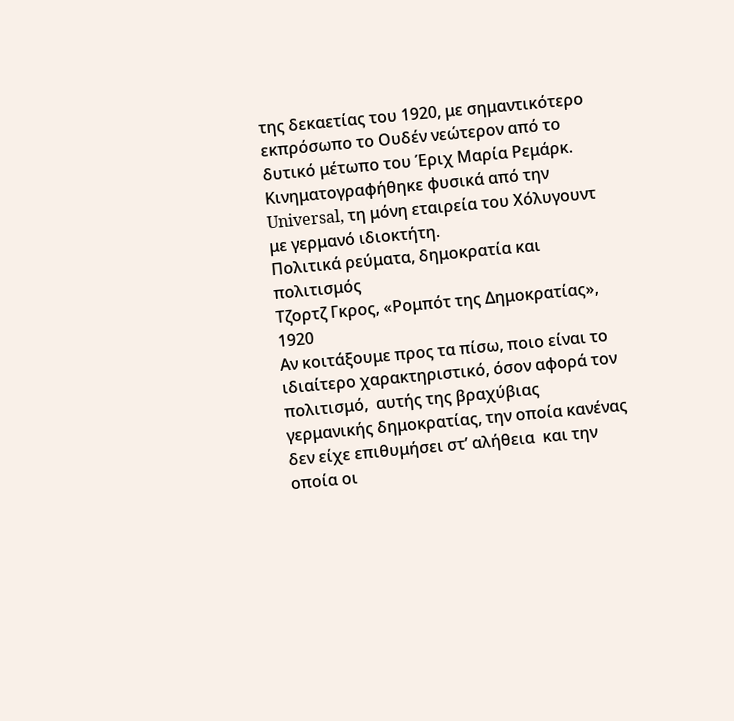της δεκαετίας του 1920, με σημαντικότερο εκπρόσωπο το Ουδέν νεώτερον από το δυτικό μέτωπο του Έριχ Μαρία Ρεμάρκ. Κινηματογραφήθηκε φυσικά από την Universal, τη μόνη εταιρεία του Χόλυγουντ με γερμανό ιδιοκτήτη.
Πολιτικά ρεύματα, δημοκρατία και πολιτισμός
Τζορτζ Γκρος, «Ρομπότ της Δημοκρατίας», 1920
Αν κοιτάξουμε προς τα πίσω, ποιο είναι το ιδιαίτερο χαρακτηριστικό, όσον αφορά τον πολιτισμό,  αυτής της βραχύβιας  γερμανικής δημοκρατίας, την οποία κανένας δεν είχε επιθυμήσει στ’ αλήθεια  και την οποία οι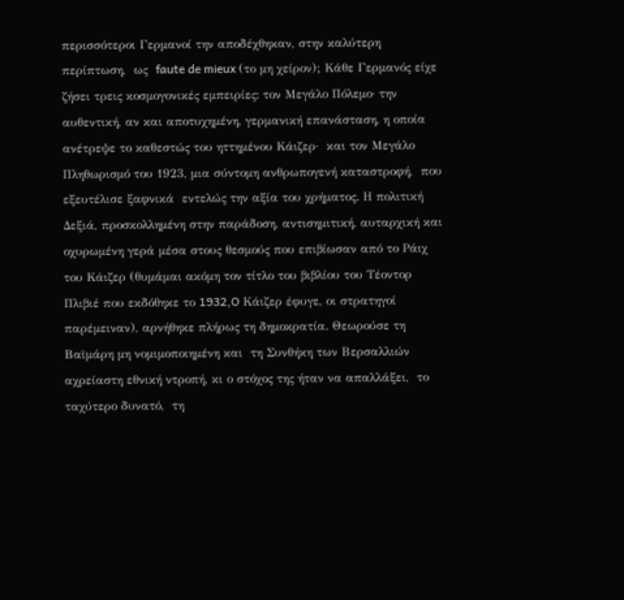περισσότεροι Γερμανοί την αποδέχθηκαν, στην καλύτερη περίπτωση,  ως  faute de mieux (το μη χείρον); Κάθε Γερμανός είχε ζήσει τρεις κοσμογονικές εμπειρίες: τον Μεγάλο Πόλεμο· την αυθεντική, αν και αποτυχημένη, γερμανική επανάσταση, η οποία ανέτρεψε το καθεστώς του ηττημένου Κάιζερ·  και τον Μεγάλο Πληθωρισμό του 1923, μια σύντομη ανθρωπογενή καταστροφή,  που  εξευτέλισε ξαφνικά  εντελώς την αξία του χρήματος. Η πολιτική Δεξιά, προσκολλημένη στην παράδοση, αντισημιτική, αυταρχική και οχυρωμένη γερά μέσα στους θεσμούς που επιβίωσαν από το Ράιχ του Κάιζερ (θυμάμαι ακόμη τον τίτλο του βιβλίου του Tέοντορ Πλιβιέ που εκδόθηκε το 1932,O Κάιζερ έφυγε, οι στρατηγοί παρέμειναν), αρνήθηκε πλήρως τη δημοκρατία. Θεωρούσε τη Βαϊμάρη μη νομιμοποιημένη και  τη Συνθήκη των Βερσαλλιών αχρείαστη εθνική ντροπή, κι ο στόχος της ήταν να απαλλάξει,  το ταχύτερο δυνατό,  τη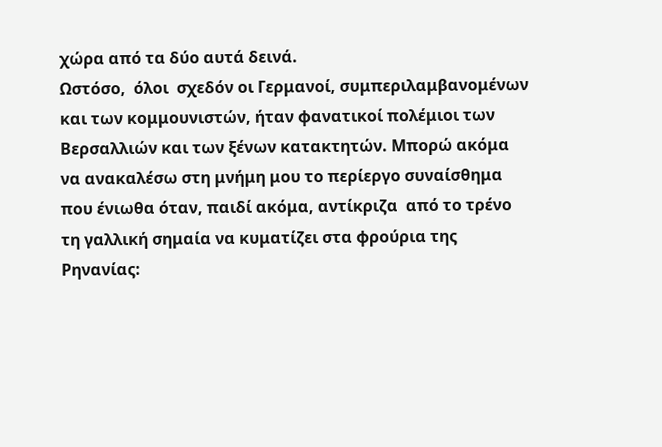χώρα από τα δύο αυτά δεινά.
Ωστόσο,  όλοι  σχεδόν οι Γερμανοί, συμπεριλαμβανομένων και των κομμουνιστών, ήταν φανατικοί πολέμιοι των Βερσαλλιών και των ξένων κατακτητών. Μπορώ ακόμα να ανακαλέσω στη μνήμη μου το περίεργο συναίσθημα που ένιωθα όταν, παιδί ακόμα, αντίκριζα  από το τρένο τη γαλλική σημαία να κυματίζει στα φρούρια της Ρηνανίας: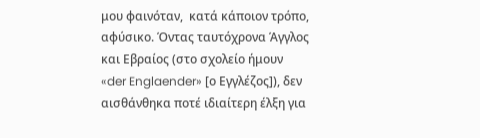μου φαινόταν,  κατά κάποιον τρόπο,  αφύσικο. Όντας ταυτόχρονα Άγγλος και Εβραίος (στο σχολείο ήμουν   «der Englaender» [ο Εγγλέζος]), δεν αισθάνθηκα ποτέ ιδιαίτερη έλξη για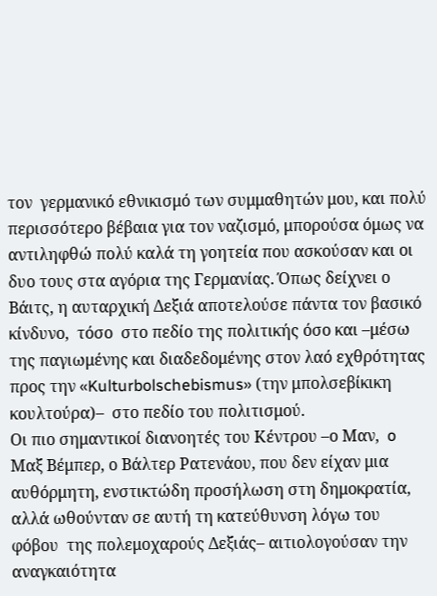τον  γερμανικό εθνικισμό των συμμαθητών μου, και πολύ περισσότερο βέβαια για τον ναζισμό, μπορούσα όμως να αντιληφθώ πολύ καλά τη γοητεία που ασκούσαν και οι δυο τους στα αγόρια της Γερμανίας. Όπως δείχνει ο Βάιτς, η αυταρχική Δεξιά αποτελούσε πάντα τον βασικό κίνδυνο,  τόσο  στο πεδίο της πολιτικής όσο και –μέσω της παγιωμένης και διαδεδομένης στον λαό εχθρότητας προς την «Kulturbolschebismus» (την μπολσεβίκικη κουλτούρα)–  στο πεδίο του πολιτισμού.
Οι πιο σημαντικοί διανοητές του Κέντρου –ο Μαν,  o Μαξ Βέμπερ, ο Βάλτερ Ρατενάου, που δεν είχαν μια αυθόρμητη, ενστικτώδη προσήλωση στη δημοκρατία, αλλά ωθούνταν σε αυτή τη κατεύθυνση λόγω του φόβου  της πολεμοχαρούς Δεξιάς– αιτιολογούσαν την αναγκαιότητα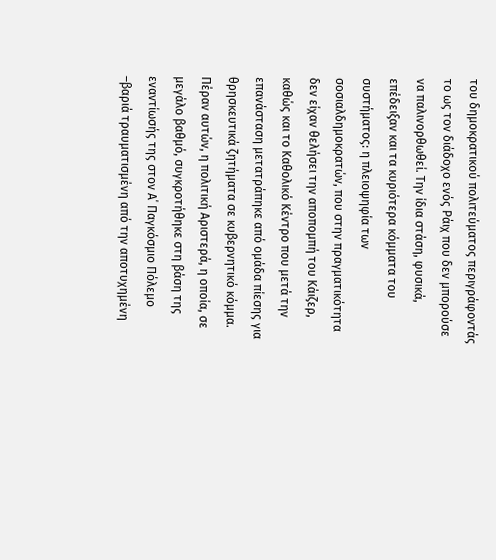του δημοκρατικού πολιτεύματος περιγράφοντάς το ως τον διάδοχο ενός Ράιχ που δεν μπορούσε να παλινορθωθεί. Την ίδια στάση, φυσικά, επέδειξαν και τα κυριότερα κόμματα του συστήματος: η πλειοψηφία των σοσιαλδημοκρατών, που στην πραγματικότητα δεν είχαν θελήσει την αποπομπή του Κάιζερ, καθώς και το Καθολικό Κέντρο που μετά την επανάσταση μετατράπηκε από ομάδα πίεσης για θρησκευτικά ζητήματα σε κυβερνητικό κόμμα. Πέραν αυτών, η πολιτική Αριστερά, η οποία, σε μεγάλο βαθμό, συγκροτήθηκε στη βάση της εναντίωσής της στον Α΄ Παγκόσμιο Πόλεμο –βαριά τραυματισμένη από την αποτυχημένη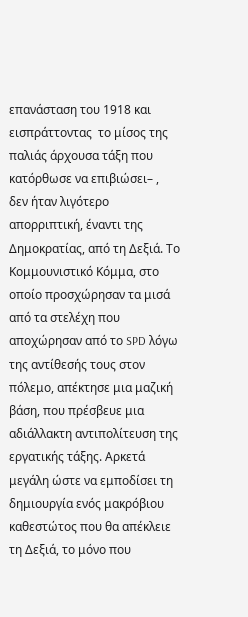επανάσταση του 1918 και εισπράττοντας  το μίσος της παλιάς άρχουσα τάξη που κατόρθωσε να επιβιώσει– ,  δεν ήταν λιγότερο απορριπτική, έναντι της Δημοκρατίας, από τη Δεξιά. Το Κομμουνιστικό Κόμμα, στο οποίο προσχώρησαν τα μισά από τα στελέχη που αποχώρησαν από το SPD λόγω της αντίθεσής τους στον πόλεμο, απέκτησε μια μαζική βάση, που πρέσβευε μια αδιάλλακτη αντιπολίτευση της εργατικής τάξης. Αρκετά μεγάλη ώστε να εμποδίσει τη δημιουργία ενός μακρόβιου καθεστώτος που θα απέκλειε τη Δεξιά, το μόνο που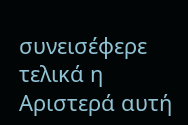συνεισέφερε  τελικά η Αριστερά αυτή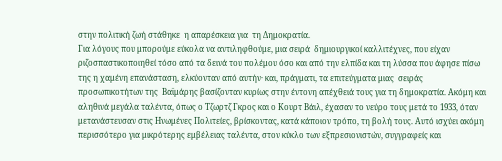στην πολιτική ζωή στάθηκε  η απαρέσκεια για  τη Δημοκρατία.
Για λόγους που μπορούμε εύκολα να αντιληφθούμε, μια σειρά  δημιουργικοί καλλιτέχνες, που είχαν ριζοσπαστικοποιηθεί τόσο από τα δεινά του πολέμου όσο και από την ελπίδα και τη λύσσα που άφησε πίσω της η χαμένη επανάσταση, ελκύονταν από αυτήν· και, πράγματι, τα επιτεύγματα μιας  σειράς προσωπικοτήτων της  Βαϊμάρης βασίζονταν κυρίως στην έντονη απέχθειά τους για τη δημοκρατία. Ακόμη και αληθινά μεγάλα ταλέντα, όπως ο Τζωρτζ Γκρος και ο Κουρτ Βάιλ, έχασαν το νεύρο τους μετά το 1933, όταν μετανάστευσαν στις Ηνωμένες Πολιτείες, βρίσκοντας, κατά κάποιον τρόπο, τη βολή τους. Αυτό ισχύει ακόμη περισσότερο για μικρότερης εμβέλειας ταλέντα, στον κύκλο των εξπρεσιονιστών, συγγραφείς και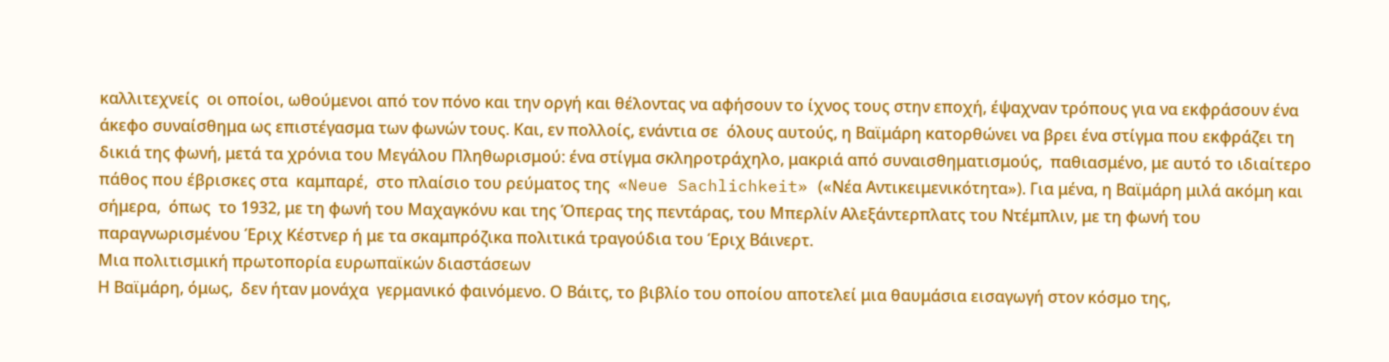καλλιτεχνείς  οι οποίοι, ωθούμενοι από τον πόνο και την οργή και θέλοντας να αφήσουν το ίχνος τους στην εποχή, έψαχναν τρόπους για να εκφράσουν ένα άκεφο συναίσθημα ως επιστέγασμα των φωνών τους. Και, εν πολλοίς, ενάντια σε  όλους αυτούς, η Βαϊμάρη κατορθώνει να βρει ένα στίγμα που εκφράζει τη δικιά της φωνή, μετά τα χρόνια του Μεγάλου Πληθωρισμού: ένα στίγμα σκληροτράχηλο, μακριά από συναισθηματισμούς,  παθιασμένο, με αυτό το ιδιαίτερο πάθος που έβρισκες στα  καμπαρέ,  στο πλαίσιο του ρεύματος της  «Neue Sachlichkeit» («Νέα Αντικειμενικότητα»). Για μένα, η Βαϊμάρη μιλά ακόμη και σήμερα,  όπως  το 1932, με τη φωνή του Μαχαγκόνυ και της Όπερας της πεντάρας, του Μπερλίν Αλεξάντερπλατς του Ντέμπλιν, με τη φωνή του παραγνωρισμένου Έριχ Kέστνερ ή με τα σκαμπρόζικα πολιτικά τραγούδια του Έριχ Βάινερτ.
Μια πολιτισμική πρωτοπορία ευρωπαϊκών διαστάσεων
Η Βαϊμάρη, όμως,  δεν ήταν μονάχα  γερμανικό φαινόμενο. Ο Βάιτς, το βιβλίο του οποίου αποτελεί μια θαυμάσια εισαγωγή στον κόσμο της,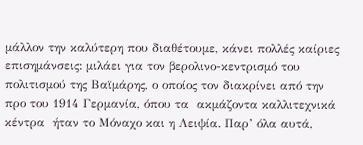μάλλον την καλύτερη που διαθέτουμε, κάνει πολλές καίριες επισημάνσεις: μιλάει για τον βερολινο-κεντρισμό του πολιτισμού της Βαϊμάρης, ο οποίος τον διακρίνει από την προ του 1914 Γερμανία, όπου τα  ακμάζοντα καλλιτεχνικά  κέντρα  ήταν το Μόναχο και η Λειψία. Παρ’ όλα αυτά,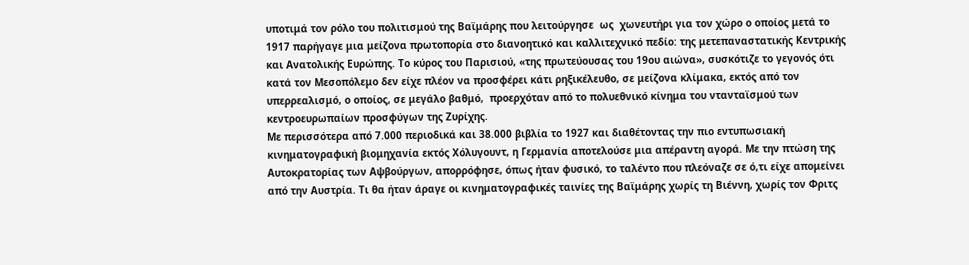υποτιμά τον ρόλο του πολιτισμού της Βαϊμάρης που λειτούργησε  ως  χωνευτήρι για τον χώρο ο οποίος μετά το 1917 παρήγαγε μια μείζονα πρωτοπορία στο διανοητικό και καλλιτεχνικό πεδίο: της μετεπαναστατικής Κεντρικής και Ανατολικής Ευρώπης. Το κύρος του Παρισιού, «της πρωτεύουσας του 19ου αιώνα», συσκότιζε το γεγονός ότι κατά τον Μεσοπόλεμο δεν είχε πλέον να προσφέρει κάτι ρηξικέλευθo, σε μείζονα κλίμακα, εκτός από τον υπερρεαλισμό, ο οποίος, σε μεγάλο βαθμό,  προερχόταν από το πολυεθνικό κίνημα του ντανταϊσμού των κεντροευρωπαίων προσφύγων της Ζυρίχης.
Με περισσότερα από 7.000 περιοδικά και 38.000 βιβλία το 1927 και διαθέτοντας την πιο εντυπωσιακή κινηματογραφική βιομηχανία εκτός Χόλυγουντ, η Γερμανία αποτελούσε μια απέραντη αγορά. Με την πτώση της  Αυτοκρατορίας των Αψβούργων, απορρόφησε, όπως ήταν φυσικό, το ταλέντο που πλεόναζε σε ό,τι είχε απομείνει από την Αυστρία. Τι θα ήταν άραγε οι κινηματογραφικές ταινίες της Βαϊμάρης χωρίς τη Βιέννη, χωρίς τον Φριτς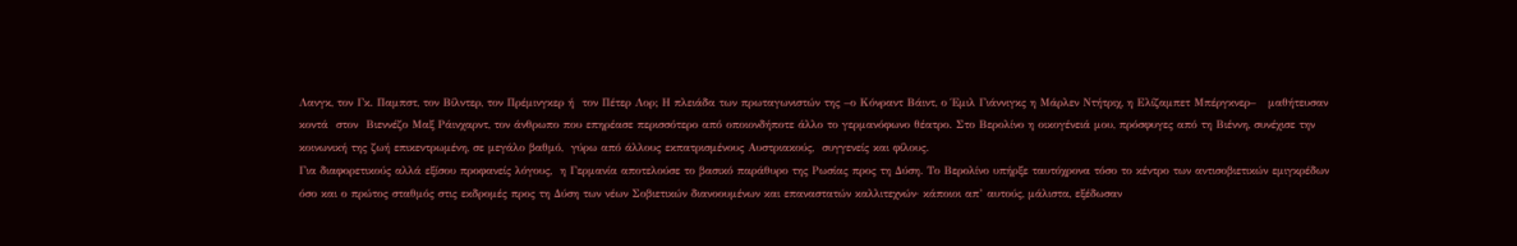Λανγκ, τον Γκ. Παμπστ, τον Βίλντερ, τον Πρέμινγκερ ή  τον Πέτερ Λορ; Η πλειάδα των πρωταγωνιστών της –ο Κόνραντ Βάιντ, ο Έμιλ Γιάννιγκς η Μάρλεν Ντήτριχ, η Ελίζαμπετ Μπέργκνερ–   μαθήτευσαν κοντά  στον  Βιεννέζο Μαξ Ράινχαρντ, τον άνθρωπο που επηρέασε περισσότερο από οποιονδήποτε άλλο το γερμανόφωνο θέατρο. Στο Βερολίνο η οικογένειά μου, πρόσφυγες από τη Βιέννη, συνέχισε την κοινωνική της ζωή επικεντρωμένη, σε μεγάλο βαθμό,  γύρω από άλλους εκπατρισμένους Αυστριακούς,  συγγενείς και φίλους.
Για διαφορετικούς αλλά εξίσου προφανείς λόγους,  η Γερμανία αποτελούσε το βασικό παράθυρο της Ρωσίας προς τη Δύση. Το Βερολίνο υπήρξε ταυτόχρονα τόσο το κέντρο των αντισοβιετικών εμιγκρέδων όσο και ο πρώτος σταθμός στις εκδρομές προς τη Δύση των νέων Σοβιετικών διανοουμένων και επαναστατών καλλιτεχνών· κάποιοι απ’ αυτούς, μάλιστα, εξέδωσαν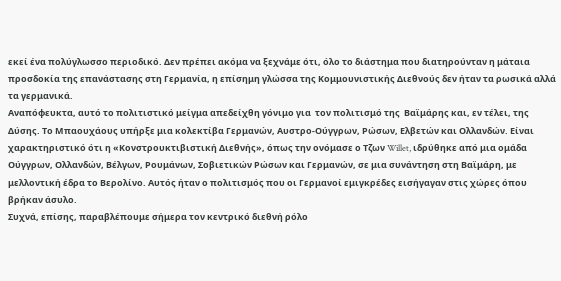εκεί ένα πολύγλωσσο περιοδικό. Δεν πρέπει ακόμα να ξεχνάμε ότι, όλο το διάστημα που διατηρούνταν η μάταια προσδοκία της επανάστασης στη Γερμανία, η επίσημη γλώσσα της Κομμουνιστικής Διεθνούς δεν ήταν τα ρωσικά αλλά τα γερμανικά.
Αναπόφευκτα, αυτό το πολιτιστικό μείγμα απεδείχθη γόνιμο για  τον πολιτισμό της  Βαϊμάρης και, εν τέλει, της Δύσης. Το Μπαουχάους υπήρξε μια κολεκτίβα Γερμανών, Αυστρο-Ούγγρων, Ρώσων, Ελβετών και Ολλανδών. Είναι χαρακτηριστικό ότι η «Κονστρουκτιβιστική Διεθνής», όπως την ονόμασε ο Τζων Willet, ιδρύθηκε από μια ομάδα Ούγγρων, Ολλανδών, Βέλγων, Ρουμάνων, Σοβιετικών Ρώσων και Γερμανών, σε μια συνάντηση στη Βαϊμάρη, με μελλοντική έδρα το Βερολίνο. Αυτός ήταν ο πολιτισμός που οι Γερμανοί εμιγκρέδες εισήγαγαν στις χώρες όπου βρήκαν άσυλο.
Συχνά, επίσης, παραβλέπουμε σήμερα τον κεντρικό διεθνή ρόλο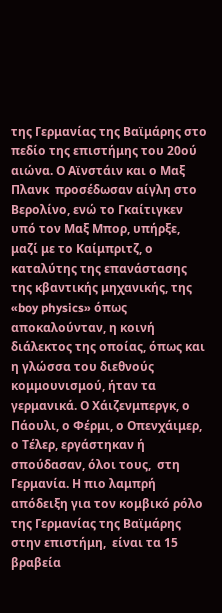της Γερμανίας της Βαϊμάρης στο πεδίο της επιστήμης του 20ού αιώνα. Ο Αϊνστάιν και ο Μαξ Πλανκ  προσέδωσαν αίγλη στο Βερολίνο, ενώ το Γκαίτιγκεν υπό τον Μαξ Μπορ, υπήρξε,  μαζί με το Καίμπριτζ, ο καταλύτης της επανάστασης της κβαντικής μηχανικής, της «boy physics» όπως αποκαλούνταν, η κοινή διάλεκτος της οποίας, όπως και η γλώσσα του διεθνούς κομμουνισμού, ήταν τα γερμανικά. Ο Χάιζενμπεργκ, ο Πάουλι, ο Φέρμι, ο Οπενχάιμερ, ο Τέλερ, εργάστηκαν ή σπούδασαν, όλοι τους,  στη Γερμανία. Η πιο λαμπρή απόδειξη για τον κομβικό ρόλο της Γερμανίας της Βαϊμάρης στην επιστήμη,  είναι τα 15 βραβεία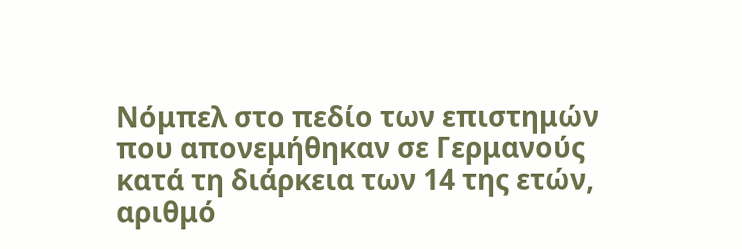Νόμπελ στο πεδίο των επιστημών που απονεμήθηκαν σε Γερμανούς κατά τη διάρκεια των 14 της ετών, αριθμό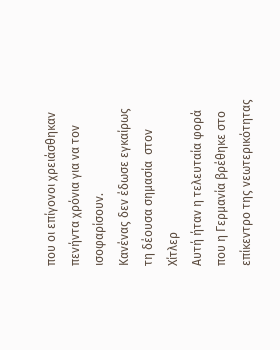που οι επίγονοι χρειάσθηκαν πενήντα χρόνια για να τον ισοφαρίσουν.
Κανένας δεν έδωσε εγκαίρως τη δέουσα σημασία  στον Χίτλερ
Αυτή ήταν η τελευταία φορά που η Γερμανία βρέθηκε στο επίκεντρο της νεωτερικότητας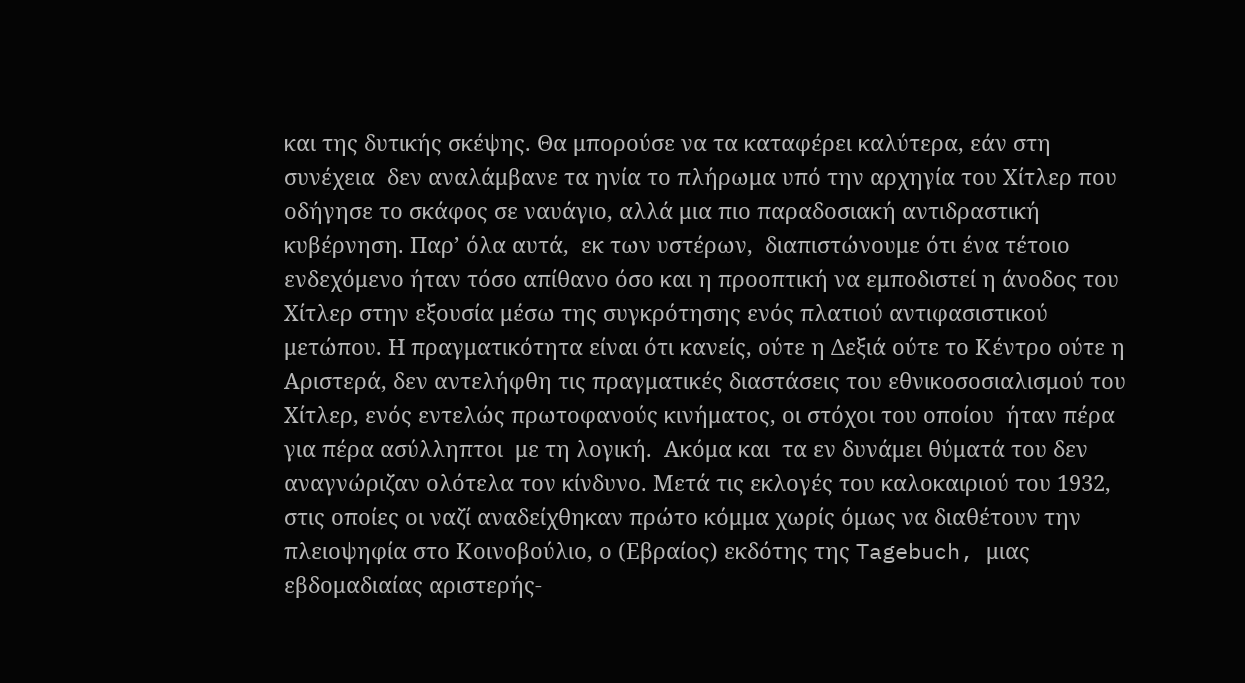και της δυτικής σκέψης. Θα μπορούσε να τα καταφέρει καλύτερα, εάν στη συνέχεια  δεν αναλάμβανε τα ηνία το πλήρωμα υπό την αρχηγία του Χίτλερ που οδήγησε το σκάφος σε ναυάγιο, αλλά μια πιο παραδοσιακή αντιδραστική κυβέρνηση. Παρ’ όλα αυτά,  εκ των υστέρων,  διαπιστώνουμε ότι ένα τέτοιο ενδεχόμενο ήταν τόσο απίθανο όσο και η προοπτική να εμποδιστεί η άνοδος του Χίτλερ στην εξουσία μέσω της συγκρότησης ενός πλατιού αντιφασιστικού μετώπου. Η πραγματικότητα είναι ότι κανείς, ούτε η Δεξιά ούτε το Κέντρο ούτε η Αριστερά, δεν αντελήφθη τις πραγματικές διαστάσεις του εθνικοσοσιαλισμού του Χίτλερ, ενός εντελώς πρωτοφανούς κινήματος, οι στόχοι του οποίου  ήταν πέρα για πέρα ασύλληπτοι  με τη λογική.  Ακόμα και  τα εν δυνάμει θύματά του δεν αναγνώριζαν ολότελα τον κίνδυνο. Μετά τις εκλογές του καλοκαιριού του 1932, στις οποίες οι ναζί αναδείχθηκαν πρώτο κόμμα χωρίς όμως να διαθέτουν την πλειοψηφία στο Κοινοβούλιο, ο (Εβραίος) εκδότης της Tagebuch, μιας εβδομαδιαίας αριστερής-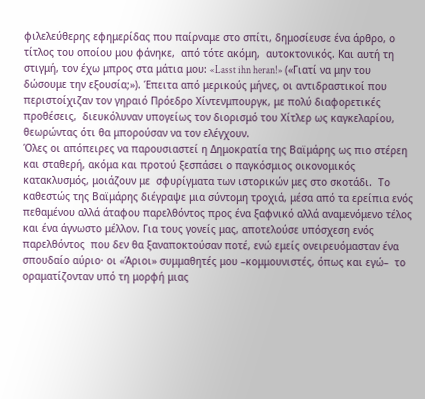φιλελεύθερης εφημερίδας που παίρναμε στο σπίτι, δημοσίευσε ένα άρθρο, ο τίτλος του οποίου μου φάνηκε,  από τότε ακόμη,  αυτοκτονικός. Και αυτή τη στιγμή, τον έχω μπρος στα μάτια μου: «Lasst ihn heran!» («Γιατί να μην του δώσουμε την εξουσία;»). Έπειτα από μερικούς μήνες, οι αντιδραστικοί που περιστοίχιζαν τον γηραιό Πρόεδρο Χίντενμπουργκ, με πολύ διαφορετικές προθέσεις,  διευκόλυναν υπογείως τον διορισμό του Χίτλερ ως καγκελαρίου, θεωρώντας ότι θα μπορούσαν να τον ελέγχουν.
Όλες οι απόπειρες να παρουσιαστεί η Δημοκρατία της Βαϊμάρης ως πιο στέρεη και σταθερή, ακόμα και προτού ξεσπάσει ο παγκόσμιος οικονομικός κατακλυσμός, μοιάζουν με  σφυρίγματα των ιστορικών μες στο σκοτάδι.  Το καθεστώς της Βαϊμάρης διέγραψε μια σύντομη τροχιά, μέσα από τα ερείπια ενός πεθαμένου αλλά άταφου παρελθόντος προς ένα ξαφνικό αλλά αναμενόμενο τέλος και ένα άγνωστο μέλλον. Για τους γονείς μας, αποτελούσε υπόσχεση ενός παρελθόντος  που δεν θα ξαναποκτούσαν ποτέ, ενώ εμείς ονειρευόμασταν ένα σπουδαίο αύριο· οι «Άριοι» συμμαθητές μου –κομμουνιστές, όπως και εγώ–  το οραματίζονταν υπό τη μορφή μιας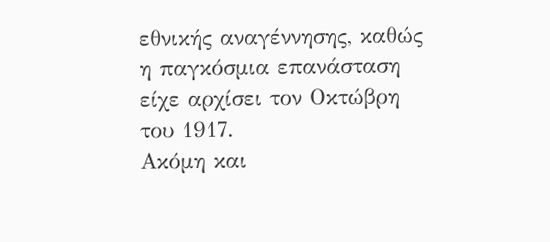εθνικής αναγέννησης, καθώς η παγκόσμια επανάσταση είχε αρχίσει τον Οκτώβρη του 1917.
Ακόμη και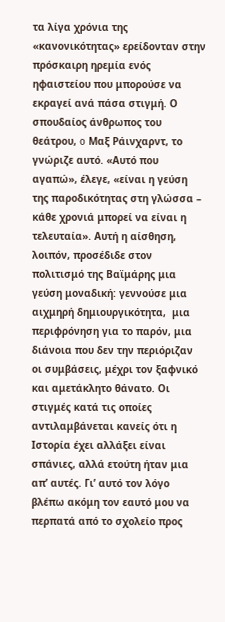τα λίγα χρόνια της «κανονικότητας» ερείδονταν στην πρόσκαιρη ηρεμία ενός ηφαιστείου που μπορούσε να εκραγεί ανά πάσα στιγμή. Ο σπουδαίος άνθρωπος του θεάτρου, o Μαξ Ράινχαρντ, το γνώριζε αυτό. «Αυτό που αγαπώ», έλεγε, «είναι η γεύση της παροδικότητας στη γλώσσα –  κάθε χρονιά μπορεί να είναι η τελευταία». Αυτή η αίσθηση, λοιπόν, προσέδιδε στον πολιτισμό της Βαϊμάρης μια γεύση μοναδική: γεννούσε μια αιχμηρή δημιουργικότητα,  μια περιφρόνηση για το παρόν, μια διάνοια που δεν την περιόριζαν οι συμβάσεις, μέχρι τον ξαφνικό και αμετάκλητο θάνατο. Οι στιγμές κατά τις οποίες αντιλαμβάνεται κανείς ότι η Ιστορία έχει αλλάξει είναι σπάνιες, αλλά ετούτη ήταν μια απ’ αυτές. Γι’ αυτό τον λόγο βλέπω ακόμη τον εαυτό μου να περπατά από το σχολείο προς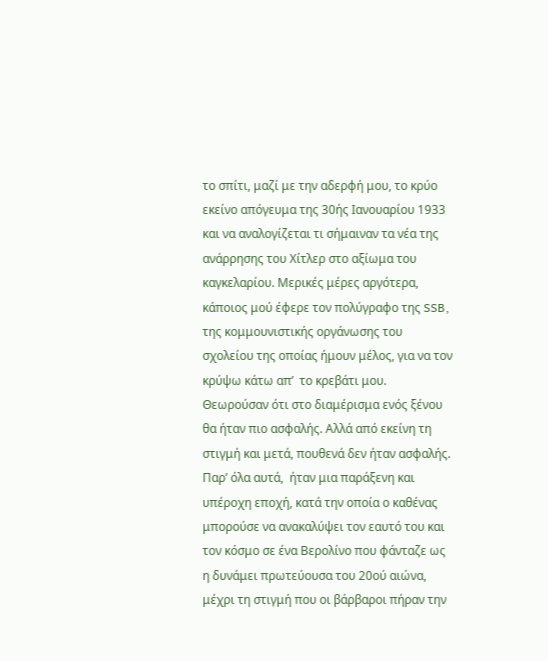το σπίτι, μαζί με την αδερφή μου, το κρύο εκείνο απόγευμα της 30ής Ιανουαρίου 1933 και να αναλογίζεται τι σήμαιναν τα νέα της ανάρρησης του Χίτλερ στο αξίωμα του καγκελαρίου. Μερικές μέρες αργότερα, κάποιος μού έφερε τον πολύγραφο της SSB, της κομμουνιστικής οργάνωσης του σχολείου της οποίας ήμουν μέλος, για να τον κρύψω κάτω απ’  το κρεβάτι μου. Θεωρούσαν ότι στο διαμέρισμα ενός ξένου θα ήταν πιο ασφαλής. Αλλά από εκείνη τη στιγμή και μετά, πουθενά δεν ήταν ασφαλής. Παρ’ όλα αυτά,  ήταν μια παράξενη και υπέροχη εποχή, κατά την οποία ο καθένας μπορούσε να ανακαλύψει τον εαυτό του και τον κόσμο σε ένα Βερολίνο που φάνταζε ως η δυνάμει πρωτεύουσα του 20ού αιώνα, μέχρι τη στιγμή που οι βάρβαροι πήραν την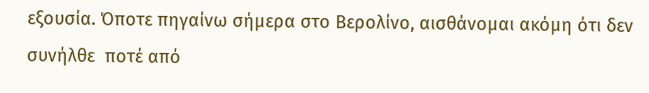εξουσία. Όποτε πηγαίνω σήμερα στο Βερολίνο, αισθάνομαι ακόμη ότι δεν συνήλθε  ποτέ από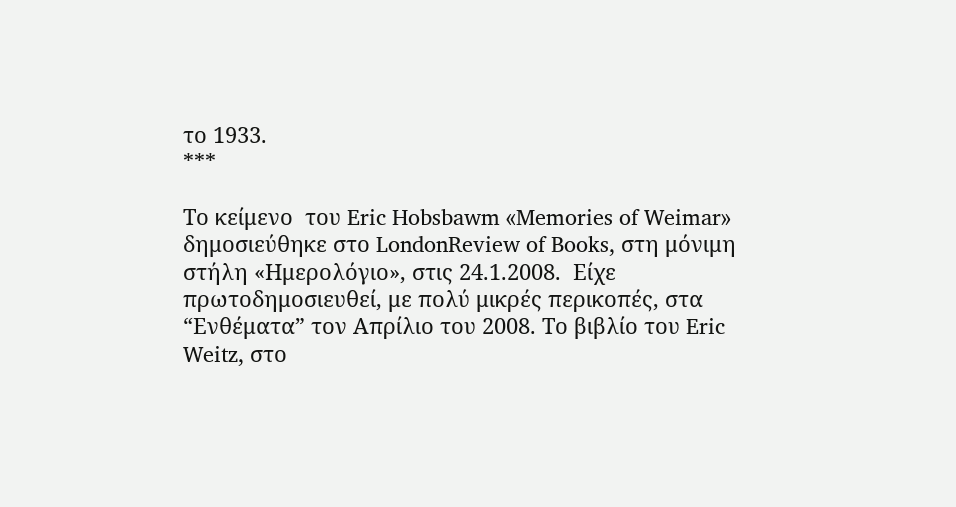το 1933.
***

Το κείμενo  του Eric Hobsbawm «Memories of Weimar» δημοσιεύθηκε στο LondonReview of Books, στη μόνιμη στήλη «Ημερολόγιο», στις 24.1.2008.  Είχε πρωτοδημοσιευθεί, με πολύ μικρές περικοπές, στα “Ενθέματα” τον Απρίλιο του 2008. Το βιβλίο του Eric Weitz, στο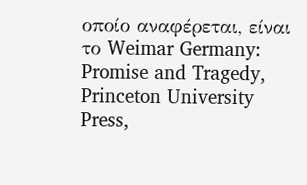οποίο αναφέρεται, είναι το Weimar Germany: Promise and Tragedy, Princeton University Press,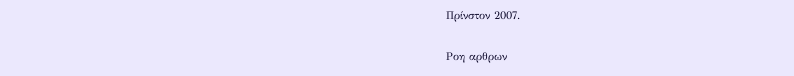Πρίνστον 2007.

Ροη αρθρων